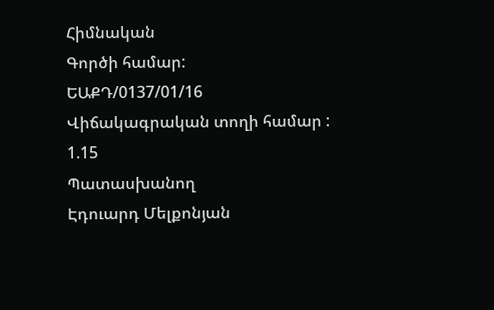Հիմնական
Գործի համար:
ԵԱՔԴ/0137/01/16
Վիճակագրական տողի համար :
1.15
Պատասխանող
Էդուարդ Մելքոնյան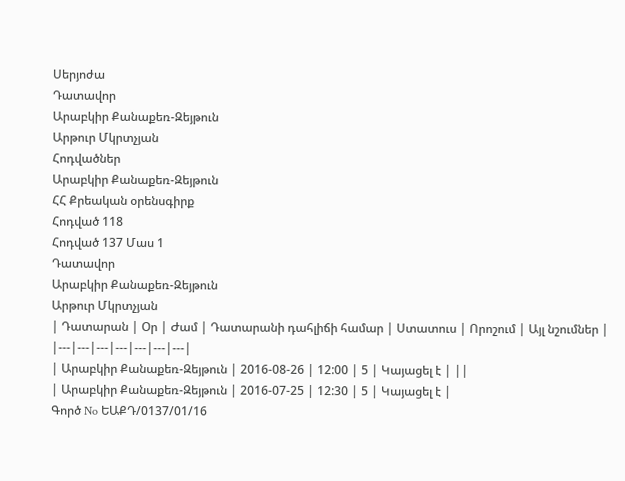Սերյոժա
Դատավոր
Արաբկիր Քանաքեռ-Զեյթուն
Արթուր Մկրտչյան
Հոդվածներ
Արաբկիր Քանաքեռ-Զեյթուն
ՀՀ Քրեական օրենսգիրք
Հոդված 118
Հոդված 137 Մաս 1
Դատավոր
Արաբկիր Քանաքեռ-Զեյթուն
Արթուր Մկրտչյան
| Դատարան | Օր | Ժամ | Դատարանի դահլիճի համար | Ստատուս | Որոշում | Այլ նշումներ |
|---|---|---|---|---|---|---|
| Արաբկիր Քանաքեռ-Զեյթուն | 2016-08-26 | 12:00 | 5 | Կայացել է | ||
| Արաբկիր Քանաքեռ-Զեյթուն | 2016-07-25 | 12:30 | 5 | Կայացել է |
Գործ No ԵԱՔԴ/0137/01/16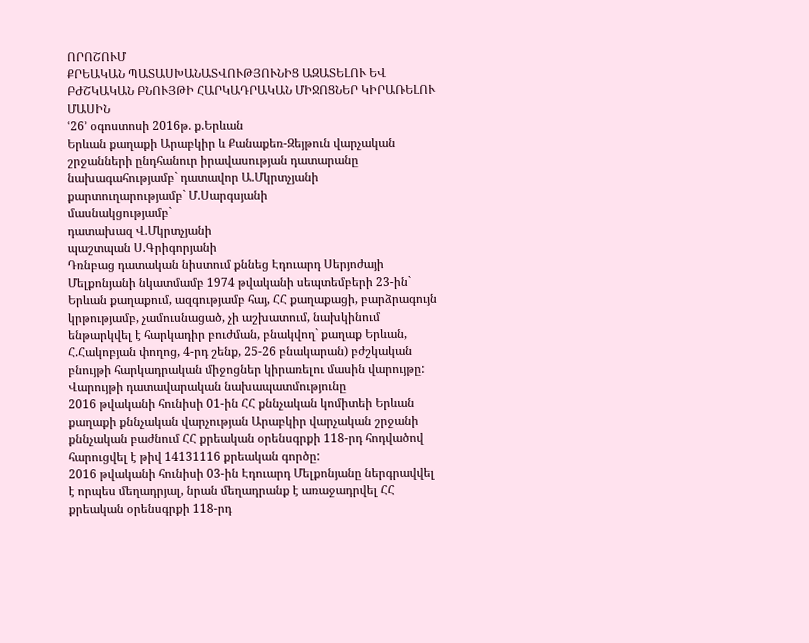ՈՐՈՇՈՒՄ
ՔՐԵԱԿԱՆ ՊԱՏԱՍԽԱՆԱՏՎՈՒԹՅՈՒՆԻՑ ԱԶԱՏԵԼՈՒ ԵՎ
ԲԺՇԿԱԿԱՆ ԲՆՈՒՅԹԻ ՀԱՐԿԱԴՐԱԿԱՆ ՄԻՋՈՑՆԵՐ ԿԻՐԱՌԵԼՈՒ ՄԱՍԻՆ
ՙ26՚ օգոստոսի 2016թ. ք.Երևան
Երևան քաղաքի Արաբկիր և Քանաքեռ-Զեյթուն վարչական շրջանների ընդհանուր իրավասության դատարանը
նախագահությամբ` դատավոր Ա.Մկրտչյանի
քարտուղարությամբ` Մ.Սարգսյանի
մասնակցությամբ`
դատախազ Վ.Մկրտչյանի
պաշտպան Ս.Գրիգորյանի
Դռնբաց դատական նիստում քննեց Էդուարդ Սերյոժայի Մելքոնյանի նկատմամբ 1974 թվականի սեպտեմբերի 23-ին` Երևան քաղաքում, ազգությամբ հայ, ՀՀ քաղաքացի, բարձրագույն կրթությամբ, չամուսնացած, չի աշխատում, նախկինում ենթարկվել է հարկադիր բուժման, բնակվող` քաղաք Երևան, Հ.Հակոբյան փողոց, 4-րդ շենք, 25-26 բնակարան) բժշկական բնույթի հարկադրական միջոցներ կիրառելու մասին վարույթը:
Վարույթի դատավարական նախապատմությունը
2016 թվականի հունիսի 01-ին ՀՀ քննչական կոմիտեի Երևան քաղաքի քննչական վարչության Արաբկիր վարչական շրջանի քննչական բաժնում ՀՀ քրեական օրենսգրքի 118-րդ հոդվածով հարուցվել է թիվ 14131116 քրեական գործը:
2016 թվականի հունիսի 03-ին Էդուարդ Մելքոնյանը ներգրավվել է որպես մեղադրյալ, նրան մեղադրանք է առաջադրվել ՀՀ քրեական օրենսգրքի 118-րդ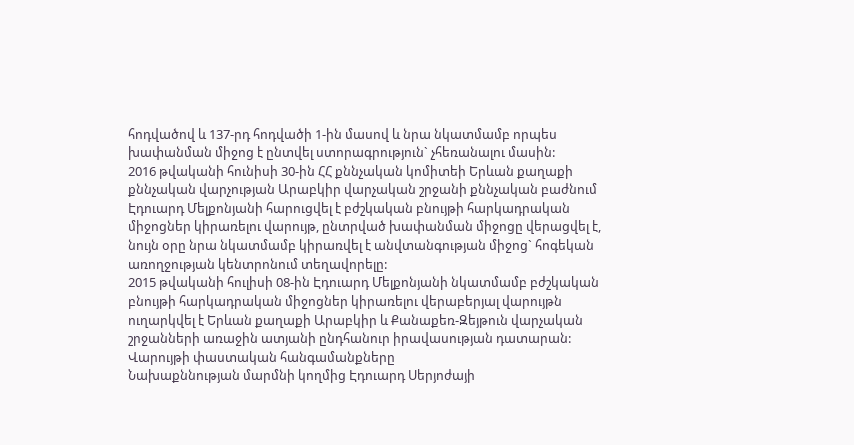հոդվածով և 137-րդ հոդվածի 1-ին մասով և նրա նկատմամբ որպես խափանման միջոց է ընտվել ստորագրություն` չհեռանալու մասին:
2016 թվականի հունիսի 30-ին ՀՀ քննչական կոմիտեի Երևան քաղաքի քննչական վարչության Արաբկիր վարչական շրջանի քննչական բաժնում Էդուարդ Մելքոնյանի հարուցվել է բժշկական բնույթի հարկադրական միջոցներ կիրառելու վարույթ, ընտրված խափանման միջոցը վերացվել է, նույն օրը նրա նկատմամբ կիրառվել է անվտանգության միջոց` հոգեկան առողջության կենտրոնում տեղավորելը:
2015 թվականի հուլիսի 08-ին Էդուարդ Մելքոնյանի նկատմամբ բժշկական բնույթի հարկադրական միջոցներ կիրառելու վերաբերյալ վարույթն ուղարկվել է Երևան քաղաքի Արաբկիր և Քանաքեռ-Զեյթուն վարչական շրջանների առաջին ատյանի ընդհանուր իրավասության դատարան:
Վարույթի փաստական հանգամանքները
Նախաքննության մարմնի կողմից Էդուարդ Սերյոժայի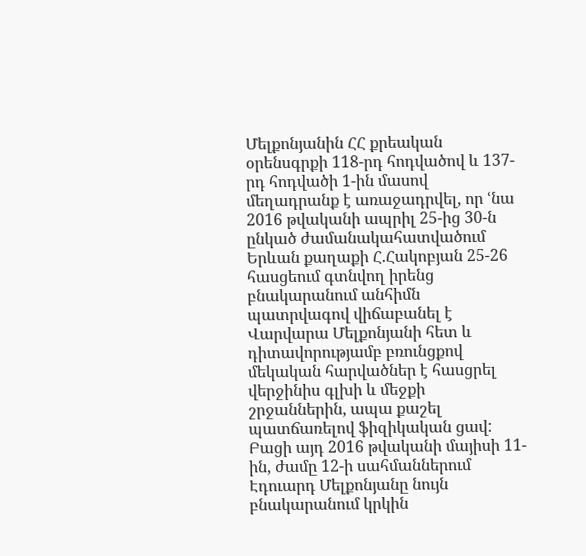Մելքոնյանին ՀՀ քրեական օրենսգրքի 118-րդ հոդվածով և 137-րդ հոդվածի 1-ին մասով մեղադրանք է առաջադրվել, որ ՙնա 2016 թվականի ապրիլ 25-ից 30-ն ընկած ժամանակահատվածում Երևան քաղաքի Հ.Հակոբյան 25-26 հասցեում գտնվող իրենց բնակարանում անհիմն պատրվագով վիճաբանել է Վարվարա Մելքոնյանի հետ և դիտավորությամբ բռունցքով մեկական հարվածներ է հասցրել վերջինիս գլխի և մեջքի շրջաններին, ապա քաշել պատճառելով ֆիզիկական ցավ:
Բացի այդ 2016 թվականի մայիսի 11-ին, ժամը 12-ի սահմաններում Էդուարդ Մելքոնյանը նույն բնակարանում կրկին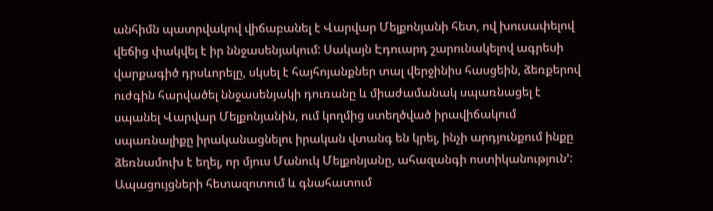անհիմն պատրվակով վիճաբանել է Վարվար Մելքոնյանի հետ, ով խուսափելով վեճից փակվել է իր ննջասենյակում: Սակայն Էդուարդ շարունակելով ագրեսի վարքագիծ դրսևորելը, սկսել է հայհոյանքներ տալ վերջինիս հասցեին, ձեռքերով ուժգին հարվածել ննջասենյակի դուռանը և միաժամանակ սպառնացել է սպանել Վարվար Մելքոնյանին, ում կողմից ստեղծված իրավիճակում սպառնալիքը իրականացնելու իրական վտանգ են կրել, ինչի արդյունքում ինքը ձեռնամուխ է եղել, որ մյուս Մանուկ Մելքոնյանը, ահազանգի ոստիկանություն՚:
Ապացույցների հետազոտում և գնահատում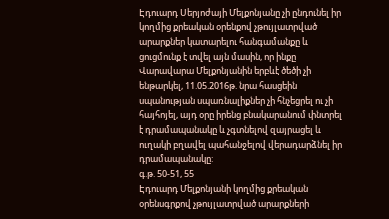Էդուարդ Սերյոժայի Մելքոնյանը չի ընդունել իր կողմից քրեական օրենքով չթույլատրված արարքներ կատարելու հանգամանքը և ցուցմունք է տվել այն մասին, որ ինքը Վարավարա Մելքոնյանին երբևէ ծեծի չի ենթարկել, 11.05.2016թ. նրա հասցեին սպանության սպառնալիքներ չի հնչեցրել ու չի հայհոյել, այդ օրը իրենց բնակարանում փնտրել է դրամապանակը և չգտնելով զայրացել և ուղակի բղավել պահանջելով վերադարձնել իր դրամապանակը:
գ.թ. 50-51, 55
Էդուարդ Մելքոնյանի կողմից քրեական օրենսգրքով չթույլատրված արարքների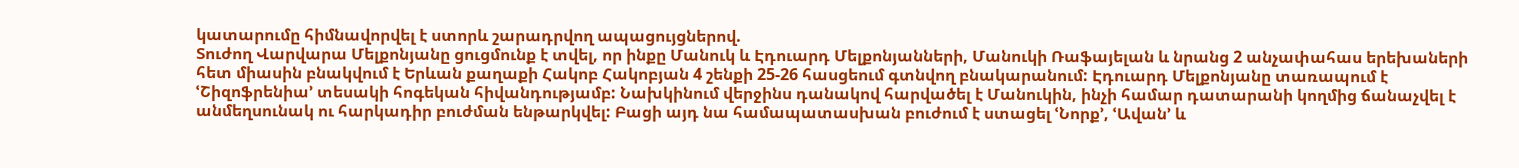կատարումը հիմնավորվել է ստորև շարադրվող ապացույցներով.
Տուժող Վարվարա Մելքոնյանը ցուցմունք է տվել, որ ինքը Մանուկ և Էդուարդ Մելքոնյանների, Մանուկի Ռաֆայելան և նրանց 2 անչափահաս երեխաների հետ միասին բնակվում է Երևան քաղաքի Հակոբ Հակոբյան 4 շենքի 25-26 հասցեում գտնվող բնակարանում: Էդուարդ Մելքոնյանը տառապում է ՙՇիզոֆրենիա՚ տեսակի հոգեկան հիվանդությամբ: Նախկինում վերջինս դանակով հարվածել է Մանուկին, ինչի համար դատարանի կողմից ճանաչվել է անմեղսունակ ու հարկադիր բուժման ենթարկվել: Բացի այդ նա համապատասխան բուժում է ստացել ՙՆորք՚, ՙԱվան՚ և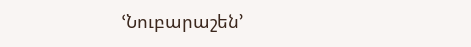ՙՆուբարաշեն՚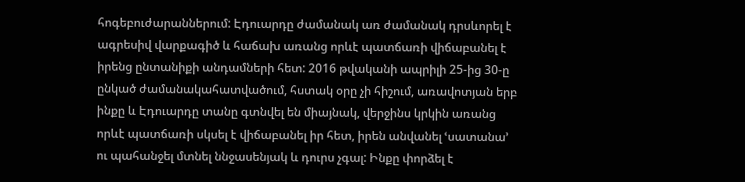հոգեբուժարաններում: Էդուարդը ժամանակ առ ժամանակ դրսևորել է ագրեսիվ վարքագիծ և հաճախ առանց որևէ պատճառի վիճաբանել է իրենց ընտանիքի անդամների հետ: 2016 թվականի ապրիլի 25-ից 30-ը ընկած ժամանակահատվածում, հստակ օրը չի հիշում, առավոտյան երբ ինքը և Էդուարդը տանը գտնվել են միայնակ, վերջինս կրկին առանց որևէ պատճառի սկսել է վիճաբանել իր հետ, իրեն անվանել ՙսատանա՚ ու պահանջել մտնել ննջասենյակ և դուրս չգալ: Ինքը փորձել է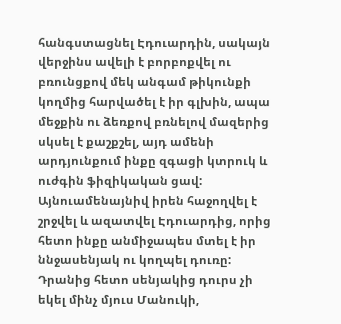հանգստացնել Էդուարդին, սակայն վերջինս ավելի է բորբոքվել ու բռունցքով մեկ անգամ թիկունքի կողմից հարվածել է իր գլխին, ապա մեջքին ու ձեռքով բռնելով մազերից սկսել է քաշքշել, այդ ամենի արդյունքում ինքը զգացի կտրուկ և ուժգին ֆիզիկական ցավ: Այնուամենայնիվ իրեն հաջողվել է շրջվել և ազատվել Էդուարդից, որից հետո ինքը անմիջապես մտել է իր ննջասենյակ ու կողպել դուռը: Դրանից հետո սենյակից դուրս չի եկել մինչ մյուս Մանուկի,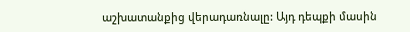աշխատանքից վերադառնալը: Այդ դեպքի մասին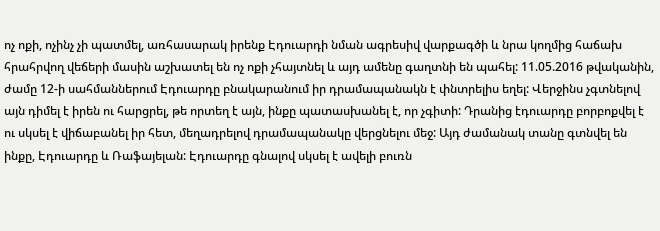ոչ ոքի, ոչինչ չի պատմել, առհասարակ իրենք Էդուարդի նման ագրեսիվ վարքագծի և նրա կողմից հաճախ հրահրվող վեճերի մասին աշխատել են ոչ ոքի չհայտնել և այդ ամենը գաղտնի են պահել: 11.05.2016 թվականին, ժամը 12-ի սահմաններում Էդուարդը բնակարանում իր դրամապանակն է փնտրելիս եղել: Վերջինս չգտնելով այն դիմել է իրեն ու հարցրել, թե որտեղ է այն, ինքը պատասխանել է, որ չգիտի: Դրանից էդուարդը բորբոքվել է ու սկսել է վիճաբանել իր հետ, մեղադրելով դրամապանակը վերցնելու մեջ: Այդ ժամանակ տանը գտնվել են ինքը, Էդուարդը և Ռաֆայելան: Էդուարդը գնալով սկսել է ավելի բուռն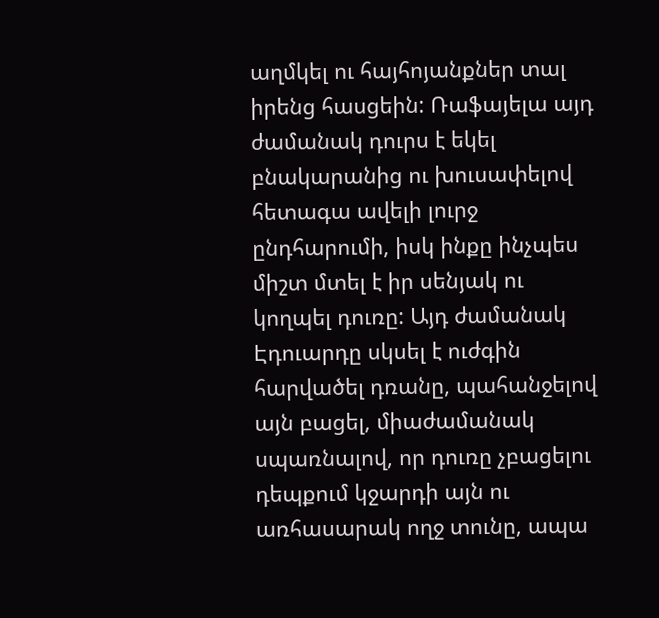աղմկել ու հայհոյանքներ տալ իրենց հասցեին: Ռաֆայելա այդ ժամանակ դուրս է եկել բնակարանից ու խուսափելով հետագա ավելի լուրջ ընդհարումի, իսկ ինքը ինչպես միշտ մտել է իր սենյակ ու կողպել դուռը: Այդ ժամանակ Էդուարդը սկսել է ուժգին հարվածել դռանը, պահանջելով այն բացել, միաժամանակ սպառնալով, որ դուռը չբացելու դեպքում կջարդի այն ու առհասարակ ողջ տունը, ապա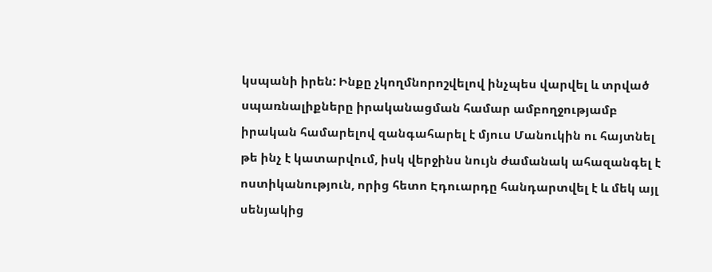կսպանի իրեն: Ինքը չկողմնորոշվելով ինչպես վարվել և տրված սպառնալիքները իրականացման համար ամբողջությամբ իրական համարելով զանգահարել է մյուս Մանուկին ու հայտնել թե ինչ է կատարվում, իսկ վերջինս նույն ժամանակ ահազանգել է ոստիկանություն, որից հետո Էդուարդը հանդարտվել է և մեկ այլ սենյակից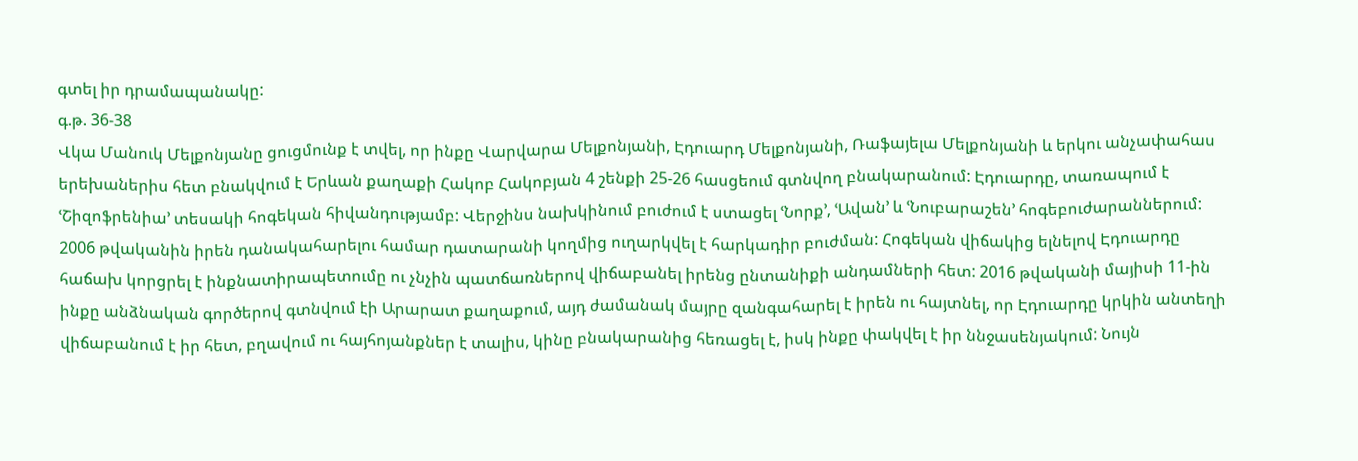գտել իր դրամապանակը:
գ.թ. 36-38
Վկա Մանուկ Մելքոնյանը ցուցմունք է տվել, որ ինքը Վարվարա Մելքոնյանի, Էդուարդ Մելքոնյանի, Ռաֆայելա Մելքոնյանի և երկու անչափահաս երեխաներիս հետ բնակվում է Երևան քաղաքի Հակոբ Հակոբյան 4 շենքի 25-26 հասցեում գտնվող բնակարանում: Էդուարդը, տառապում է ՙՇիզոֆրենիա՚ տեսակի հոգեկան հիվանդությամբ: Վերջինս նախկինում բուժում է ստացել ՙՆորք՚, ՙԱվան՚ և ՙՆուբարաշեն՚ հոգեբուժարաններում: 2006 թվականին իրեն դանակահարելու համար դատարանի կողմից ուղարկվել է հարկադիր բուժման: Հոգեկան վիճակից ելնելով Էդուարդը հաճախ կորցրել է ինքնատիրապետումը ու չնչին պատճառներով վիճաբանել իրենց ընտանիքի անդամների հետ: 2016 թվականի մայիսի 11-ին ինքը անձնական գործերով գտնվում էի Արարատ քաղաքում, այդ ժամանակ մայրը զանգահարել է իրեն ու հայտնել, որ Էդուարդը կրկին անտեղի վիճաբանում է իր հետ, բղավում ու հայհոյանքներ է տալիս, կինը բնակարանից հեռացել է, իսկ ինքը փակվել է իր ննջասենյակում: Նույն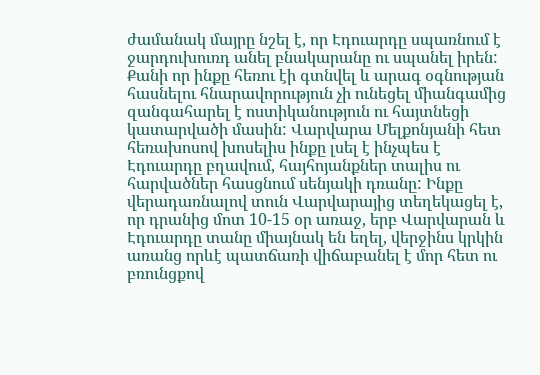ժամանակ մայրը նշել է, որ Էդուարդը սպառնում է ջարդուխուռդ անել բնակարանը ու սպանել իրեն: Քանի որ ինքը հեռու էի գտնվել և արագ օգնության հասնելու հնարավորություն չի ունեցել միանգամից զանգահարել է ոստիկանություն ու հայտնեցի կատարվածի մասին: Վարվարա Մելքոնյանի հետ հեռախոսով խոսելիս ինքը լսել է ինչպես է Էդուարդը բղավում, հայհոյանքներ տալիս ու հարվածներ հասցնում սենյակի դռանը: Ինքը վերադառնալով տուն Վարվարայից տեղեկացել է, որ դրանից մոտ 10-15 օր առաջ, երբ Վարվարան և Էդուարդը տանը միայնակ են եղել, վերջինս կրկին առանց որևէ պատճառի վիճաբանել է մոր հետ ու բռունցքով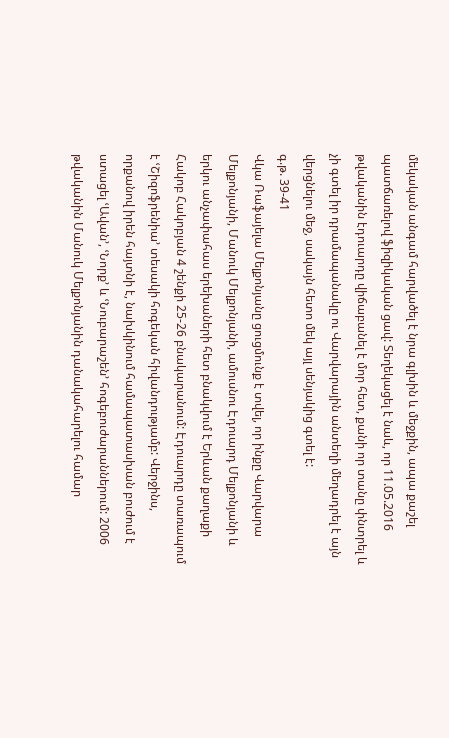մեկական անգամ հարվածել է նրա գլխին և մեջքին, ապա քաշել պատճառելով ֆիզիկական ցավ: Տեղեկացել է նաև, որ 11.05.2016 թվականին էդուարդը վիճաբանել է մոր հետ, քանի որ տանը փնտրել և չի գտել իր դրամապանակը ու Վարվարային անտեղի մեղադրել է այն վերցնելու մեջ, սակայն հետո մեկ այլ սենյակից գտել է:
գ.թ. 39-41
Վկա Ռաֆայելա Մելքոնյանը ցուցմունք է տվել, որ ինքը Վարվարա Մելքոնյանի, Մանուկ Մելքոնյանի, ամուսնու Էդուարդ Մելքոնյանի և երկու անչափահաս երեխաների հետ բնակվում է Երևան քաղաքի Հակոբ Հակոբյան 4 շենքի 25-26 բնակարանում: Էդուարդը տառապում է ՙՇիզոֆրենիա՚ տեսակի հոգեկան հիվանդությամբ: Վերջինս, որքանով իրեն հայտնի է, նախկինում համապատասխան բուժում է ստացել ՙԱվան՚, ՙՆորք՚ և ՙՆուբարաշեն՚ հոգեբուժարաններում: 2006 թվականին Մանուկ Մելքոնյանին դանակահարելու համար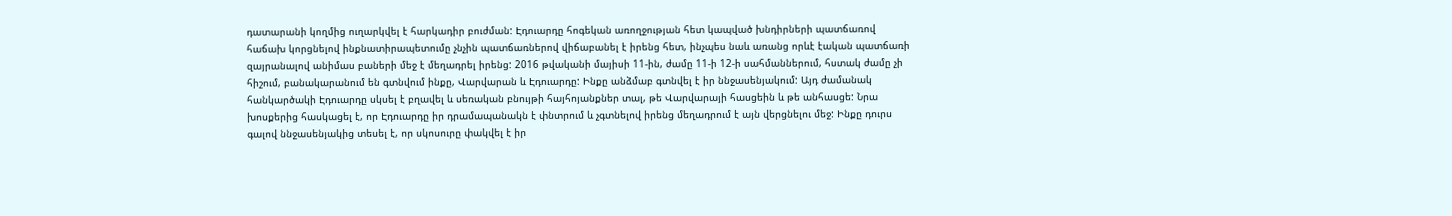դատարանի կողմից ուղարկվել է հարկադիր բուժման: Էդուարդը հոգեկան առողջության հետ կապված խնդիրների պատճառով հաճախ կորցնելով ինքնատիրապետումը չնչին պատճառներով վիճաբանել է իրենց հետ, ինչպես նաև առանց որևէ էական պատճառի զայրանալով անիմաս բաների մեջ է մեղադրել իրենց: 2016 թվականի մայիսի 11-ին, ժամը 11-ի 12-ի սահմաններում, հստակ ժամը չի հիշում, բանակարանում են գտնվում ինքը, Վարվարան և Էդուարդը: Ինքը անձմաբ գտնվել է իր ննջասենյակում: Այդ ժամանակ հանկարծակի Էդուարդը սկսել է բղավել և սեռական բնույթի հայհոյանքներ տալ, թե Վարվարայի հասցեին և թե անհասցե: Նրա խոսքերից հասկացել է, որ Էդուարդը իր դրամապանակն է փնտրում և չգտնելով իրենց մեղադրում է այն վերցնելու մեջ: Ինքը դուրս գալով ննջասենյակից տեսել է, որ սկոսուրը փակվել է իր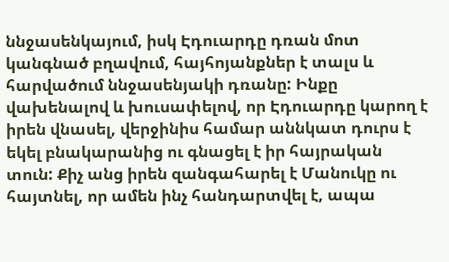ննջասենկայում, իսկ Էդուարդը դռան մոտ կանգնած բղավում, հայհոյանքներ է տալս և հարվածում ննջասենյակի դռանը: Ինքը վախենալով և խուսափելով, որ Էդուարդը կարող է իրեն վնասել, վերջինիս համար աննկատ դուրս է եկել բնակարանից ու գնացել է իր հայրական տուն: Քիչ անց իրեն զանգահարել է Մանուկը ու հայտնել, որ ամեն ինչ հանդարտվել է, ապա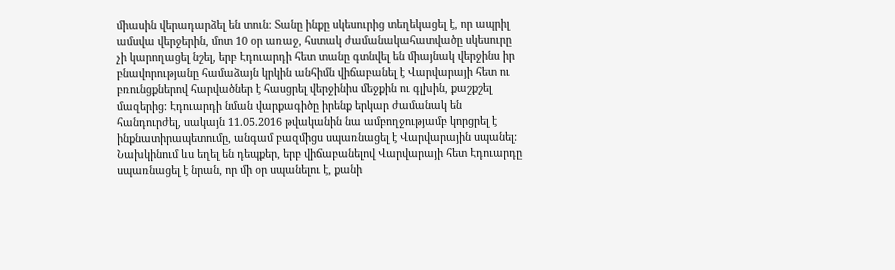միասին վերադարձել են տուն: Տանը ինքը սկեսուրից տեղեկացել է, որ ապրիլ ամսվա վերջերին, մոտ 10 օր առաջ, հստակ ժամանակահատվածը սկեսուրը չի կարողացել նշել, երբ Էդուարդի հետ տանը գտնվել են միայնակ վերջինս իր բնավորությանը համաձայն կրկին անհիմն վիճաբանել է Վարվարայի հետ ու բռունցքներով հարվածներ է հասցրել վերջինիս մեջքին ու գլխին, քաշքշել մազերից: Էդուարդի նման վարքագիծը իրենք երկար ժամանակ են հանդուրժել, սակայն 11.05.2016 թվականին նա ամբողջությամբ կորցրել է ինքնատիրապետումը, անգամ բազմիցս սպառնացել է Վարվարային սպանել: Նախկինում ևս եղել են դեպքեր, երբ վիճաբանելով Վարվարայի հետ Էդուարդը սպառնացել է նրան, որ մի օր սպանելու է, քանի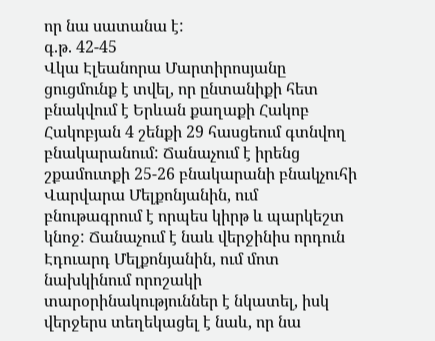որ նա սատանա է:
գ.թ. 42-45
Վկա Էլեանորա Մարտիրոսյանը ցուցմունք է տվել, որ ընտանիքի հետ բնակվում է Երևան քաղաքի Հակոբ Հակոբյան 4 շենքի 29 հասցեում գտնվող բնակարանում: Ճանաչում է իրենց շքամուտքի 25-26 բնակարանի բնակչուհի Վարվարա Մելքոնյանին, ում բնութագրում է որպես կիրթ և պարկեշտ կնոջ: Ճանաչում է նաև վերջինիս որդուն Էդուարդ Մելքոնյանին, ում մոտ նախկինում որոշակի տարօրինակություններ է նկատել, իսկ վերջերս տեղեկացել է նաև, որ նա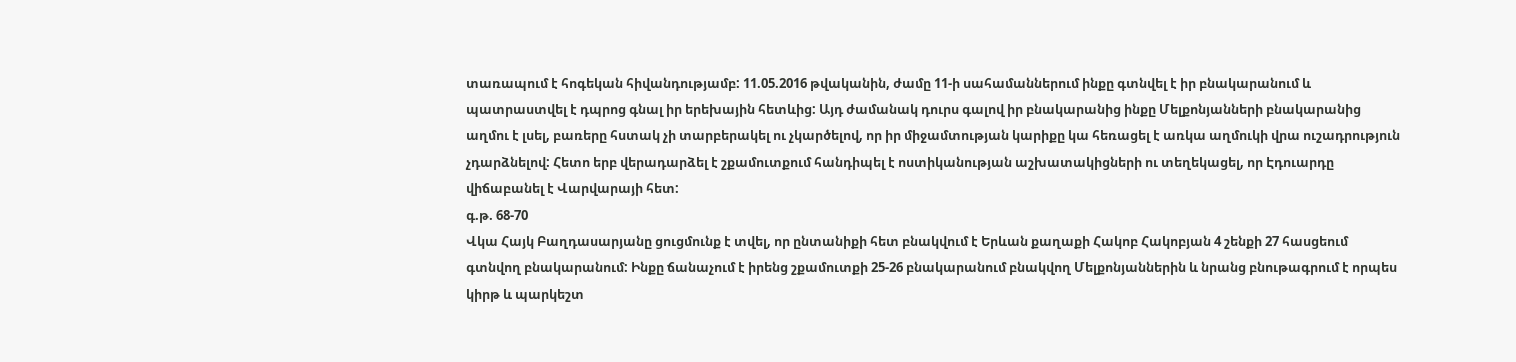տառապում է հոգեկան հիվանդությամբ: 11.05.2016 թվականին, ժամը 11-ի սահամաններում ինքը գտնվել է իր բնակարանում և պատրաստվել է դպրոց գնալ իր երեխային հետևից: Այդ ժամանակ դուրս գալով իր բնակարանից ինքը Մելքոնյանների բնակարանից աղմու է լսել, բառերը հստակ չի տարբերակել ու չկարծելով, որ իր միջամտության կարիքը կա հեռացել է առկա աղմուկի վրա ուշադրություն չդարձնելով: Հետո երբ վերադարձել է շքամուտքում հանդիպել է ոստիկանության աշխատակիցների ու տեղեկացել, որ Էդուարդը վիճաբանել է Վարվարայի հետ:
գ.թ. 68-70
Վկա Հայկ Բաղդասարյանը ցուցմունք է տվել, որ ընտանիքի հետ բնակվում է Երևան քաղաքի Հակոբ Հակոբյան 4 շենքի 27 հասցեում գտնվող բնակարանում: Ինքը ճանաչում է իրենց շքամուտքի 25-26 բնակարանում բնակվող Մելքոնյաններին և նրանց բնութագրում է որպես կիրթ և պարկեշտ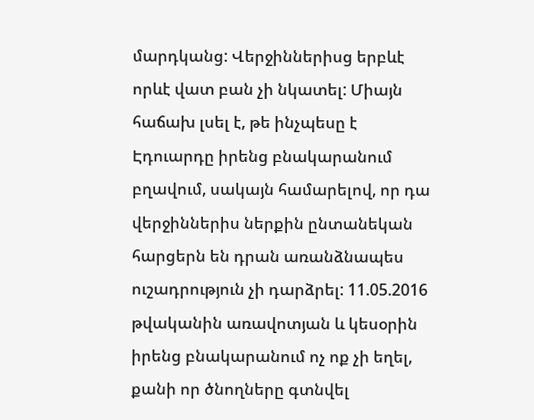մարդկանց: Վերջիններիսց երբևէ որևէ վատ բան չի նկատել: Միայն հաճախ լսել է, թե ինչպեսը է Էդուարդը իրենց բնակարանում բղավում, սակայն համարելով, որ դա վերջիններիս ներքին ընտանեկան հարցերն են դրան առանձնապես ուշադրություն չի դարձրել: 11.05.2016 թվականին առավոտյան և կեսօրին իրենց բնակարանում ոչ ոք չի եղել, քանի որ ծնողները գտնվել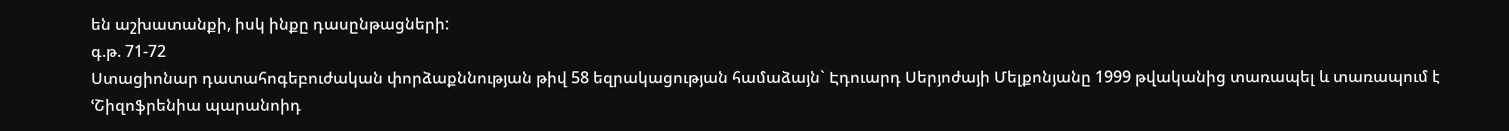են աշխատանքի, իսկ ինքը դասընթացների:
գ.թ. 71-72
Ստացիոնար դատահոգեբուժական փորձաքննության թիվ 58 եզրակացության համաձայն` Էդուարդ Սերյոժայի Մելքոնյանը 1999 թվականից տառապել և տառապում է ՙՇիզոֆրենիա պարանոիդ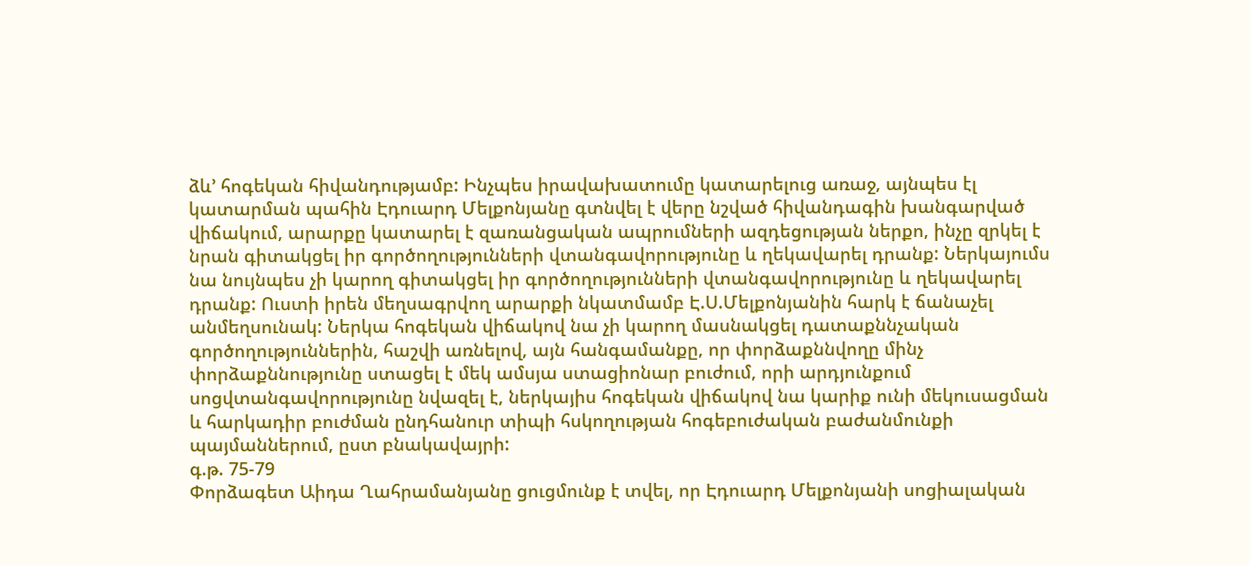ձև՚ հոգեկան հիվանդությամբ: Ինչպես իրավախատումը կատարելուց առաջ, այնպես էլ կատարման պահին Էդուարդ Մելքոնյանը գտնվել է վերը նշված հիվանդագին խանգարված վիճակում, արարքը կատարել է զառանցական ապրումների ազդեցության ներքո, ինչը զրկել է նրան գիտակցել իր գործողությունների վտանգավորությունը և ղեկավարել դրանք: Ներկայումս նա նույնպես չի կարող գիտակցել իր գործողությունների վտանգավորությունը և ղեկավարել դրանք: Ուստի իրեն մեղսագրվող արարքի նկատմամբ Է.Ս.Մելքոնյանին հարկ է ճանաչել անմեղսունակ: Ներկա հոգեկան վիճակով նա չի կարող մասնակցել դատաքննչական գործողություններին, հաշվի առնելով, այն հանգամանքը, որ փորձաքննվողը մինչ փորձաքննությունը ստացել է մեկ ամսյա ստացիոնար բուժում, որի արդյունքում սոցվտանգավորությունը նվազել է, ներկայիս հոգեկան վիճակով նա կարիք ունի մեկուսացման և հարկադիր բուժման ընդհանուր տիպի հսկողության հոգեբուժական բաժանմունքի պայմաններում, ըստ բնակավայրի:
գ.թ. 75-79
Փորձագետ Աիդա Ղահրամանյանը ցուցմունք է տվել, որ Էդուարդ Մելքոնյանի սոցիալական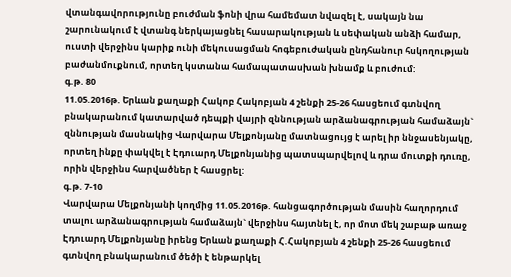վտանգավորությունը բուժման ֆոնի վրա համեմատ նվազել է, սակայն նա շարունակում է վտանգ ներկայացնել հասարակության և սեփական անձի համար, ուստի վերջինս կարիք ունի մեկուսացման հոգեբուժական ընդհանուր հսկողության բաժանմուքնում, որտեղ կստանա համապատասխան խնամք և բուժում:
գ.թ. 80
11.05.2016թ. Երևան քաղաքի Հակոբ Հակոբյան 4 շենքի 25-26 հասցեում գտնվող բնակարանում կատարված դեպքի վայրի զննության արձանագրության համաձայն` զննության մասնակից Վարվարա Մելքոնյանը մատնացույց է արել իր ննջասենյակը, որտեղ ինքը փակվել է Էդուարդ Մելքոնյանից պատսպարվելով և դրա մուտքի դուռը, որին վերջինս հարվածներ է հասցրել:
գ.թ. 7-10
Վարվարա Մելքոնյանի կողմից 11.05.2016թ. հանցագործության մասին հաղորդում տալու արձանագրության համաձայն` վերջինս հայտնել է, որ մոտ մեկ շաբաթ առաջ Էդուարդ Մելքոնյանը իրենց Երևան քաղաքի Հ.Հակոբյան 4 շենքի 25-26 հասցեում գտնվող բնակարանում ծեծի է ենթարկել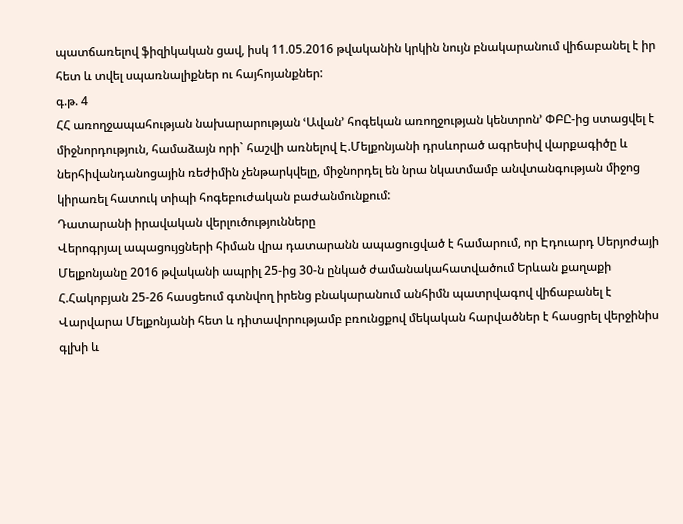պատճառելով ֆիզիկական ցավ, իսկ 11.05.2016 թվականին կրկին նույն բնակարանում վիճաբանել է իր հետ և տվել սպառնալիքներ ու հայհոյանքներ:
գ.թ. 4
ՀՀ առողջապահության նախարարության ՙԱվան՚ հոգեկան առողջության կենտրոն՚ ՓԲԸ-ից ստացվել է միջնորդություն, համաձայն որի` հաշվի առնելով Է.Մելքոնյանի դրսևորած ագրեսիվ վարքագիծը և ներհիվանդանոցային ռեժիմին չենթարկվելը, միջնորդել են նրա նկատմամբ անվտանգության միջոց կիրառել հատուկ տիպի հոգեբուժական բաժանմունքում:
Դատարանի իրավական վերլուծությունները
Վերոգրյալ ապացույցների հիման վրա դատարանն ապացուցված է համարում, որ Էդուարդ Սերյոժայի Մելքոնյանը 2016 թվականի ապրիլ 25-ից 30-ն ընկած ժամանակահատվածում Երևան քաղաքի Հ.Հակոբյան 25-26 հասցեում գտնվող իրենց բնակարանում անհիմն պատրվագով վիճաբանել է Վարվարա Մելքոնյանի հետ և դիտավորությամբ բռունցքով մեկական հարվածներ է հասցրել վերջինիս գլխի և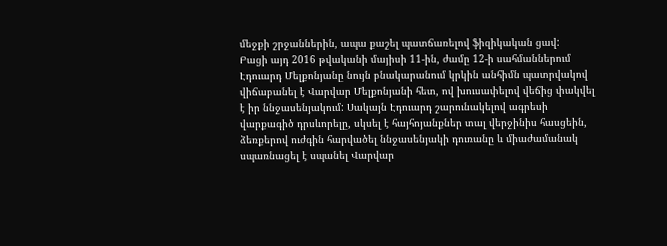մեջքի շրջաններին, ապա քաշել պատճառելով ֆիզիկական ցավ:
Բացի այդ 2016 թվականի մայիսի 11-ին, ժամը 12-ի սահմաններում Էդուարդ Մելքոնյանը նույն բնակարանում կրկին անհիմն պատրվակով վիճաբանել է Վարվար Մելքոնյանի հետ, ով խուսափելով վեճից փակվել է իր ննջասենյակում: Սակայն Էդուարդ շարունակելով ագրեսի վարքագիծ դրսևորելը, սկսել է հայհոյանքներ տալ վերջինիս հասցեին, ձեռքերով ուժգին հարվածել ննջասենյակի դուռանը և միաժամանակ սպառնացել է սպանել Վարվար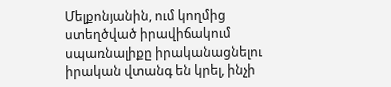Մելքոնյանին, ում կողմից ստեղծված իրավիճակում սպառնալիքը իրականացնելու իրական վտանգ են կրել, ինչի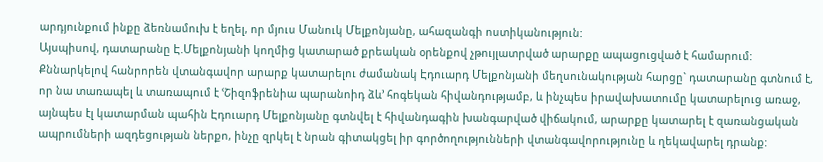արդյունքում ինքը ձեռնամուխ է եղել, որ մյուս Մանուկ Մելքոնյանը, ահազանգի ոստիկանություն:
Այսպիսով, դատարանը Է.Մելքոնյանի կողմից կատարած քրեական օրենքով չթույլատրված արարքը ապացուցված է համարում:
Քննարկելով հանրորեն վտանգավոր արարք կատարելու ժամանակ Էդուարդ Մելքոնյանի մեղսունակության հարցը` դատարանը գտնում է, որ նա տառապել և տառապում է ՙՇիզոֆրենիա պարանոիդ ձև՚ հոգեկան հիվանդությամբ, և ինչպես իրավախատումը կատարելուց առաջ, այնպես էլ կատարման պահին Էդուարդ Մելքոնյանը գտնվել է հիվանդագին խանգարված վիճակում, արարքը կատարել է զառանցական ապրումների ազդեցության ներքո, ինչը զրկել է նրան գիտակցել իր գործողությունների վտանգավորությունը և ղեկավարել դրանք: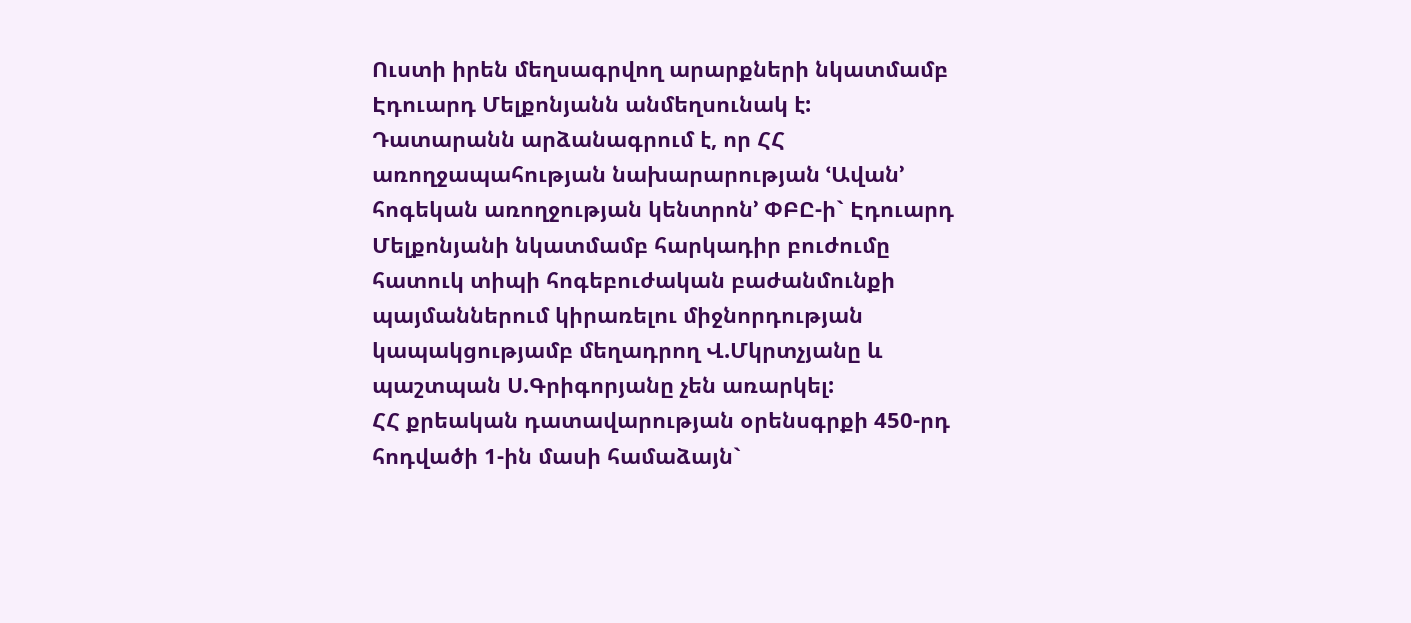Ուստի իրեն մեղսագրվող արարքների նկատմամբ Էդուարդ Մելքոնյանն անմեղսունակ է:
Դատարանն արձանագրում է, որ ՀՀ առողջապահության նախարարության ՙԱվան՚ հոգեկան առողջության կենտրոն՚ ՓԲԸ-ի` Էդուարդ Մելքոնյանի նկատմամբ հարկադիր բուժումը հատուկ տիպի հոգեբուժական բաժանմունքի պայմաններում կիրառելու միջնորդության կապակցությամբ մեղադրող Վ.Մկրտչյանը և պաշտպան Ս.Գրիգորյանը չեն առարկել:
ՀՀ քրեական դատավարության օրենսգրքի 450-րդ հոդվածի 1-ին մասի համաձայն`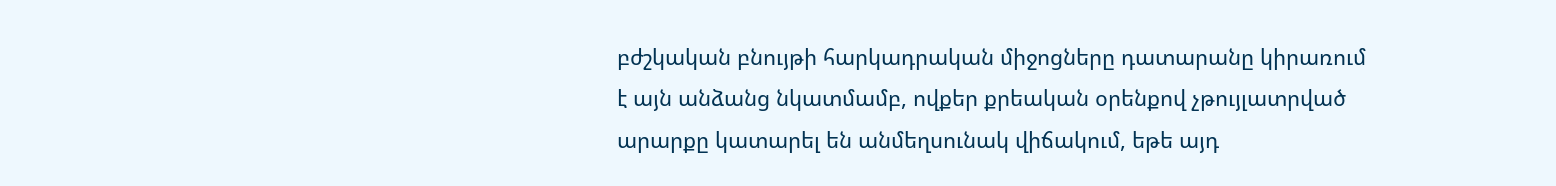բժշկական բնույթի հարկադրական միջոցները դատարանը կիրառում է այն անձանց նկատմամբ, ովքեր քրեական օրենքով չթույլատրված արարքը կատարել են անմեղսունակ վիճակում, եթե այդ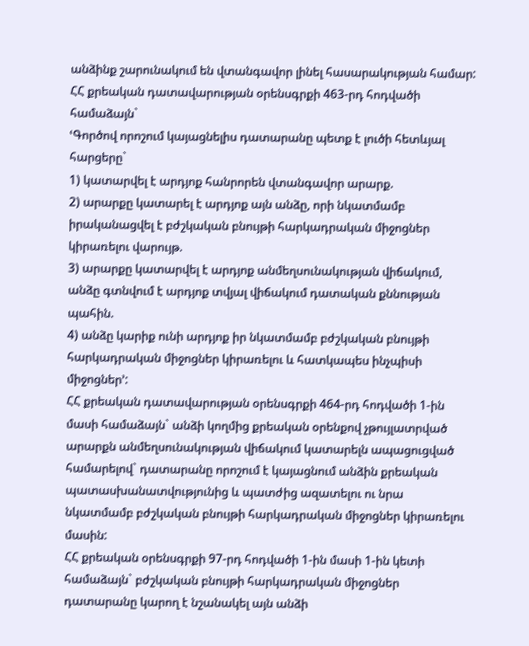անձինք շարունակում են վտանգավոր լինել հասարակության համար:
ՀՀ քրեական դատավարության օրենսգրքի 463-րդ հոդվածի համաձայն`
ՙԳործով որոշում կայացնելիս դատարանը պետք է լուծի հետևյալ հարցերը`
1) կատարվել է արդյոք հանրորեն վտանգավոր արարք.
2) արարքը կատարել է արդյոք այն անձը, որի նկատմամբ իրականացվել է բժշկական բնույթի հարկադրական միջոցներ կիրառելու վարույթ.
3) արարքը կատարվել է արդյոք անմեղսունակության վիճակում, անձը գտնվում է արդյոք տվյալ վիճակում դատական քննության պահին.
4) անձը կարիք ունի արդյոք իր նկատմամբ բժշկական բնույթի հարկադրական միջոցներ կիրառելու և հատկապես ինչպիսի միջոցներ՚:
ՀՀ քրեական դատավարության օրենսգրքի 464-րդ հոդվածի 1-ին մասի համաձայն` անձի կողմից քրեական օրենքով չթույլատրված արարքն անմեղսունակության վիճակում կատարելն ապացուցված համարելով` դատարանը որոշում է կայացնում անձին քրեական պատասխանատվությունից և պատժից ազատելու ու նրա նկատմամբ բժշկական բնույթի հարկադրական միջոցներ կիրառելու մասին:
ՀՀ քրեական օրենսգրքի 97-րդ հոդվածի 1-ին մասի 1-ին կետի համաձայն` բժշկական բնույթի հարկադրական միջոցներ դատարանը կարող է նշանակել այն անձի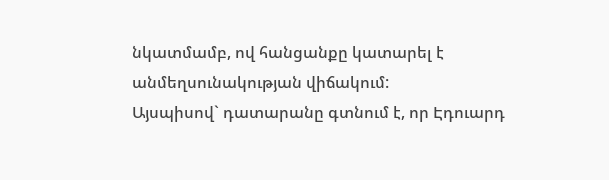նկատմամբ, ով հանցանքը կատարել է անմեղսունակության վիճակում:
Այսպիսով` դատարանը գտնում է, որ Էդուարդ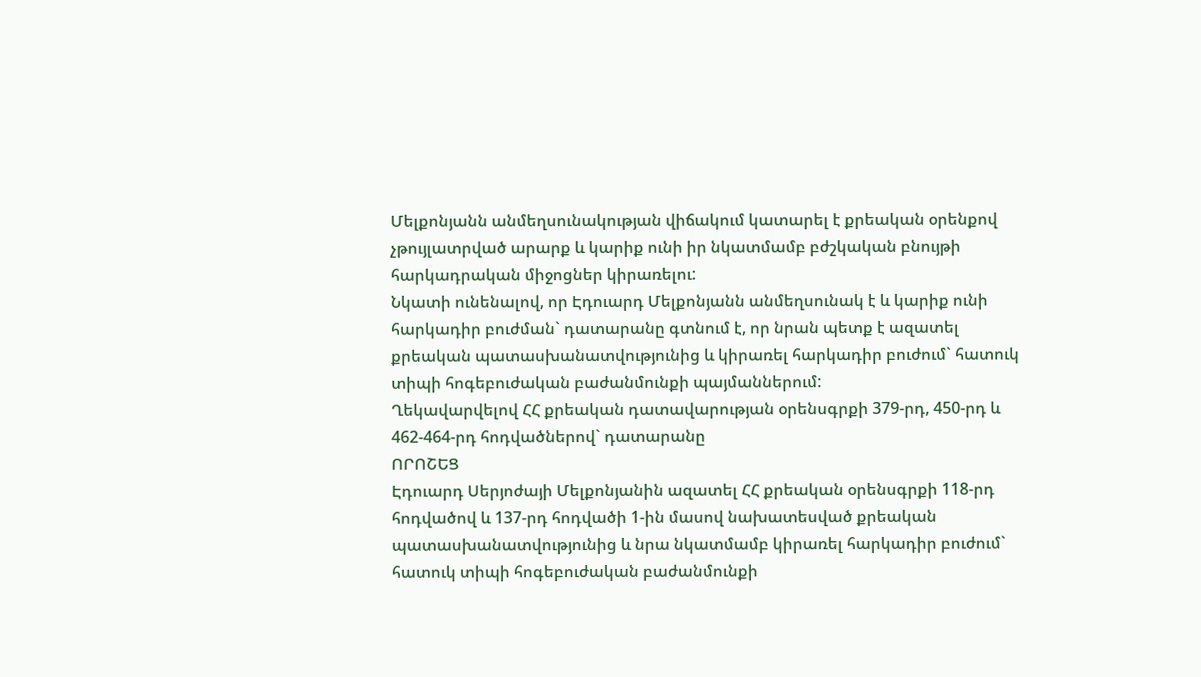Մելքոնյանն անմեղսունակության վիճակում կատարել է քրեական օրենքով չթույլատրված արարք և կարիք ունի իր նկատմամբ բժշկական բնույթի հարկադրական միջոցներ կիրառելու:
Նկատի ունենալով, որ Էդուարդ Մելքոնյանն անմեղսունակ է և կարիք ունի հարկադիր բուժման` դատարանը գտնում է, որ նրան պետք է ազատել քրեական պատասխանատվությունից և կիրառել հարկադիր բուժում` հատուկ տիպի հոգեբուժական բաժանմունքի պայմաններում:
Ղեկավարվելով ՀՀ քրեական դատավարության օրենսգրքի 379-րդ, 450-րդ և 462-464-րդ հոդվածներով` դատարանը
ՈՐՈՇԵՑ
Էդուարդ Սերյոժայի Մելքոնյանին ազատել ՀՀ քրեական օրենսգրքի 118-րդ հոդվածով և 137-րդ հոդվածի 1-ին մասով նախատեսված քրեական պատասխանատվությունից և նրա նկատմամբ կիրառել հարկադիր բուժում` հատուկ տիպի հոգեբուժական բաժանմունքի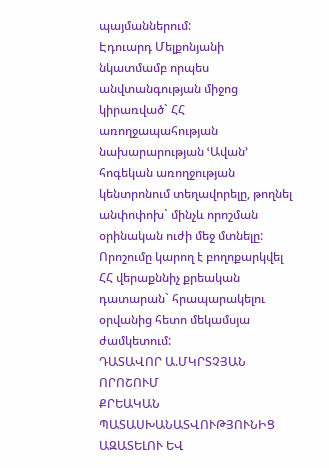պայմաններում:
Էդուարդ Մելքոնյանի նկատմամբ որպես անվտանգության միջոց կիրառված` ՀՀ առողջապահության նախարարության ՙԱվան՚ հոգեկան առողջության կենտրոնում տեղավորելը, թողնել անփոփոխ` մինչև որոշման օրինական ուժի մեջ մտնելը:
Որոշումը կարող է բողոքարկվել ՀՀ վերաքննիչ քրեական դատարան` հրապարակելու օրվանից հետո մեկամսյա ժամկետում:
ԴԱՏԱՎՈՐ Ա.ՄԿՐՏՉՅԱՆ
ՈՐՈՇՈՒՄ
ՔՐԵԱԿԱՆ ՊԱՏԱՍԽԱՆԱՏՎՈՒԹՅՈՒՆԻՑ ԱԶԱՏԵԼՈՒ ԵՎ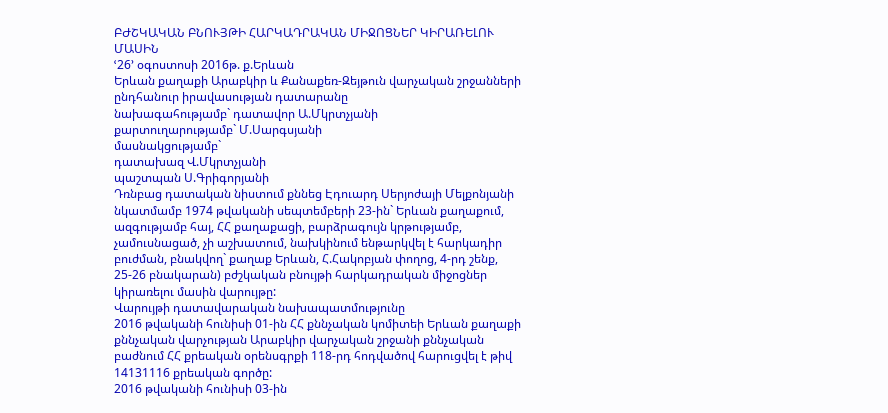ԲԺՇԿԱԿԱՆ ԲՆՈՒՅԹԻ ՀԱՐԿԱԴՐԱԿԱՆ ՄԻՋՈՑՆԵՐ ԿԻՐԱՌԵԼՈՒ ՄԱՍԻՆ
ՙ26՚ օգոստոսի 2016թ. ք.Երևան
Երևան քաղաքի Արաբկիր և Քանաքեռ-Զեյթուն վարչական շրջանների ընդհանուր իրավասության դատարանը
նախագահությամբ` դատավոր Ա.Մկրտչյանի
քարտուղարությամբ` Մ.Սարգսյանի
մասնակցությամբ`
դատախազ Վ.Մկրտչյանի
պաշտպան Ս.Գրիգորյանի
Դռնբաց դատական նիստում քննեց Էդուարդ Սերյոժայի Մելքոնյանի նկատմամբ 1974 թվականի սեպտեմբերի 23-ին` Երևան քաղաքում, ազգությամբ հայ, ՀՀ քաղաքացի, բարձրագույն կրթությամբ, չամուսնացած, չի աշխատում, նախկինում ենթարկվել է հարկադիր բուժման, բնակվող` քաղաք Երևան, Հ.Հակոբյան փողոց, 4-րդ շենք, 25-26 բնակարան) բժշկական բնույթի հարկադրական միջոցներ կիրառելու մասին վարույթը:
Վարույթի դատավարական նախապատմությունը
2016 թվականի հունիսի 01-ին ՀՀ քննչական կոմիտեի Երևան քաղաքի քննչական վարչության Արաբկիր վարչական շրջանի քննչական բաժնում ՀՀ քրեական օրենսգրքի 118-րդ հոդվածով հարուցվել է թիվ 14131116 քրեական գործը:
2016 թվականի հունիսի 03-ին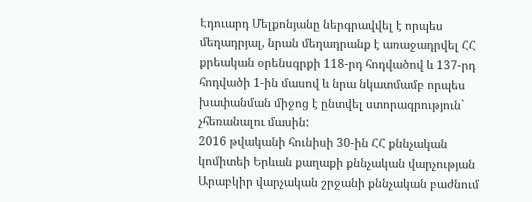Էդուարդ Մելքոնյանը ներգրավվել է որպես մեղադրյալ, նրան մեղադրանք է առաջադրվել ՀՀ քրեական օրենսգրքի 118-րդ հոդվածով և 137-րդ հոդվածի 1-ին մասով և նրա նկատմամբ որպես խափանման միջոց է ընտվել ստորագրություն` չհեռանալու մասին:
2016 թվականի հունիսի 30-ին ՀՀ քննչական կոմիտեի Երևան քաղաքի քննչական վարչության Արաբկիր վարչական շրջանի քննչական բաժնում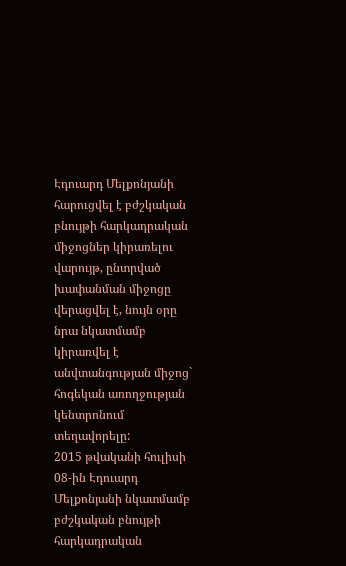Էդուարդ Մելքոնյանի հարուցվել է բժշկական բնույթի հարկադրական միջոցներ կիրառելու վարույթ, ընտրված խափանման միջոցը վերացվել է, նույն օրը նրա նկատմամբ կիրառվել է անվտանգության միջոց` հոգեկան առողջության կենտրոնում տեղավորելը:
2015 թվականի հուլիսի 08-ին Էդուարդ Մելքոնյանի նկատմամբ բժշկական բնույթի հարկադրական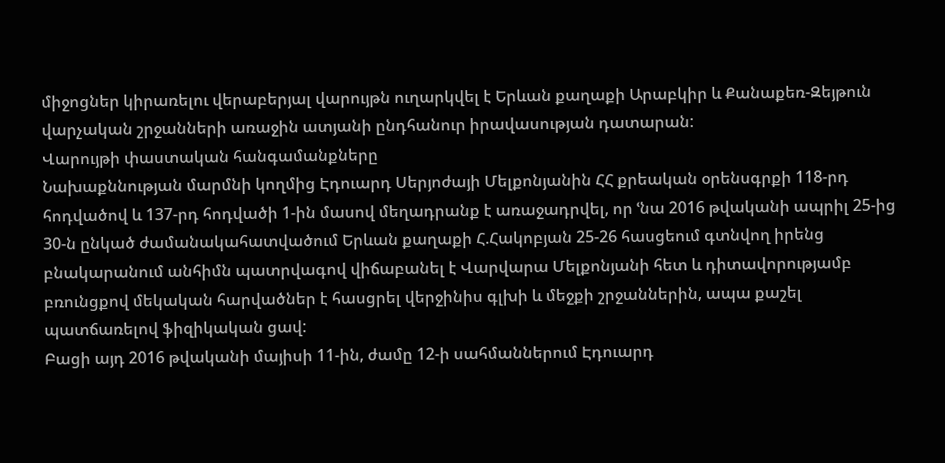միջոցներ կիրառելու վերաբերյալ վարույթն ուղարկվել է Երևան քաղաքի Արաբկիր և Քանաքեռ-Զեյթուն վարչական շրջանների առաջին ատյանի ընդհանուր իրավասության դատարան:
Վարույթի փաստական հանգամանքները
Նախաքննության մարմնի կողմից Էդուարդ Սերյոժայի Մելքոնյանին ՀՀ քրեական օրենսգրքի 118-րդ հոդվածով և 137-րդ հոդվածի 1-ին մասով մեղադրանք է առաջադրվել, որ ՙնա 2016 թվականի ապրիլ 25-ից 30-ն ընկած ժամանակահատվածում Երևան քաղաքի Հ.Հակոբյան 25-26 հասցեում գտնվող իրենց բնակարանում անհիմն պատրվագով վիճաբանել է Վարվարա Մելքոնյանի հետ և դիտավորությամբ բռունցքով մեկական հարվածներ է հասցրել վերջինիս գլխի և մեջքի շրջաններին, ապա քաշել պատճառելով ֆիզիկական ցավ:
Բացի այդ 2016 թվականի մայիսի 11-ին, ժամը 12-ի սահմաններում Էդուարդ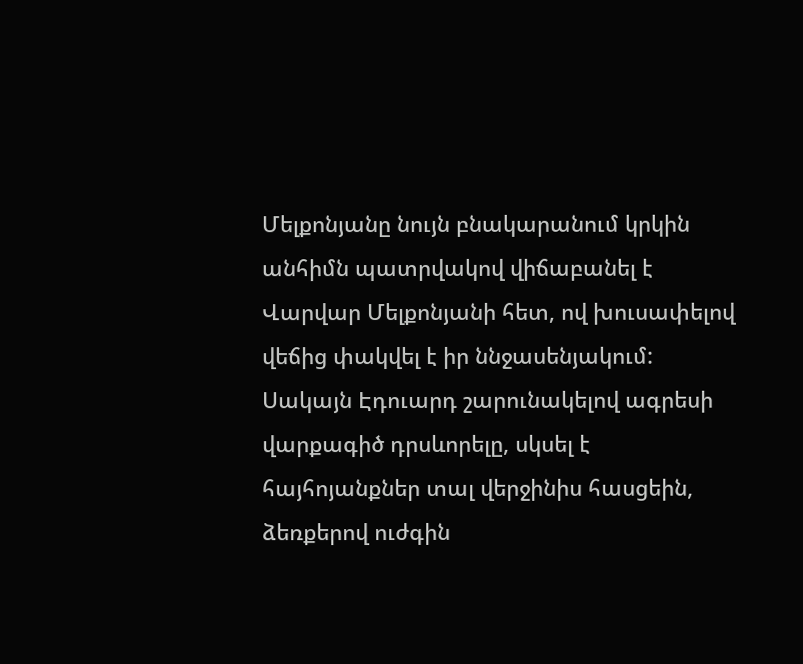Մելքոնյանը նույն բնակարանում կրկին անհիմն պատրվակով վիճաբանել է Վարվար Մելքոնյանի հետ, ով խուսափելով վեճից փակվել է իր ննջասենյակում: Սակայն Էդուարդ շարունակելով ագրեսի վարքագիծ դրսևորելը, սկսել է հայհոյանքներ տալ վերջինիս հասցեին, ձեռքերով ուժգին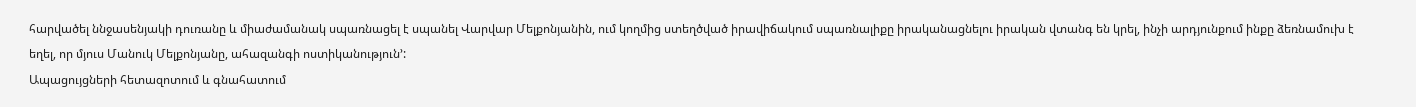հարվածել ննջասենյակի դուռանը և միաժամանակ սպառնացել է սպանել Վարվար Մելքոնյանին, ում կողմից ստեղծված իրավիճակում սպառնալիքը իրականացնելու իրական վտանգ են կրել, ինչի արդյունքում ինքը ձեռնամուխ է եղել, որ մյուս Մանուկ Մելքոնյանը, ահազանգի ոստիկանություն՚:
Ապացույցների հետազոտում և գնահատում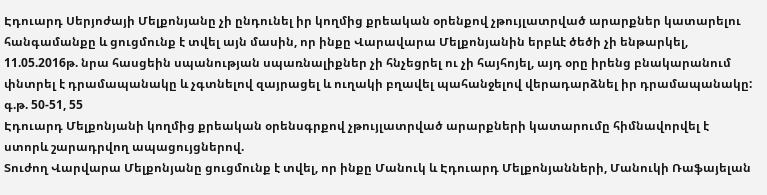Էդուարդ Սերյոժայի Մելքոնյանը չի ընդունել իր կողմից քրեական օրենքով չթույլատրված արարքներ կատարելու հանգամանքը և ցուցմունք է տվել այն մասին, որ ինքը Վարավարա Մելքոնյանին երբևէ ծեծի չի ենթարկել, 11.05.2016թ. նրա հասցեին սպանության սպառնալիքներ չի հնչեցրել ու չի հայհոյել, այդ օրը իրենց բնակարանում փնտրել է դրամապանակը և չգտնելով զայրացել և ուղակի բղավել պահանջելով վերադարձնել իր դրամապանակը:
գ.թ. 50-51, 55
Էդուարդ Մելքոնյանի կողմից քրեական օրենսգրքով չթույլատրված արարքների կատարումը հիմնավորվել է ստորև շարադրվող ապացույցներով.
Տուժող Վարվարա Մելքոնյանը ցուցմունք է տվել, որ ինքը Մանուկ և Էդուարդ Մելքոնյանների, Մանուկի Ռաֆայելան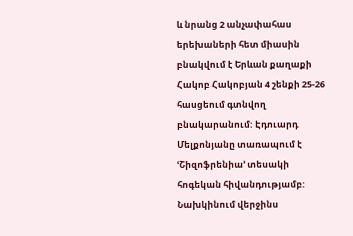և նրանց 2 անչափահաս երեխաների հետ միասին բնակվում է Երևան քաղաքի Հակոբ Հակոբյան 4 շենքի 25-26 հասցեում գտնվող բնակարանում: Էդուարդ Մելքոնյանը տառապում է ՙՇիզոֆրենիա՚ տեսակի հոգեկան հիվանդությամբ: Նախկինում վերջինս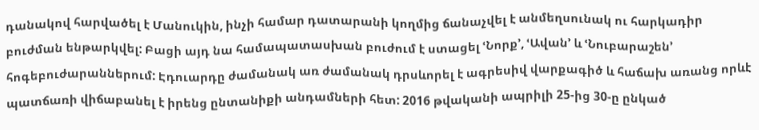դանակով հարվածել է Մանուկին, ինչի համար դատարանի կողմից ճանաչվել է անմեղսունակ ու հարկադիր բուժման ենթարկվել: Բացի այդ նա համապատասխան բուժում է ստացել ՙՆորք՚, ՙԱվան՚ և ՙՆուբարաշեն՚ հոգեբուժարաններում: Էդուարդը ժամանակ առ ժամանակ դրսևորել է ագրեսիվ վարքագիծ և հաճախ առանց որևէ պատճառի վիճաբանել է իրենց ընտանիքի անդամների հետ: 2016 թվականի ապրիլի 25-ից 30-ը ընկած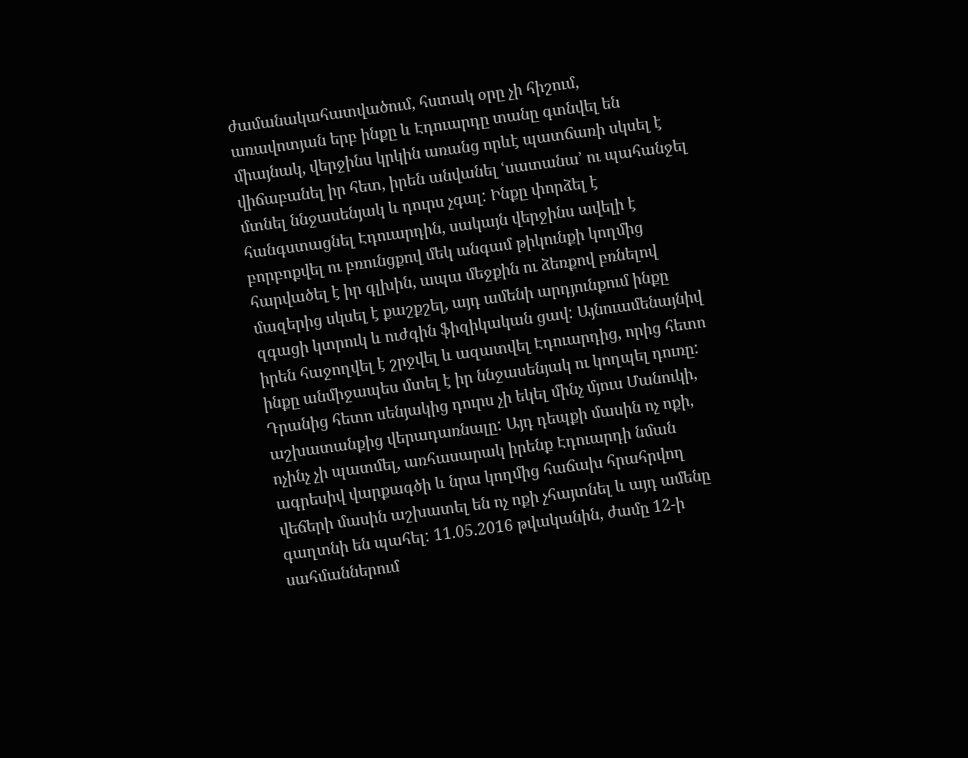ժամանակահատվածում, հստակ օրը չի հիշում, առավոտյան երբ ինքը և Էդուարդը տանը գտնվել են միայնակ, վերջինս կրկին առանց որևէ պատճառի սկսել է վիճաբանել իր հետ, իրեն անվանել ՙսատանա՚ ու պահանջել մտնել ննջասենյակ և դուրս չգալ: Ինքը փորձել է հանգստացնել Էդուարդին, սակայն վերջինս ավելի է բորբոքվել ու բռունցքով մեկ անգամ թիկունքի կողմից հարվածել է իր գլխին, ապա մեջքին ու ձեռքով բռնելով մազերից սկսել է քաշքշել, այդ ամենի արդյունքում ինքը զգացի կտրուկ և ուժգին ֆիզիկական ցավ: Այնուամենայնիվ իրեն հաջողվել է շրջվել և ազատվել Էդուարդից, որից հետո ինքը անմիջապես մտել է իր ննջասենյակ ու կողպել դուռը: Դրանից հետո սենյակից դուրս չի եկել մինչ մյուս Մանուկի, աշխատանքից վերադառնալը: Այդ դեպքի մասին ոչ ոքի, ոչինչ չի պատմել, առհասարակ իրենք Էդուարդի նման ագրեսիվ վարքագծի և նրա կողմից հաճախ հրահրվող վեճերի մասին աշխատել են ոչ ոքի չհայտնել և այդ ամենը գաղտնի են պահել: 11.05.2016 թվականին, ժամը 12-ի սահմաններում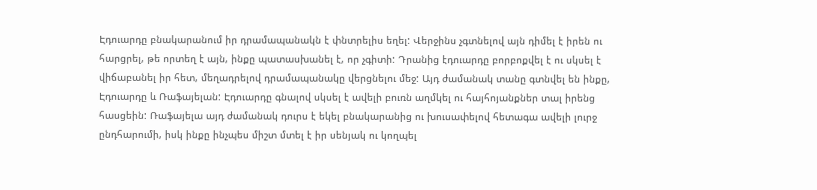Էդուարդը բնակարանում իր դրամապանակն է փնտրելիս եղել: Վերջինս չգտնելով այն դիմել է իրեն ու հարցրել, թե որտեղ է այն, ինքը պատասխանել է, որ չգիտի: Դրանից էդուարդը բորբոքվել է ու սկսել է վիճաբանել իր հետ, մեղադրելով դրամապանակը վերցնելու մեջ: Այդ ժամանակ տանը գտնվել են ինքը, Էդուարդը և Ռաֆայելան: Էդուարդը գնալով սկսել է ավելի բուռն աղմկել ու հայհոյանքներ տալ իրենց հասցեին: Ռաֆայելա այդ ժամանակ դուրս է եկել բնակարանից ու խուսափելով հետագա ավելի լուրջ ընդհարումի, իսկ ինքը ինչպես միշտ մտել է իր սենյակ ու կողպել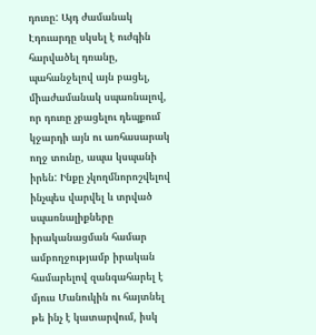դուռը: Այդ ժամանակ Էդուարդը սկսել է ուժգին հարվածել դռանը, պահանջելով այն բացել, միաժամանակ սպառնալով, որ դուռը չբացելու դեպքում կջարդի այն ու առհասարակ ողջ տունը, ապա կսպանի իրեն: Ինքը չկողմնորոշվելով ինչպես վարվել և տրված սպառնալիքները իրականացման համար ամբողջությամբ իրական համարելով զանգահարել է մյուս Մանուկին ու հայտնել թե ինչ է կատարվում, իսկ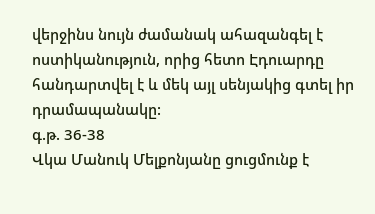վերջինս նույն ժամանակ ահազանգել է ոստիկանություն, որից հետո Էդուարդը հանդարտվել է և մեկ այլ սենյակից գտել իր դրամապանակը:
գ.թ. 36-38
Վկա Մանուկ Մելքոնյանը ցուցմունք է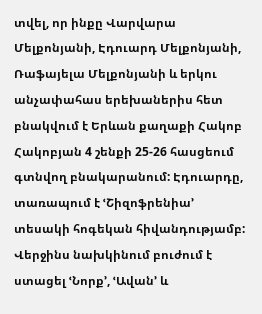տվել, որ ինքը Վարվարա Մելքոնյանի, Էդուարդ Մելքոնյանի, Ռաֆայելա Մելքոնյանի և երկու անչափահաս երեխաներիս հետ բնակվում է Երևան քաղաքի Հակոբ Հակոբյան 4 շենքի 25-26 հասցեում գտնվող բնակարանում: Էդուարդը, տառապում է ՙՇիզոֆրենիա՚ տեսակի հոգեկան հիվանդությամբ: Վերջինս նախկինում բուժում է ստացել ՙՆորք՚, ՙԱվան՚ և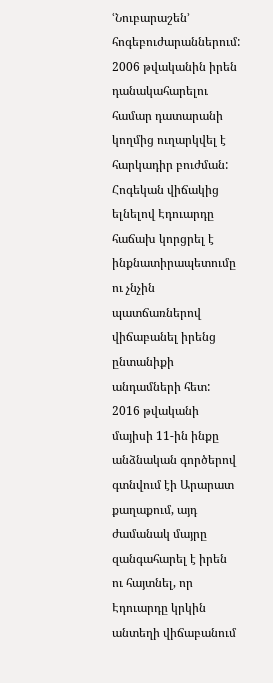ՙՆուբարաշեն՚ հոգեբուժարաններում: 2006 թվականին իրեն դանակահարելու համար դատարանի կողմից ուղարկվել է հարկադիր բուժման: Հոգեկան վիճակից ելնելով Էդուարդը հաճախ կորցրել է ինքնատիրապետումը ու չնչին պատճառներով վիճաբանել իրենց ընտանիքի անդամների հետ: 2016 թվականի մայիսի 11-ին ինքը անձնական գործերով գտնվում էի Արարատ քաղաքում, այդ ժամանակ մայրը զանգահարել է իրեն ու հայտնել, որ Էդուարդը կրկին անտեղի վիճաբանում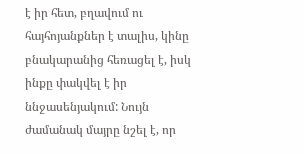է իր հետ, բղավում ու հայհոյանքներ է տալիս, կինը բնակարանից հեռացել է, իսկ ինքը փակվել է իր ննջասենյակում: Նույն ժամանակ մայրը նշել է, որ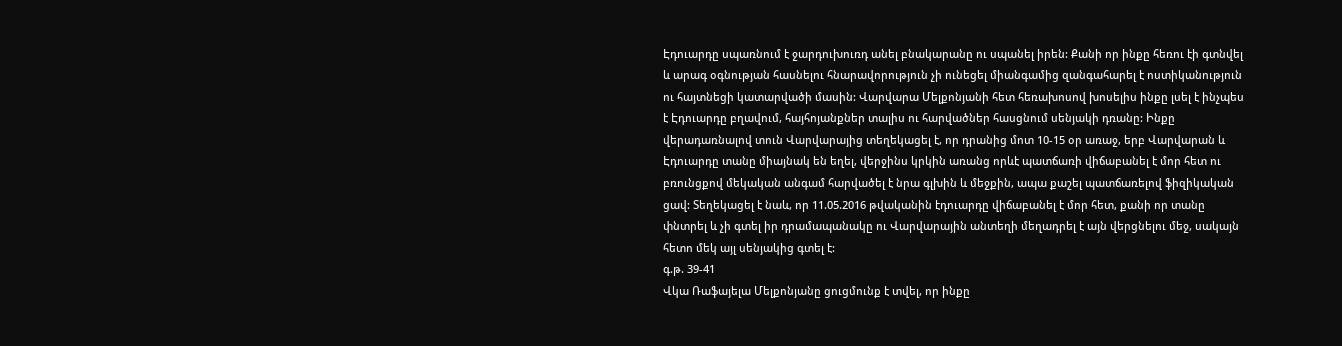Էդուարդը սպառնում է ջարդուխուռդ անել բնակարանը ու սպանել իրեն: Քանի որ ինքը հեռու էի գտնվել և արագ օգնության հասնելու հնարավորություն չի ունեցել միանգամից զանգահարել է ոստիկանություն ու հայտնեցի կատարվածի մասին: Վարվարա Մելքոնյանի հետ հեռախոսով խոսելիս ինքը լսել է ինչպես է Էդուարդը բղավում, հայհոյանքներ տալիս ու հարվածներ հասցնում սենյակի դռանը: Ինքը վերադառնալով տուն Վարվարայից տեղեկացել է, որ դրանից մոտ 10-15 օր առաջ, երբ Վարվարան և Էդուարդը տանը միայնակ են եղել, վերջինս կրկին առանց որևէ պատճառի վիճաբանել է մոր հետ ու բռունցքով մեկական անգամ հարվածել է նրա գլխին և մեջքին, ապա քաշել պատճառելով ֆիզիկական ցավ: Տեղեկացել է նաև, որ 11.05.2016 թվականին էդուարդը վիճաբանել է մոր հետ, քանի որ տանը փնտրել և չի գտել իր դրամապանակը ու Վարվարային անտեղի մեղադրել է այն վերցնելու մեջ, սակայն հետո մեկ այլ սենյակից գտել է:
գ.թ. 39-41
Վկա Ռաֆայելա Մելքոնյանը ցուցմունք է տվել, որ ինքը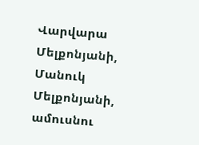Վարվարա Մելքոնյանի, Մանուկ Մելքոնյանի, ամուսնու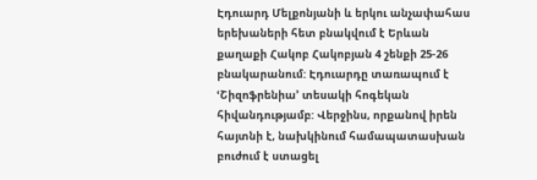Էդուարդ Մելքոնյանի և երկու անչափահաս երեխաների հետ բնակվում է Երևան քաղաքի Հակոբ Հակոբյան 4 շենքի 25-26 բնակարանում: Էդուարդը տառապում է ՙՇիզոֆրենիա՚ տեսակի հոգեկան հիվանդությամբ: Վերջինս, որքանով իրեն հայտնի է, նախկինում համապատասխան բուժում է ստացել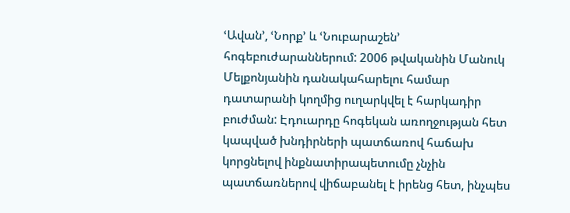ՙԱվան՚, ՙՆորք՚ և ՙՆուբարաշեն՚ հոգեբուժարաններում: 2006 թվականին Մանուկ Մելքոնյանին դանակահարելու համար դատարանի կողմից ուղարկվել է հարկադիր բուժման: Էդուարդը հոգեկան առողջության հետ կապված խնդիրների պատճառով հաճախ կորցնելով ինքնատիրապետումը չնչին պատճառներով վիճաբանել է իրենց հետ, ինչպես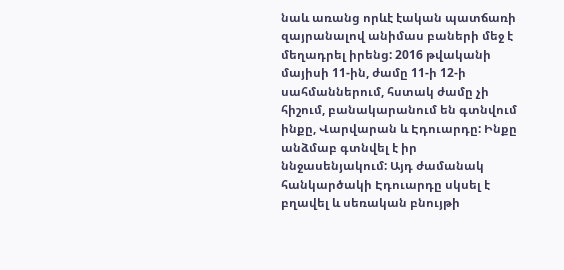նաև առանց որևէ էական պատճառի զայրանալով անիմաս բաների մեջ է մեղադրել իրենց: 2016 թվականի մայիսի 11-ին, ժամը 11-ի 12-ի սահմաններում, հստակ ժամը չի հիշում, բանակարանում են գտնվում ինքը, Վարվարան և Էդուարդը: Ինքը անձմաբ գտնվել է իր ննջասենյակում: Այդ ժամանակ հանկարծակի Էդուարդը սկսել է բղավել և սեռական բնույթի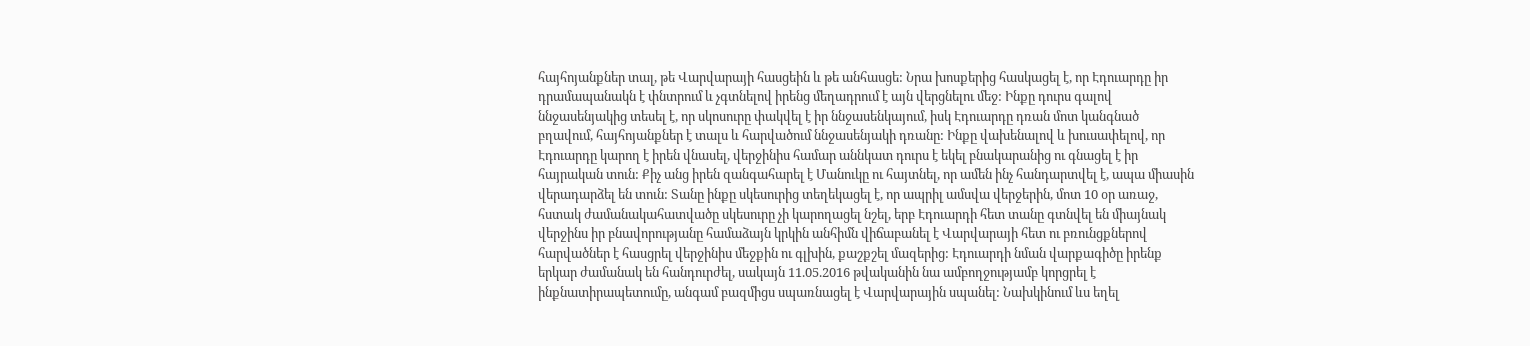հայհոյանքներ տալ, թե Վարվարայի հասցեին և թե անհասցե: Նրա խոսքերից հասկացել է, որ Էդուարդը իր դրամապանակն է փնտրում և չգտնելով իրենց մեղադրում է այն վերցնելու մեջ: Ինքը դուրս գալով ննջասենյակից տեսել է, որ սկոսուրը փակվել է իր ննջասենկայում, իսկ Էդուարդը դռան մոտ կանգնած բղավում, հայհոյանքներ է տալս և հարվածում ննջասենյակի դռանը: Ինքը վախենալով և խուսափելով, որ Էդուարդը կարող է իրեն վնասել, վերջինիս համար աննկատ դուրս է եկել բնակարանից ու գնացել է իր հայրական տուն: Քիչ անց իրեն զանգահարել է Մանուկը ու հայտնել, որ ամեն ինչ հանդարտվել է, ապա միասին վերադարձել են տուն: Տանը ինքը սկեսուրից տեղեկացել է, որ ապրիլ ամսվա վերջերին, մոտ 10 օր առաջ, հստակ ժամանակահատվածը սկեսուրը չի կարողացել նշել, երբ Էդուարդի հետ տանը գտնվել են միայնակ վերջինս իր բնավորությանը համաձայն կրկին անհիմն վիճաբանել է Վարվարայի հետ ու բռունցքներով հարվածներ է հասցրել վերջինիս մեջքին ու գլխին, քաշքշել մազերից: Էդուարդի նման վարքագիծը իրենք երկար ժամանակ են հանդուրժել, սակայն 11.05.2016 թվականին նա ամբողջությամբ կորցրել է ինքնատիրապետումը, անգամ բազմիցս սպառնացել է Վարվարային սպանել: Նախկինում ևս եղել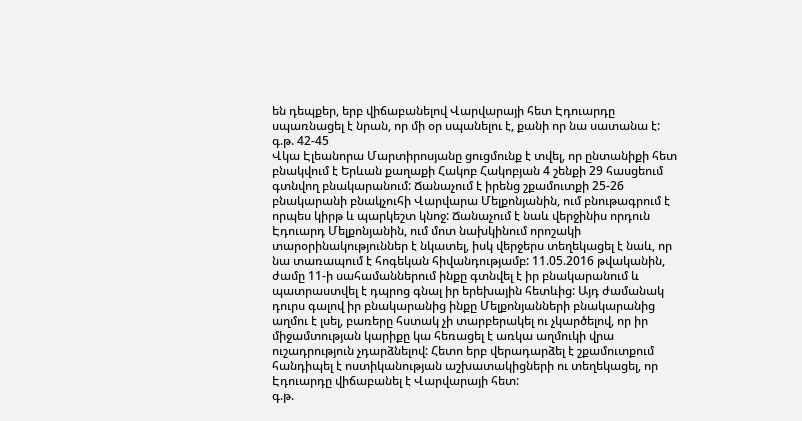են դեպքեր, երբ վիճաբանելով Վարվարայի հետ Էդուարդը սպառնացել է նրան, որ մի օր սպանելու է, քանի որ նա սատանա է:
գ.թ. 42-45
Վկա Էլեանորա Մարտիրոսյանը ցուցմունք է տվել, որ ընտանիքի հետ բնակվում է Երևան քաղաքի Հակոբ Հակոբյան 4 շենքի 29 հասցեում գտնվող բնակարանում: Ճանաչում է իրենց շքամուտքի 25-26 բնակարանի բնակչուհի Վարվարա Մելքոնյանին, ում բնութագրում է որպես կիրթ և պարկեշտ կնոջ: Ճանաչում է նաև վերջինիս որդուն Էդուարդ Մելքոնյանին, ում մոտ նախկինում որոշակի տարօրինակություններ է նկատել, իսկ վերջերս տեղեկացել է նաև, որ նա տառապում է հոգեկան հիվանդությամբ: 11.05.2016 թվականին, ժամը 11-ի սահամաններում ինքը գտնվել է իր բնակարանում և պատրաստվել է դպրոց գնալ իր երեխային հետևից: Այդ ժամանակ դուրս գալով իր բնակարանից ինքը Մելքոնյանների բնակարանից աղմու է լսել, բառերը հստակ չի տարբերակել ու չկարծելով, որ իր միջամտության կարիքը կա հեռացել է առկա աղմուկի վրա ուշադրություն չդարձնելով: Հետո երբ վերադարձել է շքամուտքում հանդիպել է ոստիկանության աշխատակիցների ու տեղեկացել, որ Էդուարդը վիճաբանել է Վարվարայի հետ:
գ.թ.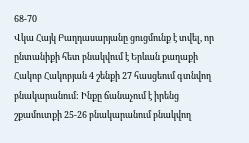68-70
Վկա Հայկ Բաղդասարյանը ցուցմունք է տվել, որ ընտանիքի հետ բնակվում է Երևան քաղաքի Հակոբ Հակոբյան 4 շենքի 27 հասցեում գտնվող բնակարանում: Ինքը ճանաչում է իրենց շքամուտքի 25-26 բնակարանում բնակվող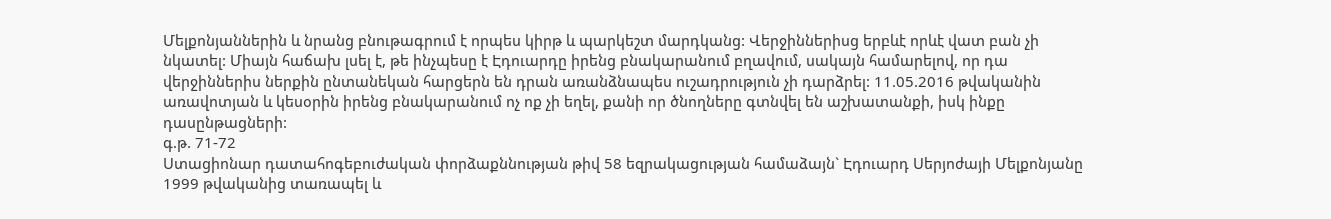Մելքոնյաններին և նրանց բնութագրում է որպես կիրթ և պարկեշտ մարդկանց: Վերջիններիսց երբևէ որևէ վատ բան չի նկատել: Միայն հաճախ լսել է, թե ինչպեսը է Էդուարդը իրենց բնակարանում բղավում, սակայն համարելով, որ դա վերջիններիս ներքին ընտանեկան հարցերն են դրան առանձնապես ուշադրություն չի դարձրել: 11.05.2016 թվականին առավոտյան և կեսօրին իրենց բնակարանում ոչ ոք չի եղել, քանի որ ծնողները գտնվել են աշխատանքի, իսկ ինքը դասընթացների:
գ.թ. 71-72
Ստացիոնար դատահոգեբուժական փորձաքննության թիվ 58 եզրակացության համաձայն` Էդուարդ Սերյոժայի Մելքոնյանը 1999 թվականից տառապել և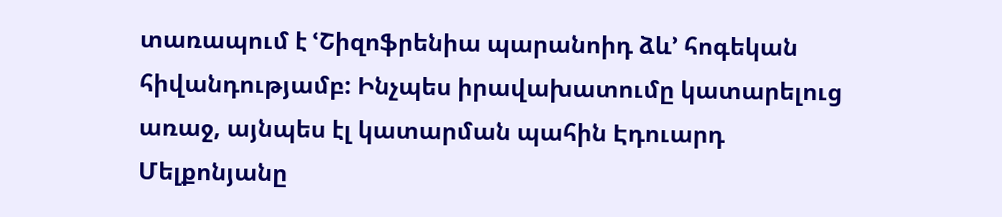տառապում է ՙՇիզոֆրենիա պարանոիդ ձև՚ հոգեկան հիվանդությամբ: Ինչպես իրավախատումը կատարելուց առաջ, այնպես էլ կատարման պահին Էդուարդ Մելքոնյանը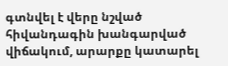գտնվել է վերը նշված հիվանդագին խանգարված վիճակում, արարքը կատարել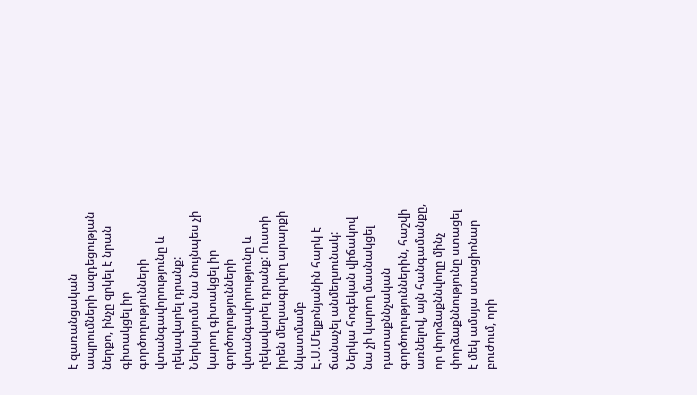է զառանցական ապրումների ազդեցության ներքո, ինչը զրկել է նրան գիտակցել իր գործողությունների վտանգավորությունը և ղեկավարել դրանք: Ներկայումս նա նույնպես չի կարող գիտակցել իր գործողությունների վտանգավորությունը և ղեկավարել դրանք: Ուստի իրեն մեղսագրվող արարքի նկատմամբ Է.Ս.Մելքոնյանին հարկ է ճանաչել անմեղսունակ: Ներկա հոգեկան վիճակով նա չի կարող մասնակցել դատաքննչական գործողություններին, հաշվի առնելով, այն հանգամանքը, որ փորձաքննվողը մինչ փորձաքննությունը ստացել է մեկ ամսյա ստացիոնար բուժում, որի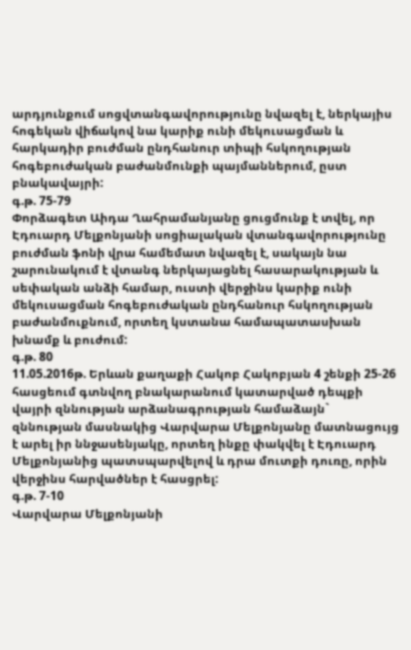արդյունքում սոցվտանգավորությունը նվազել է, ներկայիս հոգեկան վիճակով նա կարիք ունի մեկուսացման և հարկադիր բուժման ընդհանուր տիպի հսկողության հոգեբուժական բաժանմունքի պայմաններում, ըստ բնակավայրի:
գ.թ. 75-79
Փորձագետ Աիդա Ղահրամանյանը ցուցմունք է տվել, որ Էդուարդ Մելքոնյանի սոցիալական վտանգավորությունը բուժման ֆոնի վրա համեմատ նվազել է, սակայն նա շարունակում է վտանգ ներկայացնել հասարակության և սեփական անձի համար, ուստի վերջինս կարիք ունի մեկուսացման հոգեբուժական ընդհանուր հսկողության բաժանմուքնում, որտեղ կստանա համապատասխան խնամք և բուժում:
գ.թ. 80
11.05.2016թ. Երևան քաղաքի Հակոբ Հակոբյան 4 շենքի 25-26 հասցեում գտնվող բնակարանում կատարված դեպքի վայրի զննության արձանագրության համաձայն` զննության մասնակից Վարվարա Մելքոնյանը մատնացույց է արել իր ննջասենյակը, որտեղ ինքը փակվել է Էդուարդ Մելքոնյանից պատսպարվելով և դրա մուտքի դուռը, որին վերջինս հարվածներ է հասցրել:
գ.թ. 7-10
Վարվարա Մելքոնյանի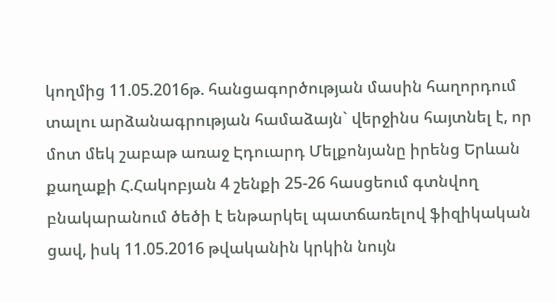կողմից 11.05.2016թ. հանցագործության մասին հաղորդում տալու արձանագրության համաձայն` վերջինս հայտնել է, որ մոտ մեկ շաբաթ առաջ Էդուարդ Մելքոնյանը իրենց Երևան քաղաքի Հ.Հակոբյան 4 շենքի 25-26 հասցեում գտնվող բնակարանում ծեծի է ենթարկել պատճառելով ֆիզիկական ցավ, իսկ 11.05.2016 թվականին կրկին նույն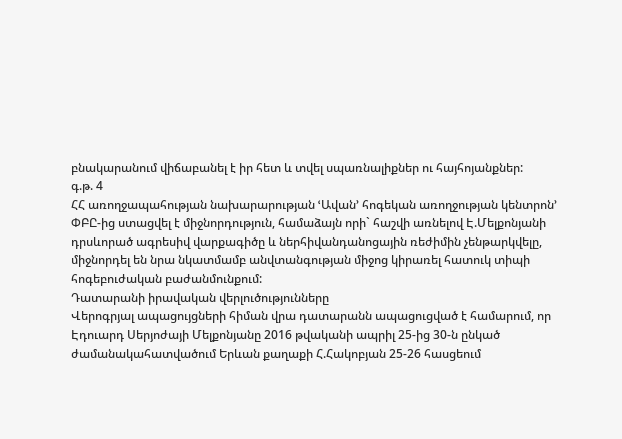բնակարանում վիճաբանել է իր հետ և տվել սպառնալիքներ ու հայհոյանքներ:
գ.թ. 4
ՀՀ առողջապահության նախարարության ՙԱվան՚ հոգեկան առողջության կենտրոն՚ ՓԲԸ-ից ստացվել է միջնորդություն, համաձայն որի` հաշվի առնելով Է.Մելքոնյանի դրսևորած ագրեսիվ վարքագիծը և ներհիվանդանոցային ռեժիմին չենթարկվելը, միջնորդել են նրա նկատմամբ անվտանգության միջոց կիրառել հատուկ տիպի հոգեբուժական բաժանմունքում:
Դատարանի իրավական վերլուծությունները
Վերոգրյալ ապացույցների հիման վրա դատարանն ապացուցված է համարում, որ Էդուարդ Սերյոժայի Մելքոնյանը 2016 թվականի ապրիլ 25-ից 30-ն ընկած ժամանակահատվածում Երևան քաղաքի Հ.Հակոբյան 25-26 հասցեում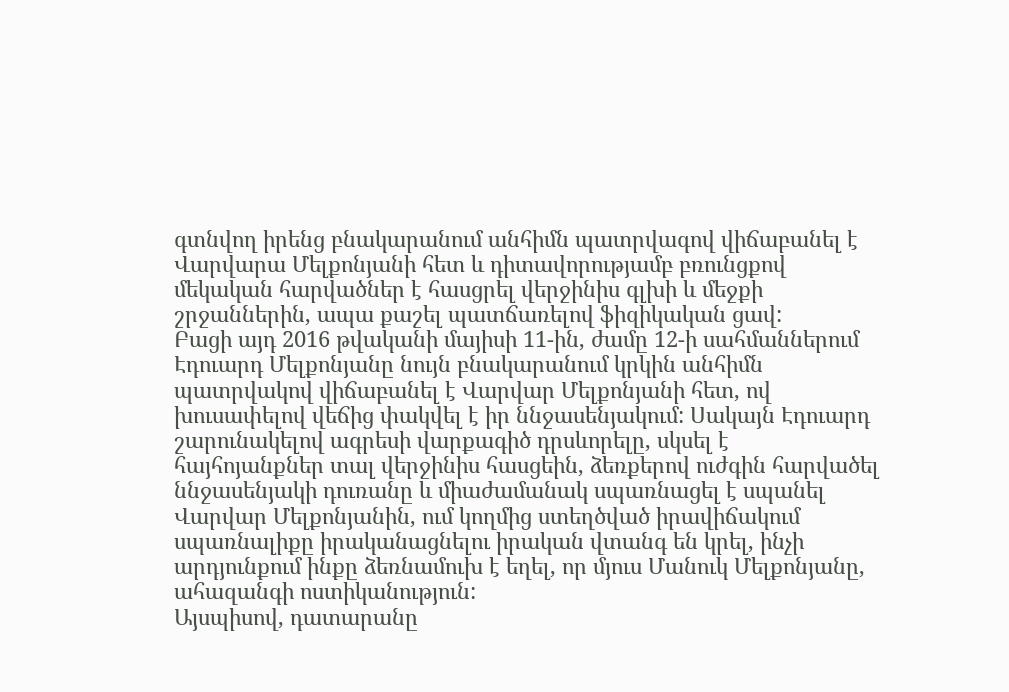գտնվող իրենց բնակարանում անհիմն պատրվագով վիճաբանել է Վարվարա Մելքոնյանի հետ և դիտավորությամբ բռունցքով մեկական հարվածներ է հասցրել վերջինիս գլխի և մեջքի շրջաններին, ապա քաշել պատճառելով ֆիզիկական ցավ:
Բացի այդ 2016 թվականի մայիսի 11-ին, ժամը 12-ի սահմաններում Էդուարդ Մելքոնյանը նույն բնակարանում կրկին անհիմն պատրվակով վիճաբանել է Վարվար Մելքոնյանի հետ, ով խուսափելով վեճից փակվել է իր ննջասենյակում: Սակայն Էդուարդ շարունակելով ագրեսի վարքագիծ դրսևորելը, սկսել է հայհոյանքներ տալ վերջինիս հասցեին, ձեռքերով ուժգին հարվածել ննջասենյակի դուռանը և միաժամանակ սպառնացել է սպանել Վարվար Մելքոնյանին, ում կողմից ստեղծված իրավիճակում սպառնալիքը իրականացնելու իրական վտանգ են կրել, ինչի արդյունքում ինքը ձեռնամուխ է եղել, որ մյուս Մանուկ Մելքոնյանը, ահազանգի ոստիկանություն:
Այսպիսով, դատարանը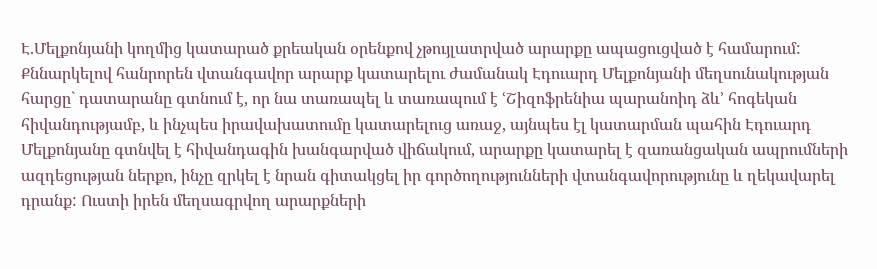Է.Մելքոնյանի կողմից կատարած քրեական օրենքով չթույլատրված արարքը ապացուցված է համարում:
Քննարկելով հանրորեն վտանգավոր արարք կատարելու ժամանակ Էդուարդ Մելքոնյանի մեղսունակության հարցը` դատարանը գտնում է, որ նա տառապել և տառապում է ՙՇիզոֆրենիա պարանոիդ ձև՚ հոգեկան հիվանդությամբ, և ինչպես իրավախատումը կատարելուց առաջ, այնպես էլ կատարման պահին Էդուարդ Մելքոնյանը գտնվել է հիվանդագին խանգարված վիճակում, արարքը կատարել է զառանցական ապրումների ազդեցության ներքո, ինչը զրկել է նրան գիտակցել իր գործողությունների վտանգավորությունը և ղեկավարել դրանք: Ուստի իրեն մեղսագրվող արարքների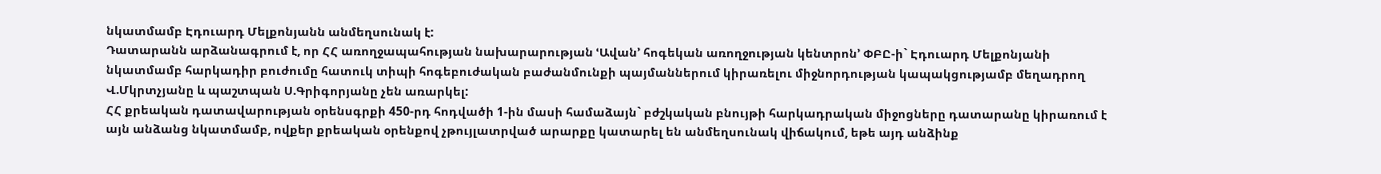նկատմամբ Էդուարդ Մելքոնյանն անմեղսունակ է:
Դատարանն արձանագրում է, որ ՀՀ առողջապահության նախարարության ՙԱվան՚ հոգեկան առողջության կենտրոն՚ ՓԲԸ-ի` Էդուարդ Մելքոնյանի նկատմամբ հարկադիր բուժումը հատուկ տիպի հոգեբուժական բաժանմունքի պայմաններում կիրառելու միջնորդության կապակցությամբ մեղադրող Վ.Մկրտչյանը և պաշտպան Ս.Գրիգորյանը չեն առարկել:
ՀՀ քրեական դատավարության օրենսգրքի 450-րդ հոդվածի 1-ին մասի համաձայն` բժշկական բնույթի հարկադրական միջոցները դատարանը կիրառում է այն անձանց նկատմամբ, ովքեր քրեական օրենքով չթույլատրված արարքը կատարել են անմեղսունակ վիճակում, եթե այդ անձինք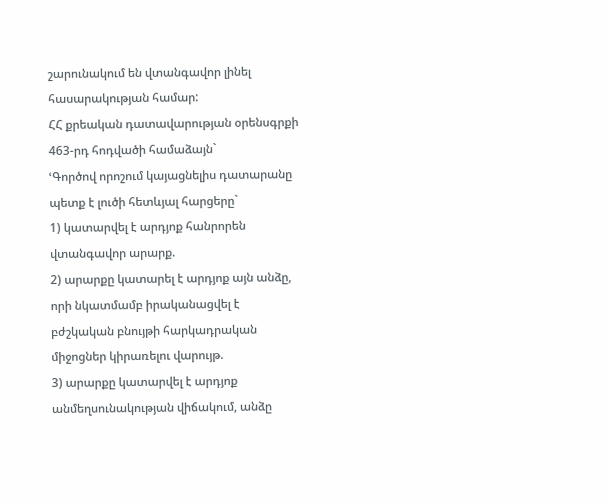շարունակում են վտանգավոր լինել հասարակության համար:
ՀՀ քրեական դատավարության օրենսգրքի 463-րդ հոդվածի համաձայն`
ՙԳործով որոշում կայացնելիս դատարանը պետք է լուծի հետևյալ հարցերը`
1) կատարվել է արդյոք հանրորեն վտանգավոր արարք.
2) արարքը կատարել է արդյոք այն անձը, որի նկատմամբ իրականացվել է բժշկական բնույթի հարկադրական միջոցներ կիրառելու վարույթ.
3) արարքը կատարվել է արդյոք անմեղսունակության վիճակում, անձը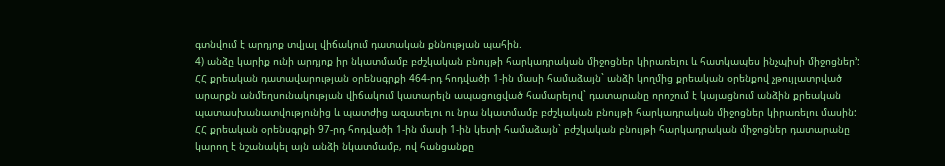գտնվում է արդյոք տվյալ վիճակում դատական քննության պահին.
4) անձը կարիք ունի արդյոք իր նկատմամբ բժշկական բնույթի հարկադրական միջոցներ կիրառելու և հատկապես ինչպիսի միջոցներ՚:
ՀՀ քրեական դատավարության օրենսգրքի 464-րդ հոդվածի 1-ին մասի համաձայն` անձի կողմից քրեական օրենքով չթույլատրված արարքն անմեղսունակության վիճակում կատարելն ապացուցված համարելով` դատարանը որոշում է կայացնում անձին քրեական պատասխանատվությունից և պատժից ազատելու ու նրա նկատմամբ բժշկական բնույթի հարկադրական միջոցներ կիրառելու մասին:
ՀՀ քրեական օրենսգրքի 97-րդ հոդվածի 1-ին մասի 1-ին կետի համաձայն` բժշկական բնույթի հարկադրական միջոցներ դատարանը կարող է նշանակել այն անձի նկատմամբ, ով հանցանքը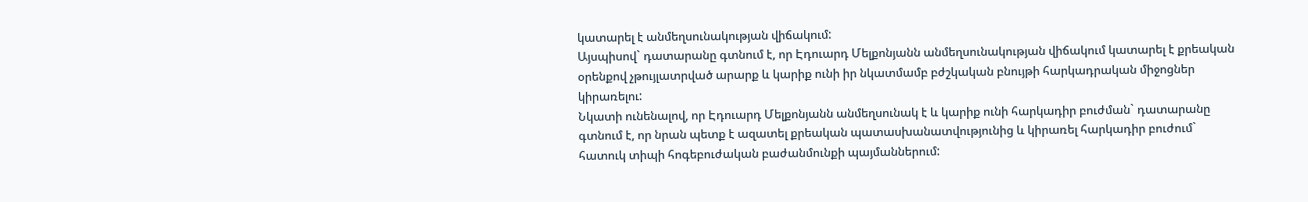կատարել է անմեղսունակության վիճակում:
Այսպիսով` դատարանը գտնում է, որ Էդուարդ Մելքոնյանն անմեղսունակության վիճակում կատարել է քրեական օրենքով չթույլատրված արարք և կարիք ունի իր նկատմամբ բժշկական բնույթի հարկադրական միջոցներ կիրառելու:
Նկատի ունենալով, որ Էդուարդ Մելքոնյանն անմեղսունակ է և կարիք ունի հարկադիր բուժման` դատարանը գտնում է, որ նրան պետք է ազատել քրեական պատասխանատվությունից և կիրառել հարկադիր բուժում` հատուկ տիպի հոգեբուժական բաժանմունքի պայմաններում: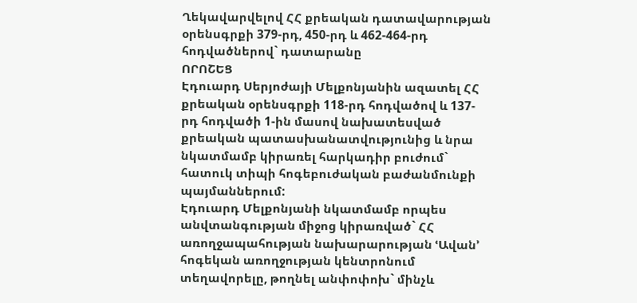Ղեկավարվելով ՀՀ քրեական դատավարության օրենսգրքի 379-րդ, 450-րդ և 462-464-րդ հոդվածներով` դատարանը
ՈՐՈՇԵՑ
Էդուարդ Սերյոժայի Մելքոնյանին ազատել ՀՀ քրեական օրենսգրքի 118-րդ հոդվածով և 137-րդ հոդվածի 1-ին մասով նախատեսված քրեական պատասխանատվությունից և նրա նկատմամբ կիրառել հարկադիր բուժում` հատուկ տիպի հոգեբուժական բաժանմունքի պայմաններում:
Էդուարդ Մելքոնյանի նկատմամբ որպես անվտանգության միջոց կիրառված` ՀՀ առողջապահության նախարարության ՙԱվան՚ հոգեկան առողջության կենտրոնում տեղավորելը, թողնել անփոփոխ` մինչև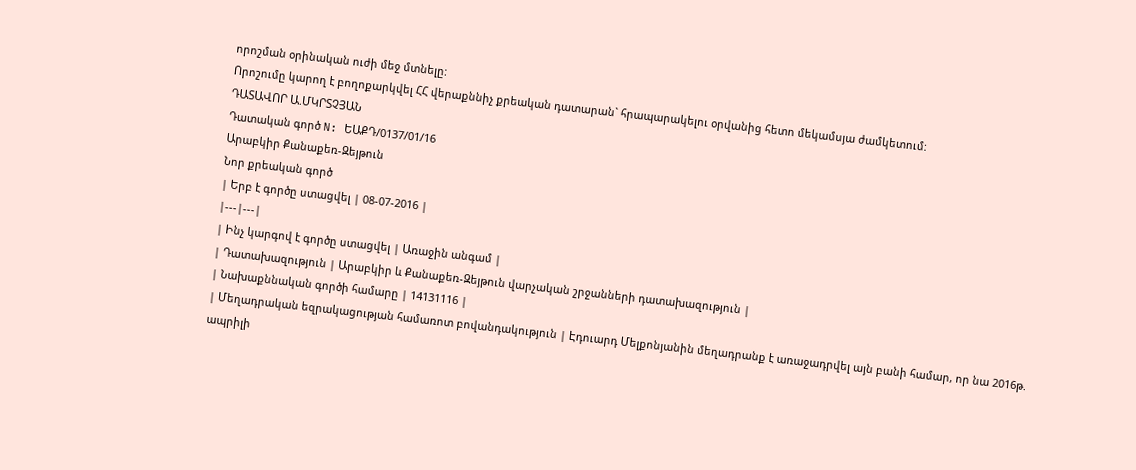որոշման օրինական ուժի մեջ մտնելը:
Որոշումը կարող է բողոքարկվել ՀՀ վերաքննիչ քրեական դատարան` հրապարակելու օրվանից հետո մեկամսյա ժամկետում:
ԴԱՏԱՎՈՐ Ա.ՄԿՐՏՉՅԱՆ
Դատական գործ N: ԵԱՔԴ/0137/01/16
Արաբկիր Քանաքեռ-Զեյթուն
Նոր քրեական գործ
| Երբ է գործը ստացվել | 08-07-2016 |
|---|---|
| Ինչ կարգով է գործը ստացվել | Առաջին անգամ |
| Դատախազություն | Արաբկիր և Քանաքեռ-Զեյթուն վարչական շրջանների դատախազություն |
| Նախաքննական գործի համարը | 14131116 |
| Մեղադրական եզրակացության համառոտ բովանդակություն | Էդուարդ Մելքոնյանին մեղադրանք է առաջադրվել այն բանի համար, որ նա 2016թ. ապրիլի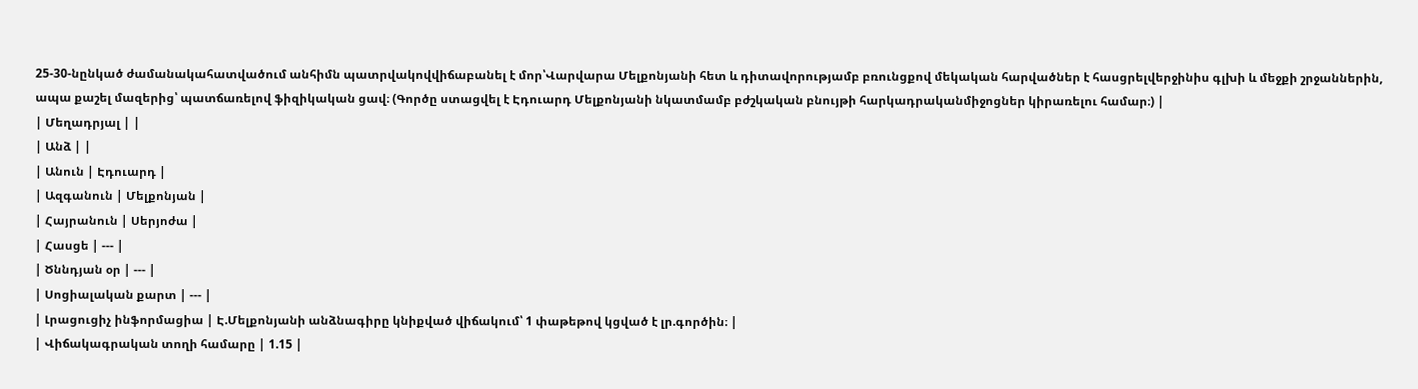25-30-նընկած ժամանակահատվածում անհիմն պատրվակովվիճաբանել է մոր՝Վարվարա Մելքոնյանի հետ և դիտավորությամբ բռունցքով մեկական հարվածներ է հասցրելվերջինիս գլխի և մեջքի շրջաններին, ապա քաշել մազերից՝ պատճառելով ֆիզիկական ցավ։ (Գործը ստացվել է Էդուարդ Մելքոնյանի նկատմամբ բժշկական բնույթի հարկադրականմիջոցներ կիրառելու համար։) |
| Մեղադրյալ | |
| Անձ | |
| Անուն | Էդուարդ |
| Ազգանուն | Մելքոնյան |
| Հայրանուն | Սերյոժա |
| Հասցե | --- |
| Ծննդյան օր | --- |
| Սոցիալական քարտ | --- |
| Լրացուցիչ ինֆորմացիա | Է.Մելքոնյանի անձնագիրը կնիքված վիճակում՝ 1 փաթեթով կցված է լր.գործին։ |
| Վիճակագրական տողի համարը | 1.15 |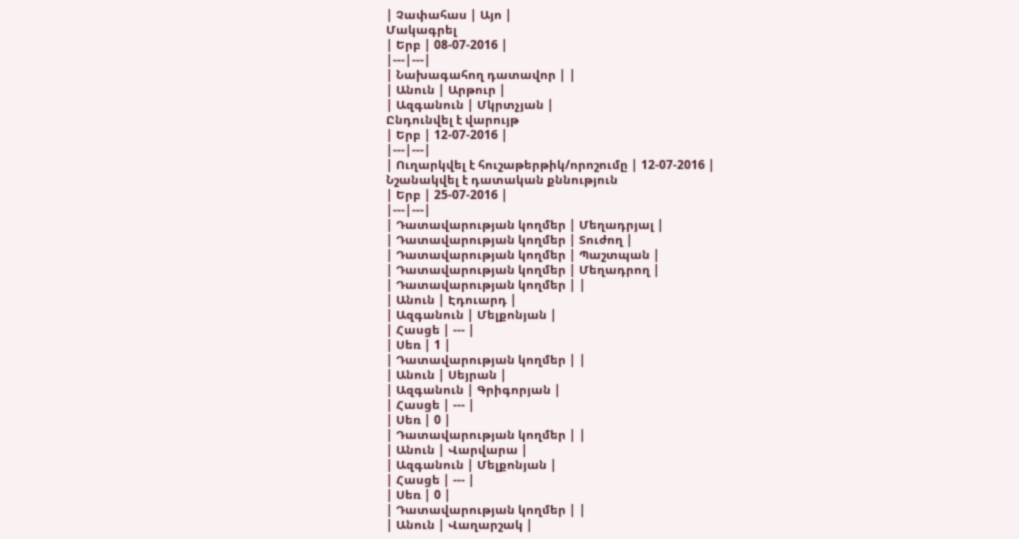| Չափահաս | Այո |
Մակագրել
| Երբ | 08-07-2016 |
|---|---|
| Նախագահող դատավոր | |
| Անուն | Արթուր |
| Ազգանուն | Մկրտչյան |
Ընդունվել է վարույթ
| Երբ | 12-07-2016 |
|---|---|
| Ուղարկվել է հուշաթերթիկ/որոշումը | 12-07-2016 |
Նշանակվել է դատական քննություն
| Երբ | 25-07-2016 |
|---|---|
| Դատավարության կողմեր | Մեղադրյալ |
| Դատավարության կողմեր | Տուժող |
| Դատավարության կողմեր | Պաշտպան |
| Դատավարության կողմեր | Մեղադրող |
| Դատավարության կողմեր | |
| Անուն | Էդուարդ |
| Ազգանուն | Մելքոնյան |
| Հասցե | --- |
| Սեռ | 1 |
| Դատավարության կողմեր | |
| Անուն | Սեյրան |
| Ազգանուն | Գրիգորյան |
| Հասցե | --- |
| Սեռ | 0 |
| Դատավարության կողմեր | |
| Անուն | Վարվարա |
| Ազգանուն | Մելքոնյան |
| Հասցե | --- |
| Սեռ | 0 |
| Դատավարության կողմեր | |
| Անուն | Վաղարշակ |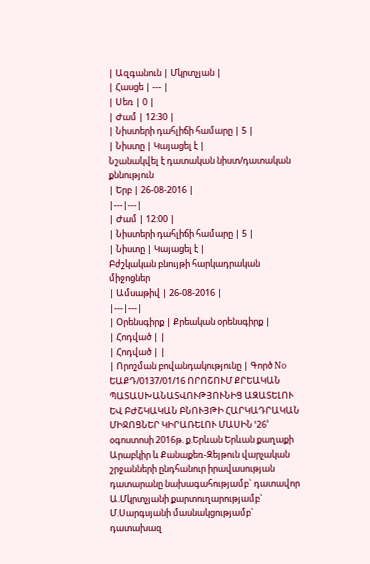| Ազգանուն | Մկրտչյան |
| Հասցե | --- |
| Սեռ | 0 |
| Ժամ | 12:30 |
| Նիստերի դահլիճի համարը | 5 |
| Նիստը | Կայացել է |
Նշանակվել է դատական նիստ/դատական քննություն
| Երբ | 26-08-2016 |
|---|---|
| Ժամ | 12:00 |
| Նիստերի դահլիճի համարը | 5 |
| Նիստը | Կայացել է |
Բժշկական բնույթի հարկադրական միջոցներ
| Ամսաթիվ | 26-08-2016 |
|---|---|
| Օրենսգիրք | Քրեական օրենսգիրք |
| Հոդված | |
| Հոդված | |
| Որոշման բովանդակությունը | Գործ No ԵԱՔԴ/0137/01/16 ՈՐՈՇՈՒՄ ՔՐԵԱԿԱՆ ՊԱՏԱՍԽԱՆԱՏՎՈՒԹՅՈՒՆԻՑ ԱԶԱՏԵԼՈՒ ԵՎ ԲԺՇԿԱԿԱՆ ԲՆՈՒՅԹԻ ՀԱՐԿԱԴՐԱԿԱՆ ՄԻՋՈՑՆԵՐ ԿԻՐԱՌԵԼՈՒ ՄԱՍԻՆ ՙ26՚ օգոստոսի 2016թ. ք.Երևան Երևան քաղաքի Արաբկիր և Քանաքեռ-Զեյթուն վարչական շրջանների ընդհանուր իրավասության դատարանը նախագահությամբ` դատավոր Ա.Մկրտչյանի քարտուղարությամբ` Մ.Սարգսյանի մասնակցությամբ` դատախազ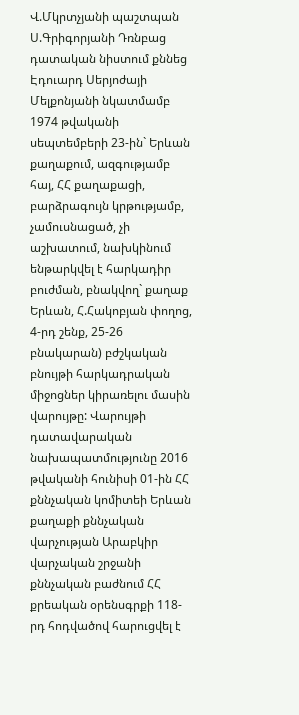Վ.Մկրտչյանի պաշտպան Ս.Գրիգորյանի Դռնբաց դատական նիստում քննեց Էդուարդ Սերյոժայի Մելքոնյանի նկատմամբ 1974 թվականի սեպտեմբերի 23-ին` Երևան քաղաքում, ազգությամբ հայ, ՀՀ քաղաքացի, բարձրագույն կրթությամբ, չամուսնացած, չի աշխատում, նախկինում ենթարկվել է հարկադիր բուժման, բնակվող` քաղաք Երևան, Հ.Հակոբյան փողոց, 4-րդ շենք, 25-26 բնակարան) բժշկական բնույթի հարկադրական միջոցներ կիրառելու մասին վարույթը: Վարույթի դատավարական նախապատմությունը 2016 թվականի հունիսի 01-ին ՀՀ քննչական կոմիտեի Երևան քաղաքի քննչական վարչության Արաբկիր վարչական շրջանի քննչական բաժնում ՀՀ քրեական օրենսգրքի 118-րդ հոդվածով հարուցվել է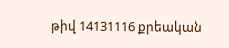թիվ 14131116 քրեական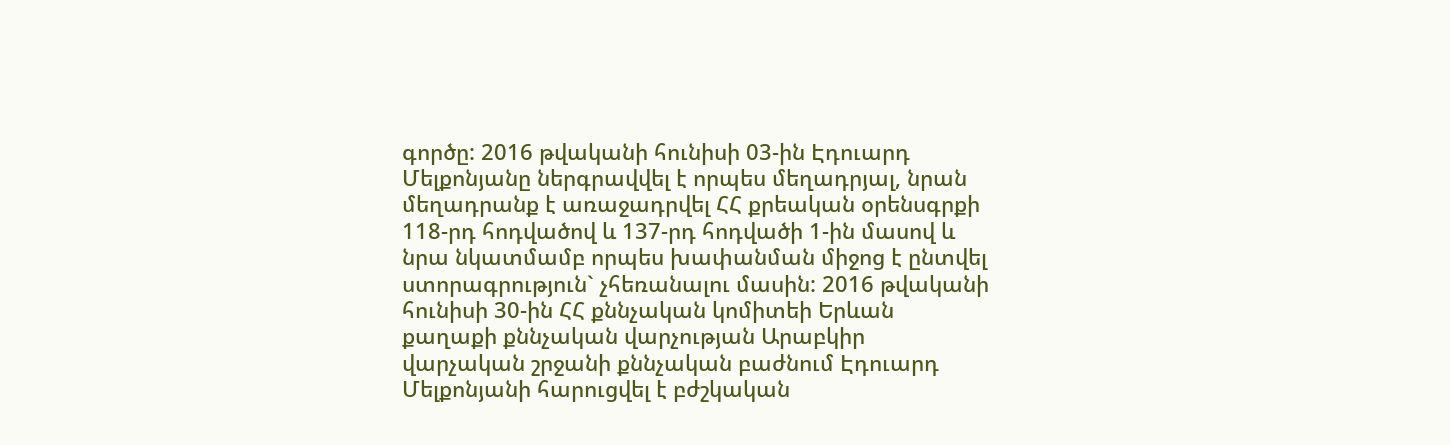գործը: 2016 թվականի հունիսի 03-ին Էդուարդ Մելքոնյանը ներգրավվել է որպես մեղադրյալ, նրան մեղադրանք է առաջադրվել ՀՀ քրեական օրենսգրքի 118-րդ հոդվածով և 137-րդ հոդվածի 1-ին մասով և նրա նկատմամբ որպես խափանման միջոց է ընտվել ստորագրություն` չհեռանալու մասին: 2016 թվականի հունիսի 30-ին ՀՀ քննչական կոմիտեի Երևան քաղաքի քննչական վարչության Արաբկիր վարչական շրջանի քննչական բաժնում Էդուարդ Մելքոնյանի հարուցվել է բժշկական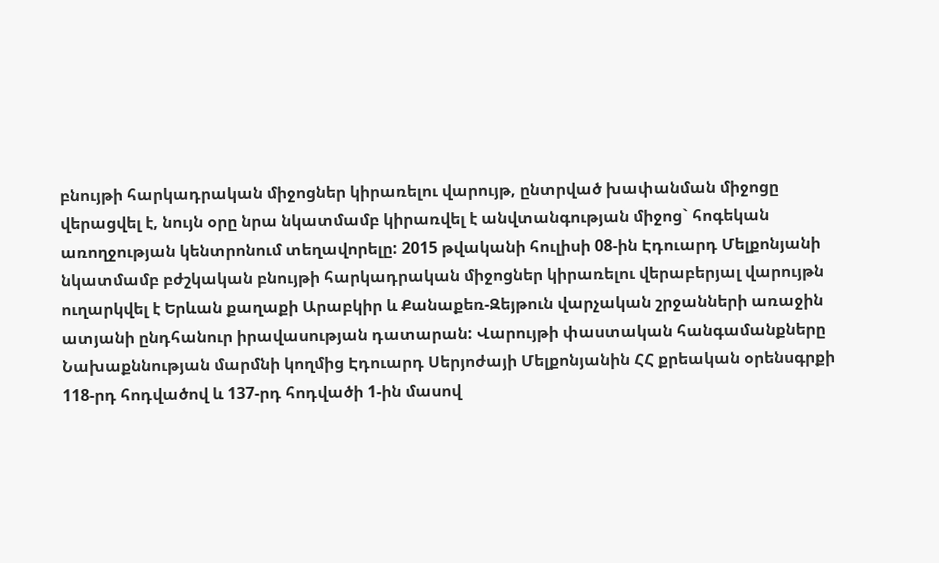բնույթի հարկադրական միջոցներ կիրառելու վարույթ, ընտրված խափանման միջոցը վերացվել է, նույն օրը նրա նկատմամբ կիրառվել է անվտանգության միջոց` հոգեկան առողջության կենտրոնում տեղավորելը: 2015 թվականի հուլիսի 08-ին Էդուարդ Մելքոնյանի նկատմամբ բժշկական բնույթի հարկադրական միջոցներ կիրառելու վերաբերյալ վարույթն ուղարկվել է Երևան քաղաքի Արաբկիր և Քանաքեռ-Զեյթուն վարչական շրջանների առաջին ատյանի ընդհանուր իրավասության դատարան: Վարույթի փաստական հանգամանքները Նախաքննության մարմնի կողմից Էդուարդ Սերյոժայի Մելքոնյանին ՀՀ քրեական օրենսգրքի 118-րդ հոդվածով և 137-րդ հոդվածի 1-ին մասով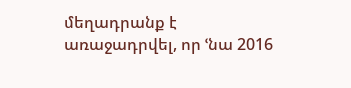մեղադրանք է առաջադրվել, որ ՙնա 2016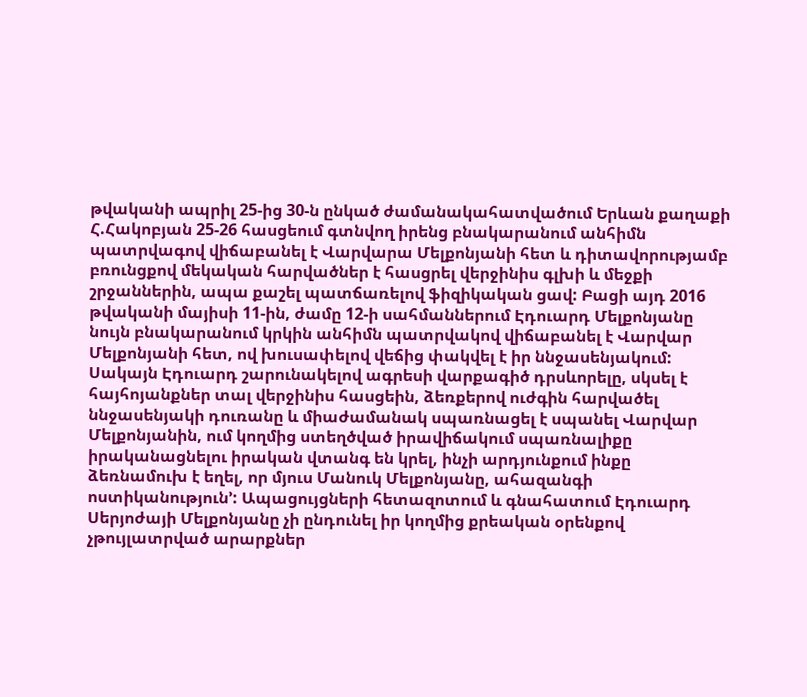թվականի ապրիլ 25-ից 30-ն ընկած ժամանակահատվածում Երևան քաղաքի Հ.Հակոբյան 25-26 հասցեում գտնվող իրենց բնակարանում անհիմն պատրվագով վիճաբանել է Վարվարա Մելքոնյանի հետ և դիտավորությամբ բռունցքով մեկական հարվածներ է հասցրել վերջինիս գլխի և մեջքի շրջաններին, ապա քաշել պատճառելով ֆիզիկական ցավ: Բացի այդ 2016 թվականի մայիսի 11-ին, ժամը 12-ի սահմաններում Էդուարդ Մելքոնյանը նույն բնակարանում կրկին անհիմն պատրվակով վիճաբանել է Վարվար Մելքոնյանի հետ, ով խուսափելով վեճից փակվել է իր ննջասենյակում: Սակայն Էդուարդ շարունակելով ագրեսի վարքագիծ դրսևորելը, սկսել է հայհոյանքներ տալ վերջինիս հասցեին, ձեռքերով ուժգին հարվածել ննջասենյակի դուռանը և միաժամանակ սպառնացել է սպանել Վարվար Մելքոնյանին, ում կողմից ստեղծված իրավիճակում սպառնալիքը իրականացնելու իրական վտանգ են կրել, ինչի արդյունքում ինքը ձեռնամուխ է եղել, որ մյուս Մանուկ Մելքոնյանը, ահազանգի ոստիկանություն՚: Ապացույցների հետազոտում և գնահատում Էդուարդ Սերյոժայի Մելքոնյանը չի ընդունել իր կողմից քրեական օրենքով չթույլատրված արարքներ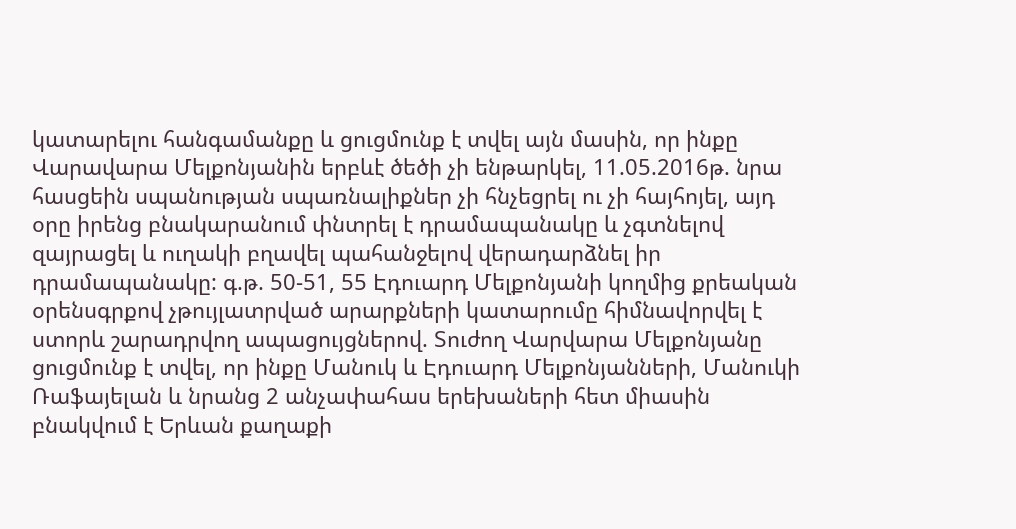կատարելու հանգամանքը և ցուցմունք է տվել այն մասին, որ ինքը Վարավարա Մելքոնյանին երբևէ ծեծի չի ենթարկել, 11.05.2016թ. նրա հասցեին սպանության սպառնալիքներ չի հնչեցրել ու չի հայհոյել, այդ օրը իրենց բնակարանում փնտրել է դրամապանակը և չգտնելով զայրացել և ուղակի բղավել պահանջելով վերադարձնել իր դրամապանակը: գ.թ. 50-51, 55 Էդուարդ Մելքոնյանի կողմից քրեական օրենսգրքով չթույլատրված արարքների կատարումը հիմնավորվել է ստորև շարադրվող ապացույցներով. Տուժող Վարվարա Մելքոնյանը ցուցմունք է տվել, որ ինքը Մանուկ և Էդուարդ Մելքոնյանների, Մանուկի Ռաֆայելան և նրանց 2 անչափահաս երեխաների հետ միասին բնակվում է Երևան քաղաքի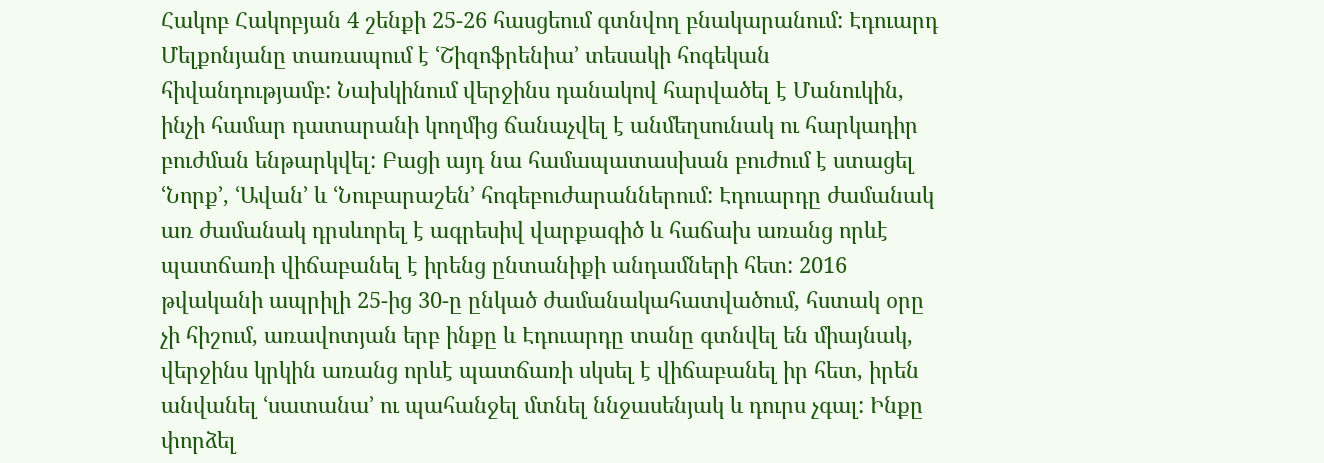Հակոբ Հակոբյան 4 շենքի 25-26 հասցեում գտնվող բնակարանում: Էդուարդ Մելքոնյանը տառապում է ՙՇիզոֆրենիա՚ տեսակի հոգեկան հիվանդությամբ: Նախկինում վերջինս դանակով հարվածել է Մանուկին, ինչի համար դատարանի կողմից ճանաչվել է անմեղսունակ ու հարկադիր բուժման ենթարկվել: Բացի այդ նա համապատասխան բուժում է ստացել ՙՆորք՚, ՙԱվան՚ և ՙՆուբարաշեն՚ հոգեբուժարաններում: Էդուարդը ժամանակ առ ժամանակ դրսևորել է ագրեսիվ վարքագիծ և հաճախ առանց որևէ պատճառի վիճաբանել է իրենց ընտանիքի անդամների հետ: 2016 թվականի ապրիլի 25-ից 30-ը ընկած ժամանակահատվածում, հստակ օրը չի հիշում, առավոտյան երբ ինքը և Էդուարդը տանը գտնվել են միայնակ, վերջինս կրկին առանց որևէ պատճառի սկսել է վիճաբանել իր հետ, իրեն անվանել ՙսատանա՚ ու պահանջել մտնել ննջասենյակ և դուրս չգալ: Ինքը փորձել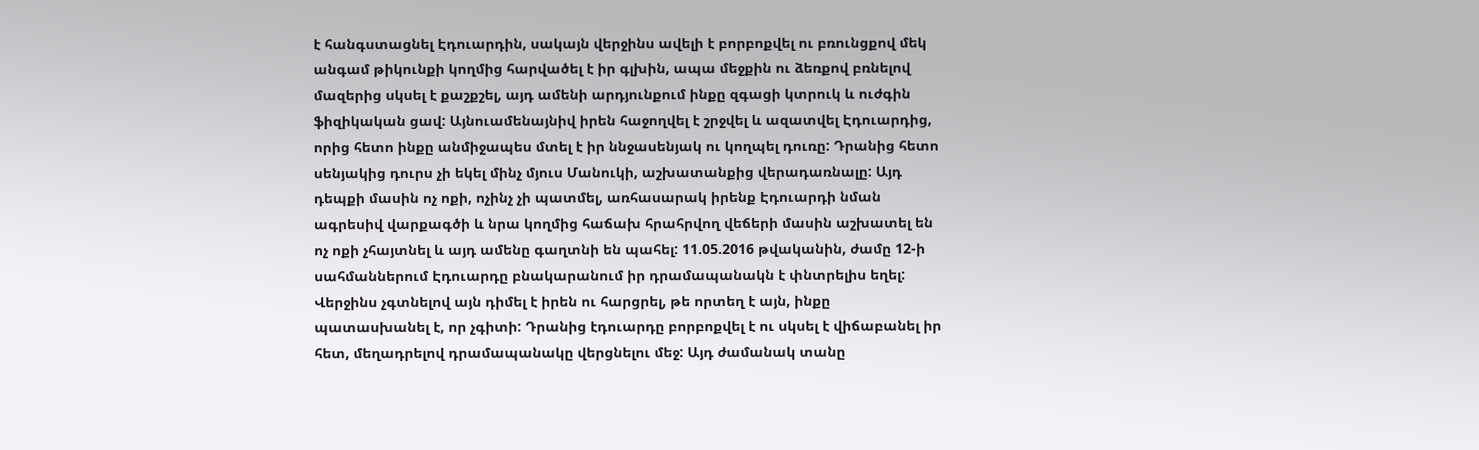է հանգստացնել Էդուարդին, սակայն վերջինս ավելի է բորբոքվել ու բռունցքով մեկ անգամ թիկունքի կողմից հարվածել է իր գլխին, ապա մեջքին ու ձեռքով բռնելով մազերից սկսել է քաշքշել, այդ ամենի արդյունքում ինքը զգացի կտրուկ և ուժգին ֆիզիկական ցավ: Այնուամենայնիվ իրեն հաջողվել է շրջվել և ազատվել Էդուարդից, որից հետո ինքը անմիջապես մտել է իր ննջասենյակ ու կողպել դուռը: Դրանից հետո սենյակից դուրս չի եկել մինչ մյուս Մանուկի, աշխատանքից վերադառնալը: Այդ դեպքի մասին ոչ ոքի, ոչինչ չի պատմել, առհասարակ իրենք Էդուարդի նման ագրեսիվ վարքագծի և նրա կողմից հաճախ հրահրվող վեճերի մասին աշխատել են ոչ ոքի չհայտնել և այդ ամենը գաղտնի են պահել: 11.05.2016 թվականին, ժամը 12-ի սահմաններում Էդուարդը բնակարանում իր դրամապանակն է փնտրելիս եղել: Վերջինս չգտնելով այն դիմել է իրեն ու հարցրել, թե որտեղ է այն, ինքը պատասխանել է, որ չգիտի: Դրանից էդուարդը բորբոքվել է ու սկսել է վիճաբանել իր հետ, մեղադրելով դրամապանակը վերցնելու մեջ: Այդ ժամանակ տանը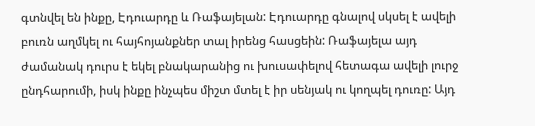գտնվել են ինքը, Էդուարդը և Ռաֆայելան: Էդուարդը գնալով սկսել է ավելի բուռն աղմկել ու հայհոյանքներ տալ իրենց հասցեին: Ռաֆայելա այդ ժամանակ դուրս է եկել բնակարանից ու խուսափելով հետագա ավելի լուրջ ընդհարումի, իսկ ինքը ինչպես միշտ մտել է իր սենյակ ու կողպել դուռը: Այդ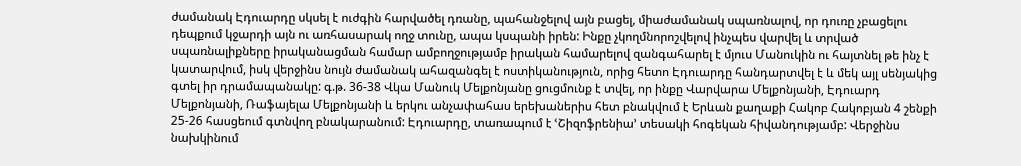ժամանակ Էդուարդը սկսել է ուժգին հարվածել դռանը, պահանջելով այն բացել, միաժամանակ սպառնալով, որ դուռը չբացելու դեպքում կջարդի այն ու առհասարակ ողջ տունը, ապա կսպանի իրեն: Ինքը չկողմնորոշվելով ինչպես վարվել և տրված սպառնալիքները իրականացման համար ամբողջությամբ իրական համարելով զանգահարել է մյուս Մանուկին ու հայտնել թե ինչ է կատարվում, իսկ վերջինս նույն ժամանակ ահազանգել է ոստիկանություն, որից հետո Էդուարդը հանդարտվել է և մեկ այլ սենյակից գտել իր դրամապանակը: գ.թ. 36-38 Վկա Մանուկ Մելքոնյանը ցուցմունք է տվել, որ ինքը Վարվարա Մելքոնյանի, Էդուարդ Մելքոնյանի, Ռաֆայելա Մելքոնյանի և երկու անչափահաս երեխաներիս հետ բնակվում է Երևան քաղաքի Հակոբ Հակոբյան 4 շենքի 25-26 հասցեում գտնվող բնակարանում: Էդուարդը, տառապում է ՙՇիզոֆրենիա՚ տեսակի հոգեկան հիվանդությամբ: Վերջինս նախկինում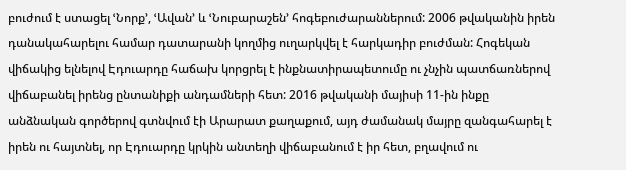բուժում է ստացել ՙՆորք՚, ՙԱվան՚ և ՙՆուբարաշեն՚ հոգեբուժարաններում: 2006 թվականին իրեն դանակահարելու համար դատարանի կողմից ուղարկվել է հարկադիր բուժման: Հոգեկան վիճակից ելնելով Էդուարդը հաճախ կորցրել է ինքնատիրապետումը ու չնչին պատճառներով վիճաբանել իրենց ընտանիքի անդամների հետ: 2016 թվականի մայիսի 11-ին ինքը անձնական գործերով գտնվում էի Արարատ քաղաքում, այդ ժամանակ մայրը զանգահարել է իրեն ու հայտնել, որ Էդուարդը կրկին անտեղի վիճաբանում է իր հետ, բղավում ու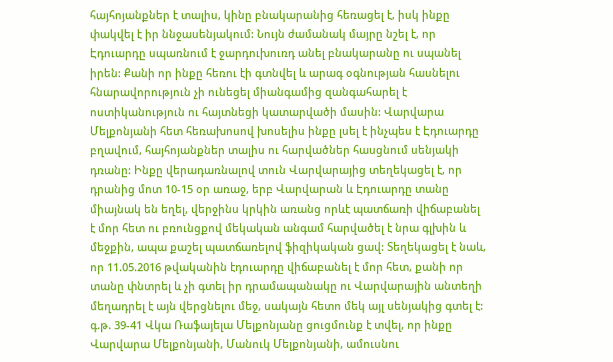հայհոյանքներ է տալիս, կինը բնակարանից հեռացել է, իսկ ինքը փակվել է իր ննջասենյակում: Նույն ժամանակ մայրը նշել է, որ Էդուարդը սպառնում է ջարդուխուռդ անել բնակարանը ու սպանել իրեն: Քանի որ ինքը հեռու էի գտնվել և արագ օգնության հասնելու հնարավորություն չի ունեցել միանգամից զանգահարել է ոստիկանություն ու հայտնեցի կատարվածի մասին: Վարվարա Մելքոնյանի հետ հեռախոսով խոսելիս ինքը լսել է ինչպես է Էդուարդը բղավում, հայհոյանքներ տալիս ու հարվածներ հասցնում սենյակի դռանը: Ինքը վերադառնալով տուն Վարվարայից տեղեկացել է, որ դրանից մոտ 10-15 օր առաջ, երբ Վարվարան և Էդուարդը տանը միայնակ են եղել, վերջինս կրկին առանց որևէ պատճառի վիճաբանել է մոր հետ ու բռունցքով մեկական անգամ հարվածել է նրա գլխին և մեջքին, ապա քաշել պատճառելով ֆիզիկական ցավ: Տեղեկացել է նաև, որ 11.05.2016 թվականին էդուարդը վիճաբանել է մոր հետ, քանի որ տանը փնտրել և չի գտել իր դրամապանակը ու Վարվարային անտեղի մեղադրել է այն վերցնելու մեջ, սակայն հետո մեկ այլ սենյակից գտել է: գ.թ. 39-41 Վկա Ռաֆայելա Մելքոնյանը ցուցմունք է տվել, որ ինքը Վարվարա Մելքոնյանի, Մանուկ Մելքոնյանի, ամուսնու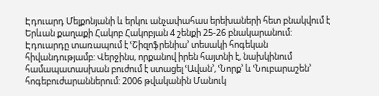Էդուարդ Մելքոնյանի և երկու անչափահաս երեխաների հետ բնակվում է Երևան քաղաքի Հակոբ Հակոբյան 4 շենքի 25-26 բնակարանում: Էդուարդը տառապում է ՙՇիզոֆրենիա՚ տեսակի հոգեկան հիվանդությամբ: Վերջինս, որքանով իրեն հայտնի է, նախկինում համապատասխան բուժում է ստացել ՙԱվան՚, ՙՆորք՚ և ՙՆուբարաշեն՚ հոգեբուժարաններում: 2006 թվականին Մանուկ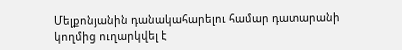Մելքոնյանին դանակահարելու համար դատարանի կողմից ուղարկվել է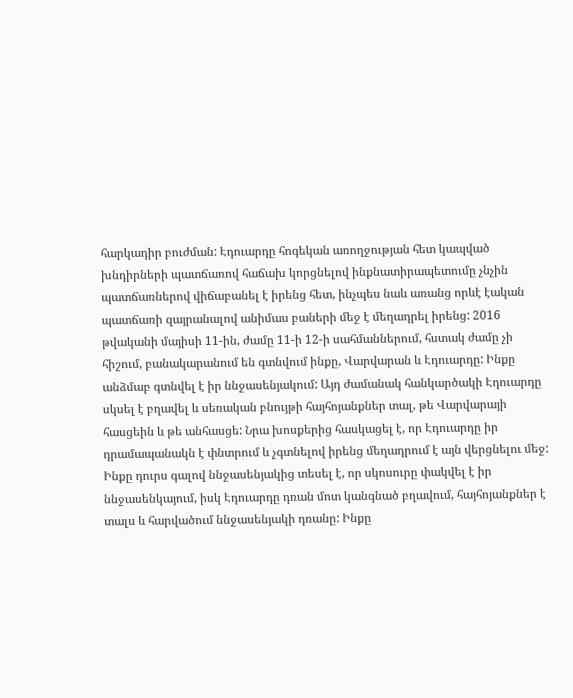հարկադիր բուժման: Էդուարդը հոգեկան առողջության հետ կապված խնդիրների պատճառով հաճախ կորցնելով ինքնատիրապետումը չնչին պատճառներով վիճաբանել է իրենց հետ, ինչպես նաև առանց որևէ էական պատճառի զայրանալով անիմաս բաների մեջ է մեղադրել իրենց: 2016 թվականի մայիսի 11-ին, ժամը 11-ի 12-ի սահմաններում, հստակ ժամը չի հիշում, բանակարանում են գտնվում ինքը, Վարվարան և Էդուարդը: Ինքը անձմաբ գտնվել է իր ննջասենյակում: Այդ ժամանակ հանկարծակի Էդուարդը սկսել է բղավել և սեռական բնույթի հայհոյանքներ տալ, թե Վարվարայի հասցեին և թե անհասցե: Նրա խոսքերից հասկացել է, որ Էդուարդը իր դրամապանակն է փնտրում և չգտնելով իրենց մեղադրում է այն վերցնելու մեջ: Ինքը դուրս գալով ննջասենյակից տեսել է, որ սկոսուրը փակվել է իր ննջասենկայում, իսկ Էդուարդը դռան մոտ կանգնած բղավում, հայհոյանքներ է տալս և հարվածում ննջասենյակի դռանը: Ինքը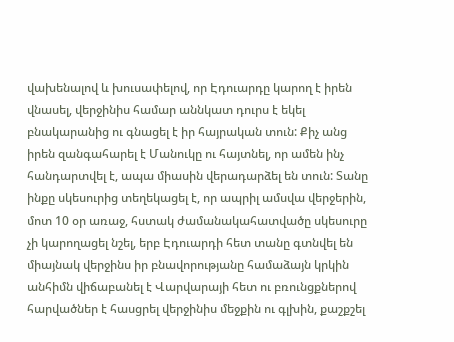վախենալով և խուսափելով, որ Էդուարդը կարող է իրեն վնասել, վերջինիս համար աննկատ դուրս է եկել բնակարանից ու գնացել է իր հայրական տուն: Քիչ անց իրեն զանգահարել է Մանուկը ու հայտնել, որ ամեն ինչ հանդարտվել է, ապա միասին վերադարձել են տուն: Տանը ինքը սկեսուրից տեղեկացել է, որ ապրիլ ամսվա վերջերին, մոտ 10 օր առաջ, հստակ ժամանակահատվածը սկեսուրը չի կարողացել նշել, երբ Էդուարդի հետ տանը գտնվել են միայնակ վերջինս իր բնավորությանը համաձայն կրկին անհիմն վիճաբանել է Վարվարայի հետ ու բռունցքներով հարվածներ է հասցրել վերջինիս մեջքին ու գլխին, քաշքշել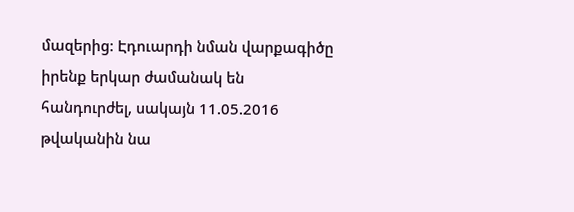մազերից: Էդուարդի նման վարքագիծը իրենք երկար ժամանակ են հանդուրժել, սակայն 11.05.2016 թվականին նա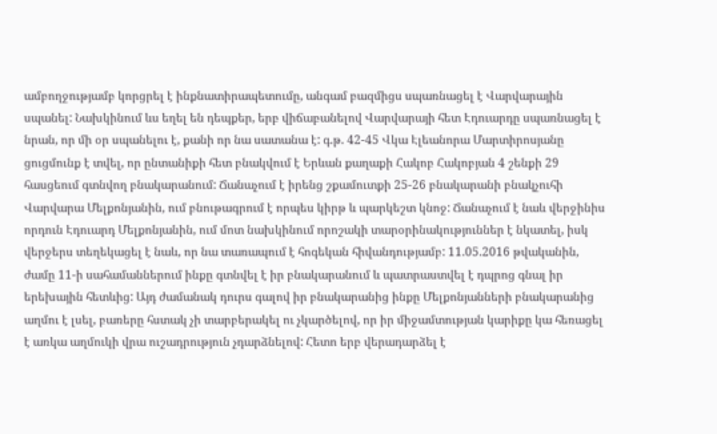ամբողջությամբ կորցրել է ինքնատիրապետումը, անգամ բազմիցս սպառնացել է Վարվարային սպանել: Նախկինում ևս եղել են դեպքեր, երբ վիճաբանելով Վարվարայի հետ Էդուարդը սպառնացել է նրան, որ մի օր սպանելու է, քանի որ նա սատանա է: գ.թ. 42-45 Վկա Էլեանորա Մարտիրոսյանը ցուցմունք է տվել, որ ընտանիքի հետ բնակվում է Երևան քաղաքի Հակոբ Հակոբյան 4 շենքի 29 հասցեում գտնվող բնակարանում: Ճանաչում է իրենց շքամուտքի 25-26 բնակարանի բնակչուհի Վարվարա Մելքոնյանին, ում բնութագրում է որպես կիրթ և պարկեշտ կնոջ: Ճանաչում է նաև վերջինիս որդուն Էդուարդ Մելքոնյանին, ում մոտ նախկինում որոշակի տարօրինակություններ է նկատել, իսկ վերջերս տեղեկացել է նաև, որ նա տառապում է հոգեկան հիվանդությամբ: 11.05.2016 թվականին, ժամը 11-ի սահամաններում ինքը գտնվել է իր բնակարանում և պատրաստվել է դպրոց գնալ իր երեխային հետևից: Այդ ժամանակ դուրս գալով իր բնակարանից ինքը Մելքոնյանների բնակարանից աղմու է լսել, բառերը հստակ չի տարբերակել ու չկարծելով, որ իր միջամտության կարիքը կա հեռացել է առկա աղմուկի վրա ուշադրություն չդարձնելով: Հետո երբ վերադարձել է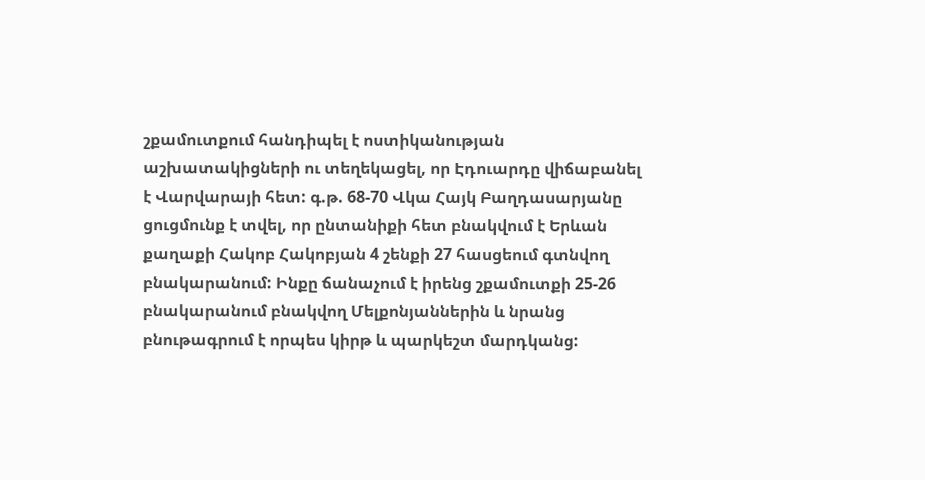շքամուտքում հանդիպել է ոստիկանության աշխատակիցների ու տեղեկացել, որ Էդուարդը վիճաբանել է Վարվարայի հետ: գ.թ. 68-70 Վկա Հայկ Բաղդասարյանը ցուցմունք է տվել, որ ընտանիքի հետ բնակվում է Երևան քաղաքի Հակոբ Հակոբյան 4 շենքի 27 հասցեում գտնվող բնակարանում: Ինքը ճանաչում է իրենց շքամուտքի 25-26 բնակարանում բնակվող Մելքոնյաններին և նրանց բնութագրում է որպես կիրթ և պարկեշտ մարդկանց: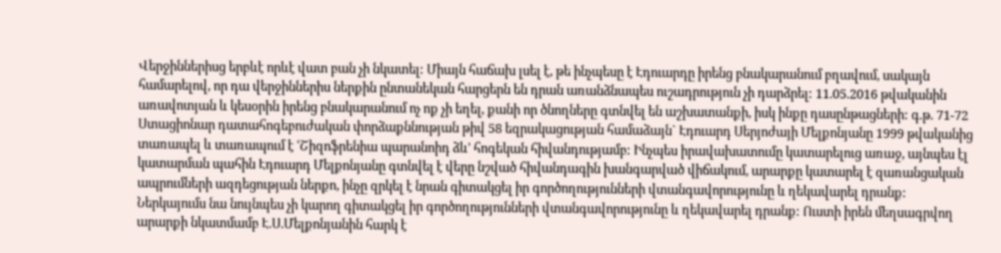Վերջիններիսց երբևէ որևէ վատ բան չի նկատել: Միայն հաճախ լսել է, թե ինչպեսը է Էդուարդը իրենց բնակարանում բղավում, սակայն համարելով, որ դա վերջիններիս ներքին ընտանեկան հարցերն են դրան առանձնապես ուշադրություն չի դարձրել: 11.05.2016 թվականին առավոտյան և կեսօրին իրենց բնակարանում ոչ ոք չի եղել, քանի որ ծնողները գտնվել են աշխատանքի, իսկ ինքը դասընթացների: գ.թ. 71-72 Ստացիոնար դատահոգեբուժական փորձաքննության թիվ 58 եզրակացության համաձայն` Էդուարդ Սերյոժայի Մելքոնյանը 1999 թվականից տառապել և տառապում է ՙՇիզոֆրենիա պարանոիդ ձև՚ հոգեկան հիվանդությամբ: Ինչպես իրավախատումը կատարելուց առաջ, այնպես էլ կատարման պահին Էդուարդ Մելքոնյանը գտնվել է վերը նշված հիվանդագին խանգարված վիճակում, արարքը կատարել է զառանցական ապրումների ազդեցության ներքո, ինչը զրկել է նրան գիտակցել իր գործողությունների վտանգավորությունը և ղեկավարել դրանք: Ներկայումս նա նույնպես չի կարող գիտակցել իր գործողությունների վտանգավորությունը և ղեկավարել դրանք: Ուստի իրեն մեղսագրվող արարքի նկատմամբ Է.Ս.Մելքոնյանին հարկ է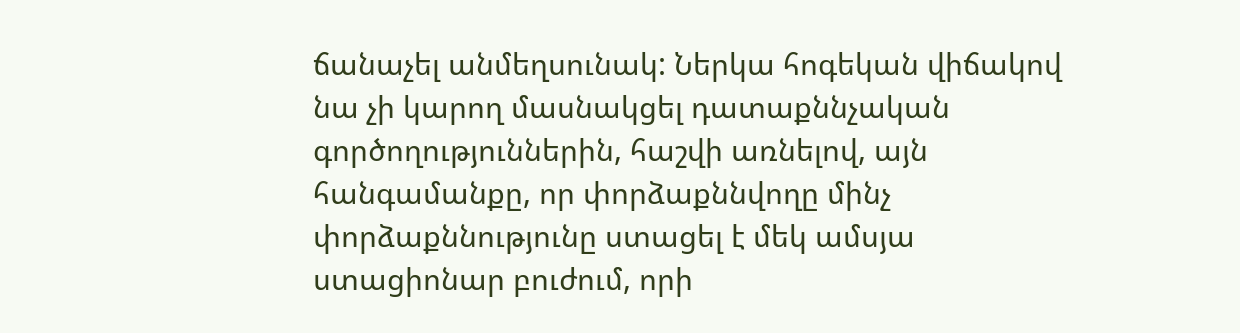ճանաչել անմեղսունակ: Ներկա հոգեկան վիճակով նա չի կարող մասնակցել դատաքննչական գործողություններին, հաշվի առնելով, այն հանգամանքը, որ փորձաքննվողը մինչ փորձաքննությունը ստացել է մեկ ամսյա ստացիոնար բուժում, որի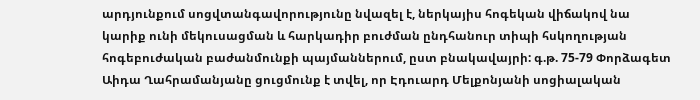արդյունքում սոցվտանգավորությունը նվազել է, ներկայիս հոգեկան վիճակով նա կարիք ունի մեկուսացման և հարկադիր բուժման ընդհանուր տիպի հսկողության հոգեբուժական բաժանմունքի պայմաններում, ըստ բնակավայրի: գ.թ. 75-79 Փորձագետ Աիդա Ղահրամանյանը ցուցմունք է տվել, որ Էդուարդ Մելքոնյանի սոցիալական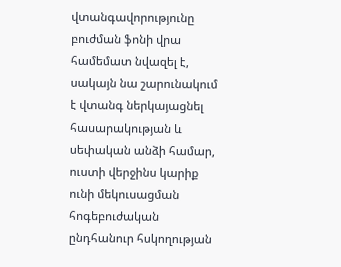վտանգավորությունը բուժման ֆոնի վրա համեմատ նվազել է, սակայն նա շարունակում է վտանգ ներկայացնել հասարակության և սեփական անձի համար, ուստի վերջինս կարիք ունի մեկուսացման հոգեբուժական ընդհանուր հսկողության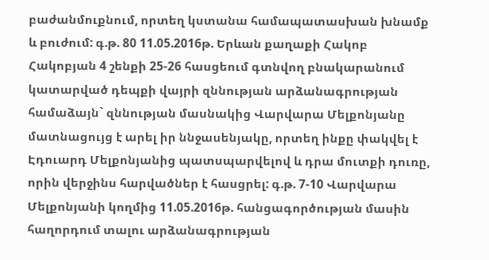բաժանմուքնում, որտեղ կստանա համապատասխան խնամք և բուժում: գ.թ. 80 11.05.2016թ. Երևան քաղաքի Հակոբ Հակոբյան 4 շենքի 25-26 հասցեում գտնվող բնակարանում կատարված դեպքի վայրի զննության արձանագրության համաձայն` զննության մասնակից Վարվարա Մելքոնյանը մատնացույց է արել իր ննջասենյակը, որտեղ ինքը փակվել է Էդուարդ Մելքոնյանից պատսպարվելով և դրա մուտքի դուռը, որին վերջինս հարվածներ է հասցրել: գ.թ. 7-10 Վարվարա Մելքոնյանի կողմից 11.05.2016թ. հանցագործության մասին հաղորդում տալու արձանագրության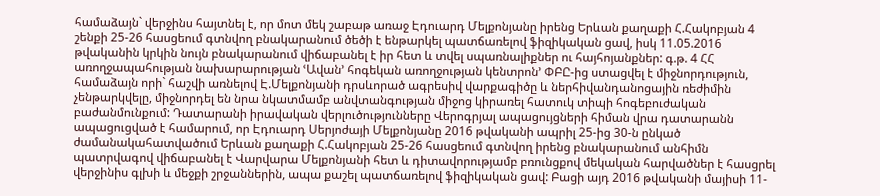համաձայն` վերջինս հայտնել է, որ մոտ մեկ շաբաթ առաջ Էդուարդ Մելքոնյանը իրենց Երևան քաղաքի Հ.Հակոբյան 4 շենքի 25-26 հասցեում գտնվող բնակարանում ծեծի է ենթարկել պատճառելով ֆիզիկական ցավ, իսկ 11.05.2016 թվականին կրկին նույն բնակարանում վիճաբանել է իր հետ և տվել սպառնալիքներ ու հայհոյանքներ: գ.թ. 4 ՀՀ առողջապահության նախարարության ՙԱվան՚ հոգեկան առողջության կենտրոն՚ ՓԲԸ-ից ստացվել է միջնորդություն, համաձայն որի` հաշվի առնելով Է.Մելքոնյանի դրսևորած ագրեսիվ վարքագիծը և ներհիվանդանոցային ռեժիմին չենթարկվելը, միջնորդել են նրա նկատմամբ անվտանգության միջոց կիրառել հատուկ տիպի հոգեբուժական բաժանմունքում: Դատարանի իրավական վերլուծությունները Վերոգրյալ ապացույցների հիման վրա դատարանն ապացուցված է համարում, որ Էդուարդ Սերյոժայի Մելքոնյանը 2016 թվականի ապրիլ 25-ից 30-ն ընկած ժամանակահատվածում Երևան քաղաքի Հ.Հակոբյան 25-26 հասցեում գտնվող իրենց բնակարանում անհիմն պատրվագով վիճաբանել է Վարվարա Մելքոնյանի հետ և դիտավորությամբ բռունցքով մեկական հարվածներ է հասցրել վերջինիս գլխի և մեջքի շրջաններին, ապա քաշել պատճառելով ֆիզիկական ցավ: Բացի այդ 2016 թվականի մայիսի 11-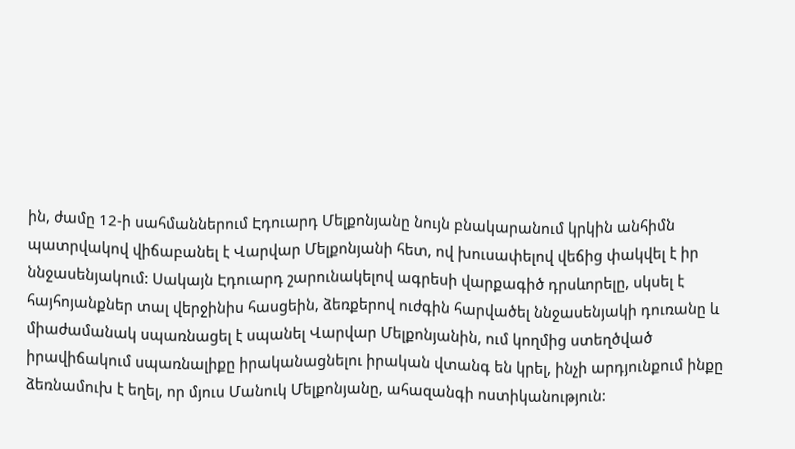ին, ժամը 12-ի սահմաններում Էդուարդ Մելքոնյանը նույն բնակարանում կրկին անհիմն պատրվակով վիճաբանել է Վարվար Մելքոնյանի հետ, ով խուսափելով վեճից փակվել է իր ննջասենյակում: Սակայն Էդուարդ շարունակելով ագրեսի վարքագիծ դրսևորելը, սկսել է հայհոյանքներ տալ վերջինիս հասցեին, ձեռքերով ուժգին հարվածել ննջասենյակի դուռանը և միաժամանակ սպառնացել է սպանել Վարվար Մելքոնյանին, ում կողմից ստեղծված իրավիճակում սպառնալիքը իրականացնելու իրական վտանգ են կրել, ինչի արդյունքում ինքը ձեռնամուխ է եղել, որ մյուս Մանուկ Մելքոնյանը, ահազանգի ոստիկանություն: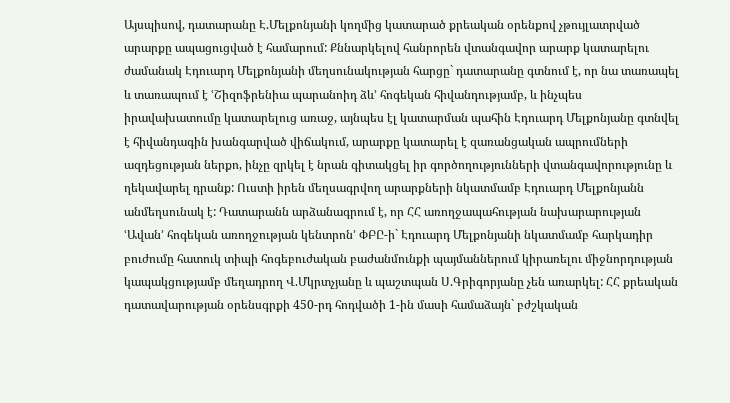Այսպիսով, դատարանը Է.Մելքոնյանի կողմից կատարած քրեական օրենքով չթույլատրված արարքը ապացուցված է համարում: Քննարկելով հանրորեն վտանգավոր արարք կատարելու ժամանակ Էդուարդ Մելքոնյանի մեղսունակության հարցը` դատարանը գտնում է, որ նա տառապել և տառապում է ՙՇիզոֆրենիա պարանոիդ ձև՚ հոգեկան հիվանդությամբ, և ինչպես իրավախատումը կատարելուց առաջ, այնպես էլ կատարման պահին Էդուարդ Մելքոնյանը գտնվել է հիվանդագին խանգարված վիճակում, արարքը կատարել է զառանցական ապրումների ազդեցության ներքո, ինչը զրկել է նրան գիտակցել իր գործողությունների վտանգավորությունը և ղեկավարել դրանք: Ուստի իրեն մեղսագրվող արարքների նկատմամբ Էդուարդ Մելքոնյանն անմեղսունակ է: Դատարանն արձանագրում է, որ ՀՀ առողջապահության նախարարության ՙԱվան՚ հոգեկան առողջության կենտրոն՚ ՓԲԸ-ի` Էդուարդ Մելքոնյանի նկատմամբ հարկադիր բուժումը հատուկ տիպի հոգեբուժական բաժանմունքի պայմաններում կիրառելու միջնորդության կապակցությամբ մեղադրող Վ.Մկրտչյանը և պաշտպան Ս.Գրիգորյանը չեն առարկել: ՀՀ քրեական դատավարության օրենսգրքի 450-րդ հոդվածի 1-ին մասի համաձայն` բժշկական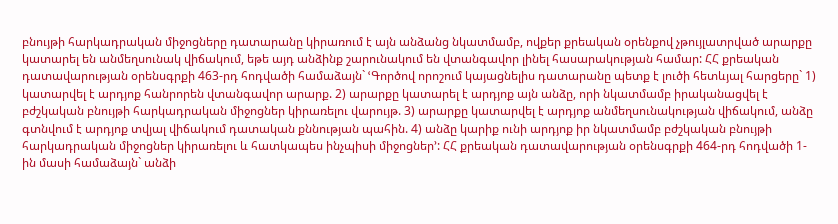բնույթի հարկադրական միջոցները դատարանը կիրառում է այն անձանց նկատմամբ, ովքեր քրեական օրենքով չթույլատրված արարքը կատարել են անմեղսունակ վիճակում, եթե այդ անձինք շարունակում են վտանգավոր լինել հասարակության համար: ՀՀ քրեական դատավարության օրենսգրքի 463-րդ հոդվածի համաձայն` ՙԳործով որոշում կայացնելիս դատարանը պետք է լուծի հետևյալ հարցերը` 1) կատարվել է արդյոք հանրորեն վտանգավոր արարք. 2) արարքը կատարել է արդյոք այն անձը, որի նկատմամբ իրականացվել է բժշկական բնույթի հարկադրական միջոցներ կիրառելու վարույթ. 3) արարքը կատարվել է արդյոք անմեղսունակության վիճակում, անձը գտնվում է արդյոք տվյալ վիճակում դատական քննության պահին. 4) անձը կարիք ունի արդյոք իր նկատմամբ բժշկական բնույթի հարկադրական միջոցներ կիրառելու և հատկապես ինչպիսի միջոցներ՚: ՀՀ քրեական դատավարության օրենսգրքի 464-րդ հոդվածի 1-ին մասի համաձայն` անձի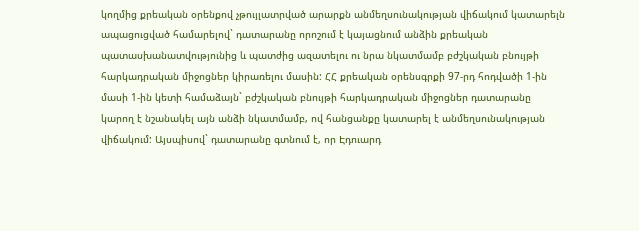կողմից քրեական օրենքով չթույլատրված արարքն անմեղսունակության վիճակում կատարելն ապացուցված համարելով` դատարանը որոշում է կայացնում անձին քրեական պատասխանատվությունից և պատժից ազատելու ու նրա նկատմամբ բժշկական բնույթի հարկադրական միջոցներ կիրառելու մասին: ՀՀ քրեական օրենսգրքի 97-րդ հոդվածի 1-ին մասի 1-ին կետի համաձայն` բժշկական բնույթի հարկադրական միջոցներ դատարանը կարող է նշանակել այն անձի նկատմամբ, ով հանցանքը կատարել է անմեղսունակության վիճակում: Այսպիսով` դատարանը գտնում է, որ Էդուարդ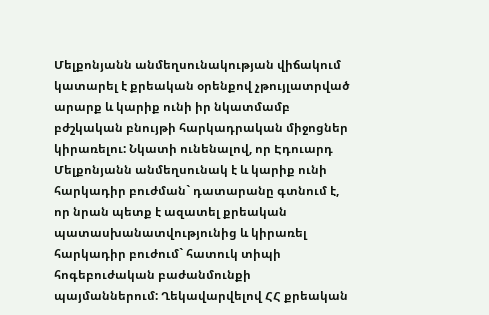Մելքոնյանն անմեղսունակության վիճակում կատարել է քրեական օրենքով չթույլատրված արարք և կարիք ունի իր նկատմամբ բժշկական բնույթի հարկադրական միջոցներ կիրառելու: Նկատի ունենալով, որ Էդուարդ Մելքոնյանն անմեղսունակ է և կարիք ունի հարկադիր բուժման` դատարանը գտնում է, որ նրան պետք է ազատել քրեական պատասխանատվությունից և կիրառել հարկադիր բուժում` հատուկ տիպի հոգեբուժական բաժանմունքի պայմաններում: Ղեկավարվելով ՀՀ քրեական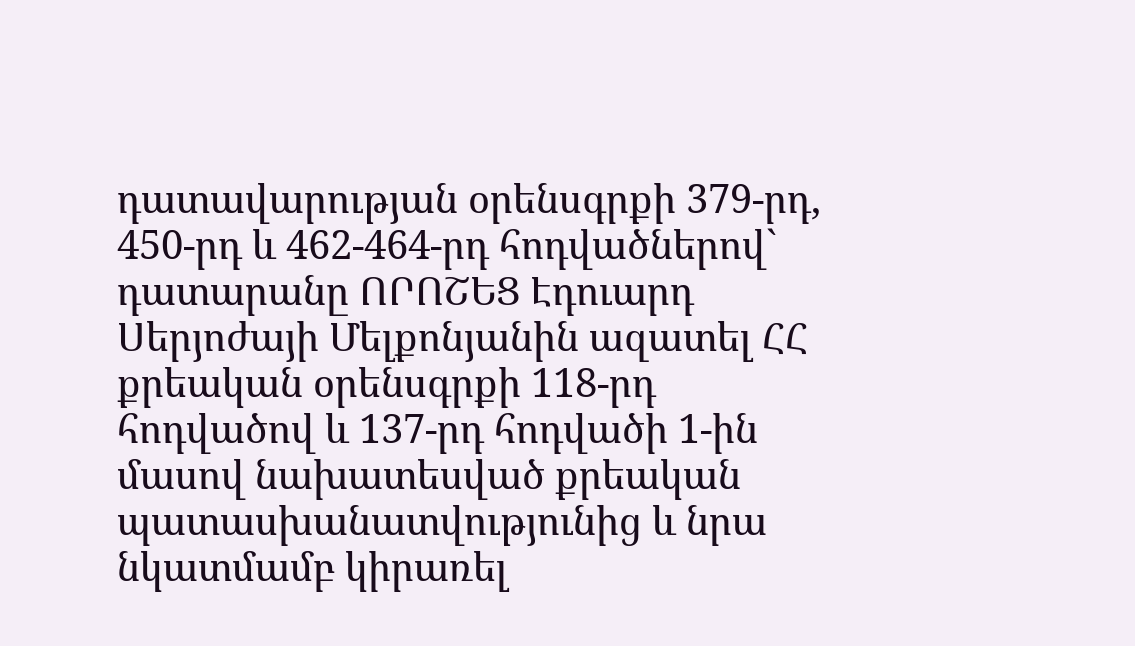դատավարության օրենսգրքի 379-րդ, 450-րդ և 462-464-րդ հոդվածներով` դատարանը ՈՐՈՇԵՑ Էդուարդ Սերյոժայի Մելքոնյանին ազատել ՀՀ քրեական օրենսգրքի 118-րդ հոդվածով և 137-րդ հոդվածի 1-ին մասով նախատեսված քրեական պատասխանատվությունից և նրա նկատմամբ կիրառել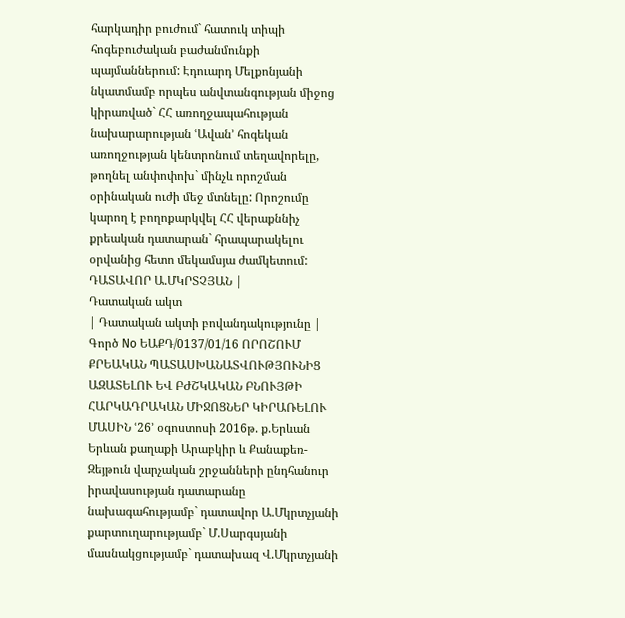հարկադիր բուժում` հատուկ տիպի հոգեբուժական բաժանմունքի պայմաններում: Էդուարդ Մելքոնյանի նկատմամբ որպես անվտանգության միջոց կիրառված` ՀՀ առողջապահության նախարարության ՙԱվան՚ հոգեկան առողջության կենտրոնում տեղավորելը, թողնել անփոփոխ` մինչև որոշման օրինական ուժի մեջ մտնելը: Որոշումը կարող է բողոքարկվել ՀՀ վերաքննիչ քրեական դատարան` հրապարակելու օրվանից հետո մեկամսյա ժամկետում: ԴԱՏԱՎՈՐ Ա.ՄԿՐՏՉՅԱՆ |
Դատական ակտ
| Դատական ակտի բովանդակությունը | Գործ No ԵԱՔԴ/0137/01/16 ՈՐՈՇՈՒՄ ՔՐԵԱԿԱՆ ՊԱՏԱՍԽԱՆԱՏՎՈՒԹՅՈՒՆԻՑ ԱԶԱՏԵԼՈՒ ԵՎ ԲԺՇԿԱԿԱՆ ԲՆՈՒՅԹԻ ՀԱՐԿԱԴՐԱԿԱՆ ՄԻՋՈՑՆԵՐ ԿԻՐԱՌԵԼՈՒ ՄԱՍԻՆ ՙ26՚ օգոստոսի 2016թ. ք.Երևան Երևան քաղաքի Արաբկիր և Քանաքեռ-Զեյթուն վարչական շրջանների ընդհանուր իրավասության դատարանը նախագահությամբ` դատավոր Ա.Մկրտչյանի քարտուղարությամբ` Մ.Սարգսյանի մասնակցությամբ` դատախազ Վ.Մկրտչյանի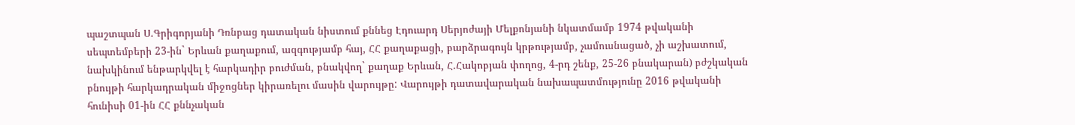պաշտպան Ս.Գրիգորյանի Դռնբաց դատական նիստում քննեց Էդուարդ Սերյոժայի Մելքոնյանի նկատմամբ 1974 թվականի սեպտեմբերի 23-ին` Երևան քաղաքում, ազգությամբ հայ, ՀՀ քաղաքացի, բարձրագույն կրթությամբ, չամուսնացած, չի աշխատում, նախկինում ենթարկվել է հարկադիր բուժման, բնակվող` քաղաք Երևան, Հ.Հակոբյան փողոց, 4-րդ շենք, 25-26 բնակարան) բժշկական բնույթի հարկադրական միջոցներ կիրառելու մասին վարույթը: Վարույթի դատավարական նախապատմությունը 2016 թվականի հունիսի 01-ին ՀՀ քննչական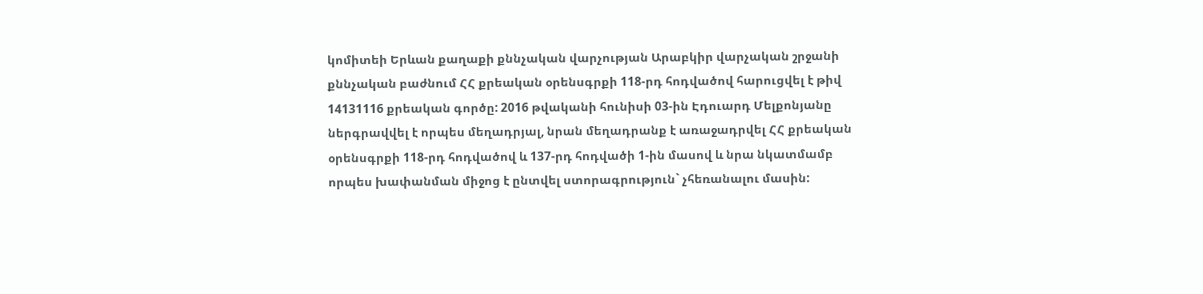կոմիտեի Երևան քաղաքի քննչական վարչության Արաբկիր վարչական շրջանի քննչական բաժնում ՀՀ քրեական օրենսգրքի 118-րդ հոդվածով հարուցվել է թիվ 14131116 քրեական գործը: 2016 թվականի հունիսի 03-ին Էդուարդ Մելքոնյանը ներգրավվել է որպես մեղադրյալ, նրան մեղադրանք է առաջադրվել ՀՀ քրեական օրենսգրքի 118-րդ հոդվածով և 137-րդ հոդվածի 1-ին մասով և նրա նկատմամբ որպես խափանման միջոց է ընտվել ստորագրություն` չհեռանալու մասին: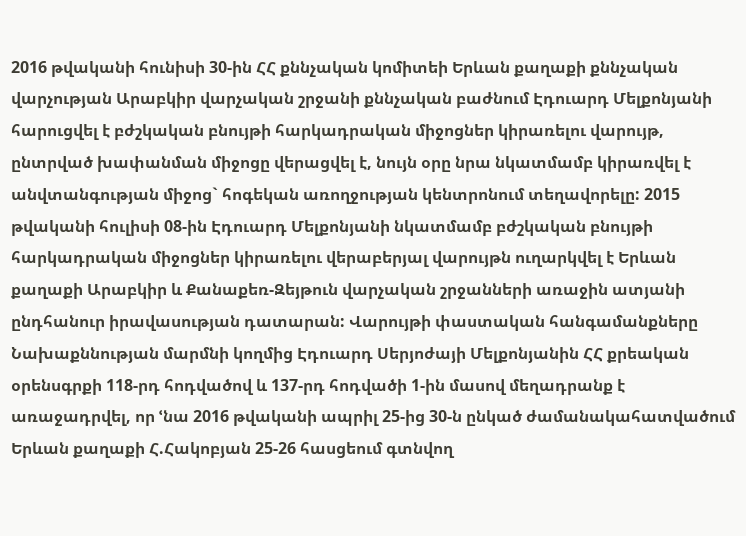2016 թվականի հունիսի 30-ին ՀՀ քննչական կոմիտեի Երևան քաղաքի քննչական վարչության Արաբկիր վարչական շրջանի քննչական բաժնում Էդուարդ Մելքոնյանի հարուցվել է բժշկական բնույթի հարկադրական միջոցներ կիրառելու վարույթ, ընտրված խափանման միջոցը վերացվել է, նույն օրը նրա նկատմամբ կիրառվել է անվտանգության միջոց` հոգեկան առողջության կենտրոնում տեղավորելը: 2015 թվականի հուլիսի 08-ին Էդուարդ Մելքոնյանի նկատմամբ բժշկական բնույթի հարկադրական միջոցներ կիրառելու վերաբերյալ վարույթն ուղարկվել է Երևան քաղաքի Արաբկիր և Քանաքեռ-Զեյթուն վարչական շրջանների առաջին ատյանի ընդհանուր իրավասության դատարան: Վարույթի փաստական հանգամանքները Նախաքննության մարմնի կողմից Էդուարդ Սերյոժայի Մելքոնյանին ՀՀ քրեական օրենսգրքի 118-րդ հոդվածով և 137-րդ հոդվածի 1-ին մասով մեղադրանք է առաջադրվել, որ ՙնա 2016 թվականի ապրիլ 25-ից 30-ն ընկած ժամանակահատվածում Երևան քաղաքի Հ.Հակոբյան 25-26 հասցեում գտնվող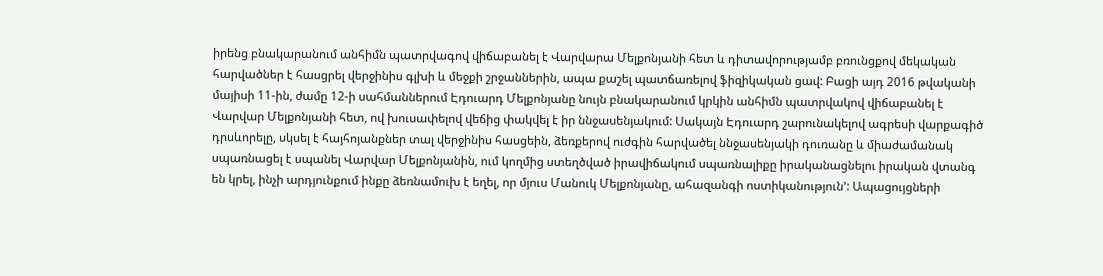իրենց բնակարանում անհիմն պատրվագով վիճաբանել է Վարվարա Մելքոնյանի հետ և դիտավորությամբ բռունցքով մեկական հարվածներ է հասցրել վերջինիս գլխի և մեջքի շրջաններին, ապա քաշել պատճառելով ֆիզիկական ցավ: Բացի այդ 2016 թվականի մայիսի 11-ին, ժամը 12-ի սահմաններում Էդուարդ Մելքոնյանը նույն բնակարանում կրկին անհիմն պատրվակով վիճաբանել է Վարվար Մելքոնյանի հետ, ով խուսափելով վեճից փակվել է իր ննջասենյակում: Սակայն Էդուարդ շարունակելով ագրեսի վարքագիծ դրսևորելը, սկսել է հայհոյանքներ տալ վերջինիս հասցեին, ձեռքերով ուժգին հարվածել ննջասենյակի դուռանը և միաժամանակ սպառնացել է սպանել Վարվար Մելքոնյանին, ում կողմից ստեղծված իրավիճակում սպառնալիքը իրականացնելու իրական վտանգ են կրել, ինչի արդյունքում ինքը ձեռնամուխ է եղել, որ մյուս Մանուկ Մելքոնյանը, ահազանգի ոստիկանություն՚: Ապացույցների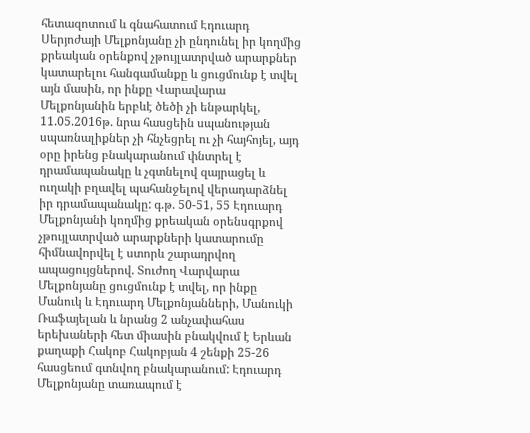հետազոտում և գնահատում Էդուարդ Սերյոժայի Մելքոնյանը չի ընդունել իր կողմից քրեական օրենքով չթույլատրված արարքներ կատարելու հանգամանքը և ցուցմունք է տվել այն մասին, որ ինքը Վարավարա Մելքոնյանին երբևէ ծեծի չի ենթարկել, 11.05.2016թ. նրա հասցեին սպանության սպառնալիքներ չի հնչեցրել ու չի հայհոյել, այդ օրը իրենց բնակարանում փնտրել է դրամապանակը և չգտնելով զայրացել և ուղակի բղավել պահանջելով վերադարձնել իր դրամապանակը: գ.թ. 50-51, 55 Էդուարդ Մելքոնյանի կողմից քրեական օրենսգրքով չթույլատրված արարքների կատարումը հիմնավորվել է ստորև շարադրվող ապացույցներով. Տուժող Վարվարա Մելքոնյանը ցուցմունք է տվել, որ ինքը Մանուկ և Էդուարդ Մելքոնյանների, Մանուկի Ռաֆայելան և նրանց 2 անչափահաս երեխաների հետ միասին բնակվում է Երևան քաղաքի Հակոբ Հակոբյան 4 շենքի 25-26 հասցեում գտնվող բնակարանում: Էդուարդ Մելքոնյանը տառապում է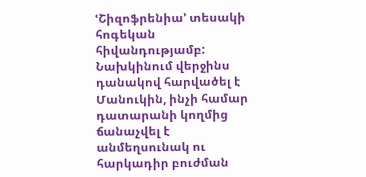ՙՇիզոֆրենիա՚ տեսակի հոգեկան հիվանդությամբ: Նախկինում վերջինս դանակով հարվածել է Մանուկին, ինչի համար դատարանի կողմից ճանաչվել է անմեղսունակ ու հարկադիր բուժման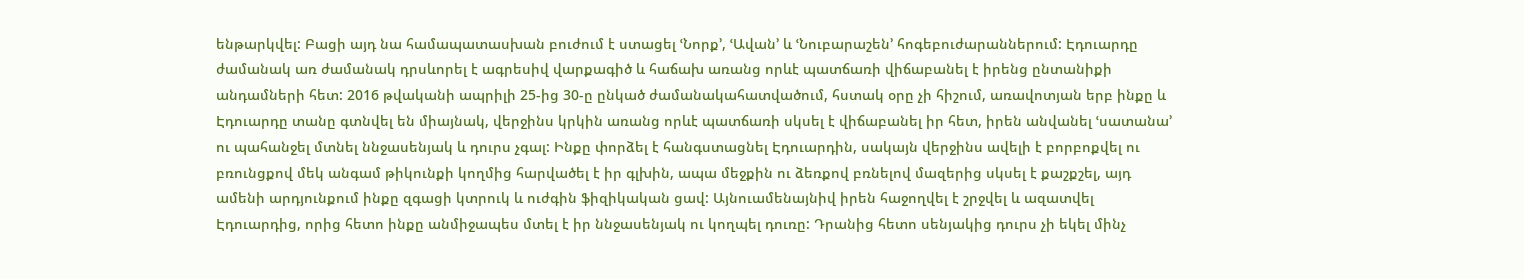ենթարկվել: Բացի այդ նա համապատասխան բուժում է ստացել ՙՆորք՚, ՙԱվան՚ և ՙՆուբարաշեն՚ հոգեբուժարաններում: Էդուարդը ժամանակ առ ժամանակ դրսևորել է ագրեսիվ վարքագիծ և հաճախ առանց որևէ պատճառի վիճաբանել է իրենց ընտանիքի անդամների հետ: 2016 թվականի ապրիլի 25-ից 30-ը ընկած ժամանակահատվածում, հստակ օրը չի հիշում, առավոտյան երբ ինքը և Էդուարդը տանը գտնվել են միայնակ, վերջինս կրկին առանց որևէ պատճառի սկսել է վիճաբանել իր հետ, իրեն անվանել ՙսատանա՚ ու պահանջել մտնել ննջասենյակ և դուրս չգալ: Ինքը փորձել է հանգստացնել Էդուարդին, սակայն վերջինս ավելի է բորբոքվել ու բռունցքով մեկ անգամ թիկունքի կողմից հարվածել է իր գլխին, ապա մեջքին ու ձեռքով բռնելով մազերից սկսել է քաշքշել, այդ ամենի արդյունքում ինքը զգացի կտրուկ և ուժգին ֆիզիկական ցավ: Այնուամենայնիվ իրեն հաջողվել է շրջվել և ազատվել Էդուարդից, որից հետո ինքը անմիջապես մտել է իր ննջասենյակ ու կողպել դուռը: Դրանից հետո սենյակից դուրս չի եկել մինչ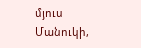մյուս Մանուկի,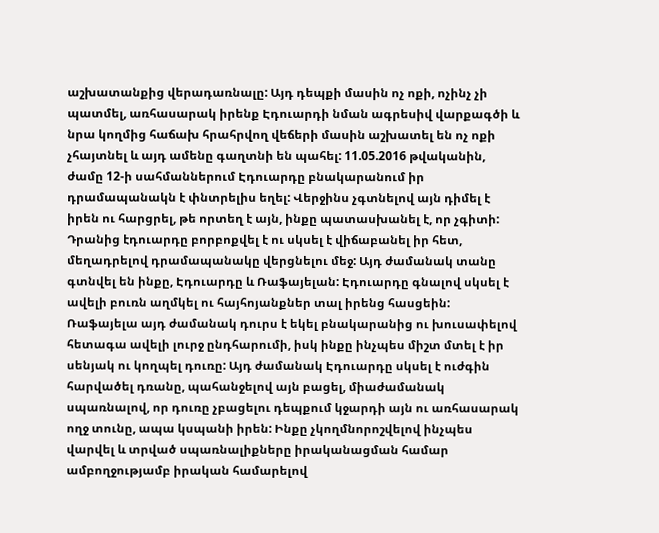աշխատանքից վերադառնալը: Այդ դեպքի մասին ոչ ոքի, ոչինչ չի պատմել, առհասարակ իրենք Էդուարդի նման ագրեսիվ վարքագծի և նրա կողմից հաճախ հրահրվող վեճերի մասին աշխատել են ոչ ոքի չհայտնել և այդ ամենը գաղտնի են պահել: 11.05.2016 թվականին, ժամը 12-ի սահմաններում Էդուարդը բնակարանում իր դրամապանակն է փնտրելիս եղել: Վերջինս չգտնելով այն դիմել է իրեն ու հարցրել, թե որտեղ է այն, ինքը պատասխանել է, որ չգիտի: Դրանից էդուարդը բորբոքվել է ու սկսել է վիճաբանել իր հետ, մեղադրելով դրամապանակը վերցնելու մեջ: Այդ ժամանակ տանը գտնվել են ինքը, Էդուարդը և Ռաֆայելան: Էդուարդը գնալով սկսել է ավելի բուռն աղմկել ու հայհոյանքներ տալ իրենց հասցեին: Ռաֆայելա այդ ժամանակ դուրս է եկել բնակարանից ու խուսափելով հետագա ավելի լուրջ ընդհարումի, իսկ ինքը ինչպես միշտ մտել է իր սենյակ ու կողպել դուռը: Այդ ժամանակ Էդուարդը սկսել է ուժգին հարվածել դռանը, պահանջելով այն բացել, միաժամանակ սպառնալով, որ դուռը չբացելու դեպքում կջարդի այն ու առհասարակ ողջ տունը, ապա կսպանի իրեն: Ինքը չկողմնորոշվելով ինչպես վարվել և տրված սպառնալիքները իրականացման համար ամբողջությամբ իրական համարելով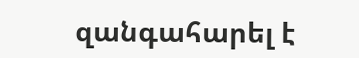զանգահարել է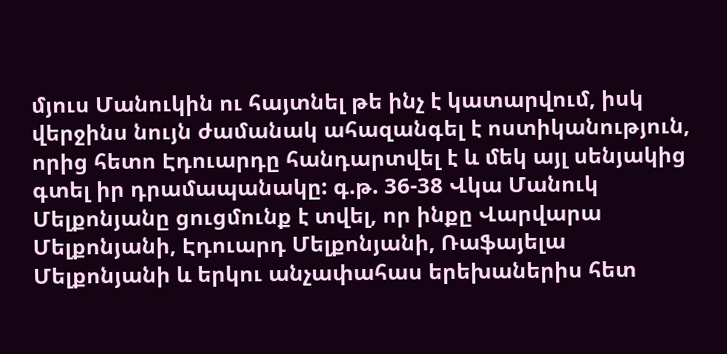մյուս Մանուկին ու հայտնել թե ինչ է կատարվում, իսկ վերջինս նույն ժամանակ ահազանգել է ոստիկանություն, որից հետո Էդուարդը հանդարտվել է և մեկ այլ սենյակից գտել իր դրամապանակը: գ.թ. 36-38 Վկա Մանուկ Մելքոնյանը ցուցմունք է տվել, որ ինքը Վարվարա Մելքոնյանի, Էդուարդ Մելքոնյանի, Ռաֆայելա Մելքոնյանի և երկու անչափահաս երեխաներիս հետ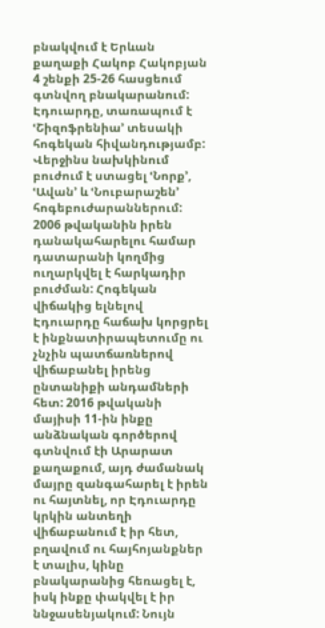բնակվում է Երևան քաղաքի Հակոբ Հակոբյան 4 շենքի 25-26 հասցեում գտնվող բնակարանում: Էդուարդը, տառապում է ՙՇիզոֆրենիա՚ տեսակի հոգեկան հիվանդությամբ: Վերջինս նախկինում բուժում է ստացել ՙՆորք՚, ՙԱվան՚ և ՙՆուբարաշեն՚ հոգեբուժարաններում: 2006 թվականին իրեն դանակահարելու համար դատարանի կողմից ուղարկվել է հարկադիր բուժման: Հոգեկան վիճակից ելնելով Էդուարդը հաճախ կորցրել է ինքնատիրապետումը ու չնչին պատճառներով վիճաբանել իրենց ընտանիքի անդամների հետ: 2016 թվականի մայիսի 11-ին ինքը անձնական գործերով գտնվում էի Արարատ քաղաքում, այդ ժամանակ մայրը զանգահարել է իրեն ու հայտնել, որ Էդուարդը կրկին անտեղի վիճաբանում է իր հետ, բղավում ու հայհոյանքներ է տալիս, կինը բնակարանից հեռացել է, իսկ ինքը փակվել է իր ննջասենյակում: Նույն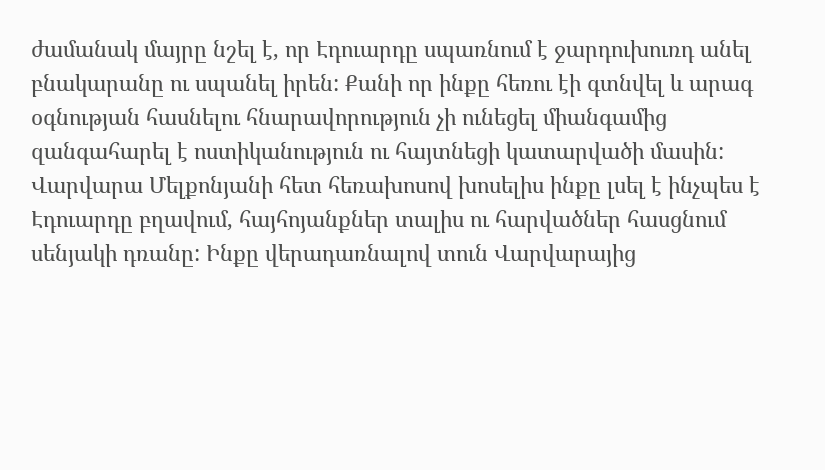ժամանակ մայրը նշել է, որ Էդուարդը սպառնում է ջարդուխուռդ անել բնակարանը ու սպանել իրեն: Քանի որ ինքը հեռու էի գտնվել և արագ օգնության հասնելու հնարավորություն չի ունեցել միանգամից զանգահարել է ոստիկանություն ու հայտնեցի կատարվածի մասին: Վարվարա Մելքոնյանի հետ հեռախոսով խոսելիս ինքը լսել է ինչպես է Էդուարդը բղավում, հայհոյանքներ տալիս ու հարվածներ հասցնում սենյակի դռանը: Ինքը վերադառնալով տուն Վարվարայից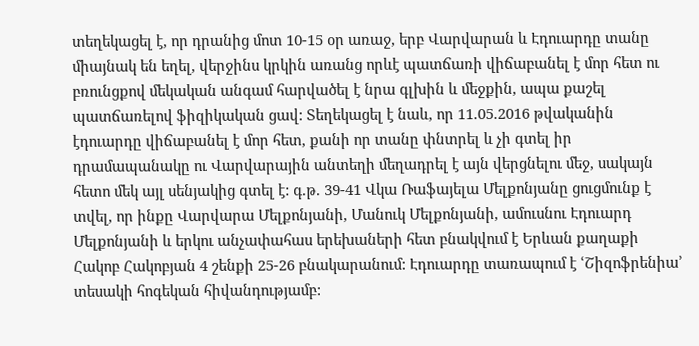տեղեկացել է, որ դրանից մոտ 10-15 օր առաջ, երբ Վարվարան և Էդուարդը տանը միայնակ են եղել, վերջինս կրկին առանց որևէ պատճառի վիճաբանել է մոր հետ ու բռունցքով մեկական անգամ հարվածել է նրա գլխին և մեջքին, ապա քաշել պատճառելով ֆիզիկական ցավ: Տեղեկացել է նաև, որ 11.05.2016 թվականին էդուարդը վիճաբանել է մոր հետ, քանի որ տանը փնտրել և չի գտել իր դրամապանակը ու Վարվարային անտեղի մեղադրել է այն վերցնելու մեջ, սակայն հետո մեկ այլ սենյակից գտել է: գ.թ. 39-41 Վկա Ռաֆայելա Մելքոնյանը ցուցմունք է տվել, որ ինքը Վարվարա Մելքոնյանի, Մանուկ Մելքոնյանի, ամուսնու Էդուարդ Մելքոնյանի և երկու անչափահաս երեխաների հետ բնակվում է Երևան քաղաքի Հակոբ Հակոբյան 4 շենքի 25-26 բնակարանում: Էդուարդը տառապում է ՙՇիզոֆրենիա՚ տեսակի հոգեկան հիվանդությամբ: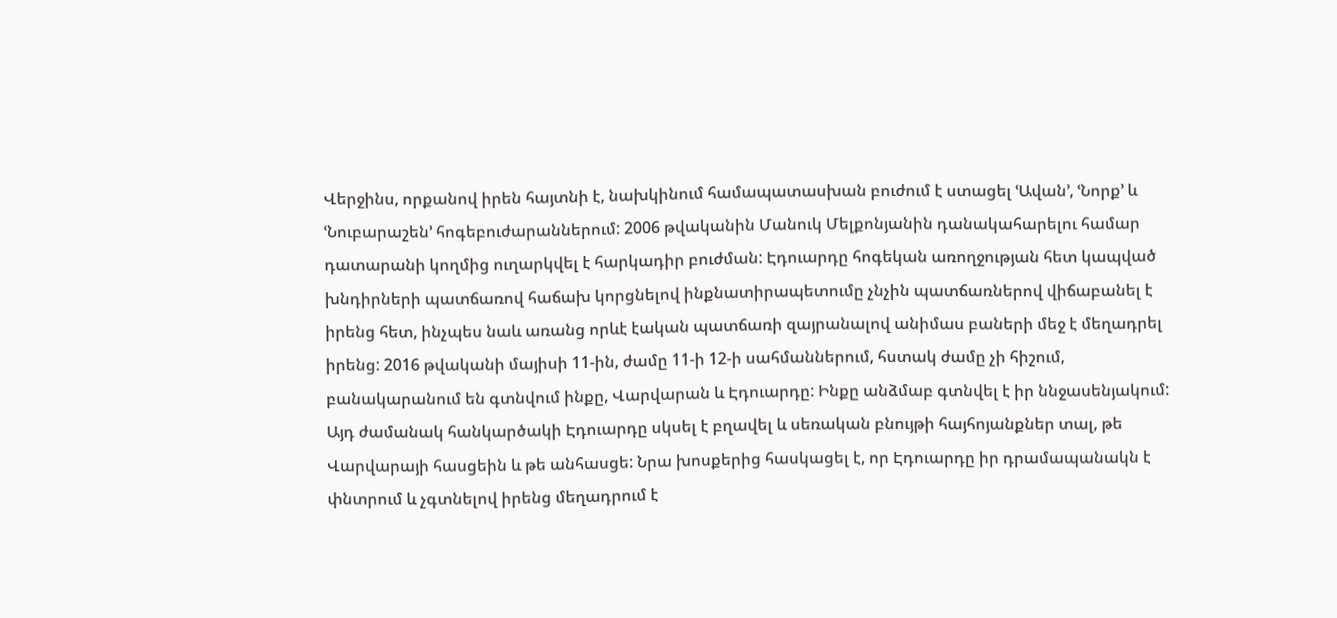Վերջինս, որքանով իրեն հայտնի է, նախկինում համապատասխան բուժում է ստացել ՙԱվան՚, ՙՆորք՚ և ՙՆուբարաշեն՚ հոգեբուժարաններում: 2006 թվականին Մանուկ Մելքոնյանին դանակահարելու համար դատարանի կողմից ուղարկվել է հարկադիր բուժման: Էդուարդը հոգեկան առողջության հետ կապված խնդիրների պատճառով հաճախ կորցնելով ինքնատիրապետումը չնչին պատճառներով վիճաբանել է իրենց հետ, ինչպես նաև առանց որևէ էական պատճառի զայրանալով անիմաս բաների մեջ է մեղադրել իրենց: 2016 թվականի մայիսի 11-ին, ժամը 11-ի 12-ի սահմաններում, հստակ ժամը չի հիշում, բանակարանում են գտնվում ինքը, Վարվարան և Էդուարդը: Ինքը անձմաբ գտնվել է իր ննջասենյակում: Այդ ժամանակ հանկարծակի Էդուարդը սկսել է բղավել և սեռական բնույթի հայհոյանքներ տալ, թե Վարվարայի հասցեին և թե անհասցե: Նրա խոսքերից հասկացել է, որ Էդուարդը իր դրամապանակն է փնտրում և չգտնելով իրենց մեղադրում է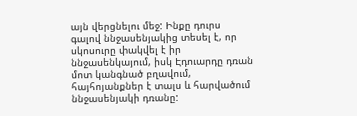այն վերցնելու մեջ: Ինքը դուրս գալով ննջասենյակից տեսել է, որ սկոսուրը փակվել է իր ննջասենկայում, իսկ Էդուարդը դռան մոտ կանգնած բղավում, հայհոյանքներ է տալս և հարվածում ննջասենյակի դռանը: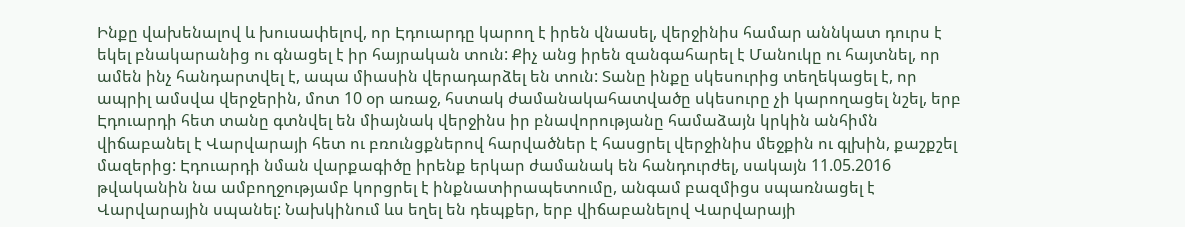Ինքը վախենալով և խուսափելով, որ Էդուարդը կարող է իրեն վնասել, վերջինիս համար աննկատ դուրս է եկել բնակարանից ու գնացել է իր հայրական տուն: Քիչ անց իրեն զանգահարել է Մանուկը ու հայտնել, որ ամեն ինչ հանդարտվել է, ապա միասին վերադարձել են տուն: Տանը ինքը սկեսուրից տեղեկացել է, որ ապրիլ ամսվա վերջերին, մոտ 10 օր առաջ, հստակ ժամանակահատվածը սկեսուրը չի կարողացել նշել, երբ Էդուարդի հետ տանը գտնվել են միայնակ վերջինս իր բնավորությանը համաձայն կրկին անհիմն վիճաբանել է Վարվարայի հետ ու բռունցքներով հարվածներ է հասցրել վերջինիս մեջքին ու գլխին, քաշքշել մազերից: Էդուարդի նման վարքագիծը իրենք երկար ժամանակ են հանդուրժել, սակայն 11.05.2016 թվականին նա ամբողջությամբ կորցրել է ինքնատիրապետումը, անգամ բազմիցս սպառնացել է Վարվարային սպանել: Նախկինում ևս եղել են դեպքեր, երբ վիճաբանելով Վարվարայի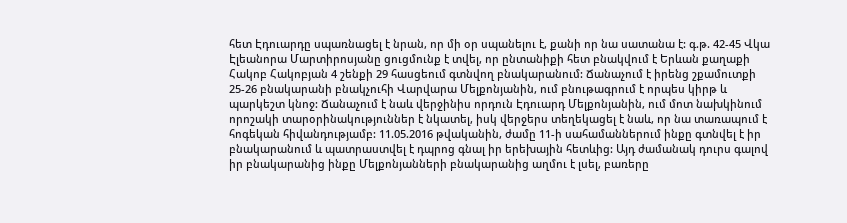հետ Էդուարդը սպառնացել է նրան, որ մի օր սպանելու է, քանի որ նա սատանա է: գ.թ. 42-45 Վկա Էլեանորա Մարտիրոսյանը ցուցմունք է տվել, որ ընտանիքի հետ բնակվում է Երևան քաղաքի Հակոբ Հակոբյան 4 շենքի 29 հասցեում գտնվող բնակարանում: Ճանաչում է իրենց շքամուտքի 25-26 բնակարանի բնակչուհի Վարվարա Մելքոնյանին, ում բնութագրում է որպես կիրթ և պարկեշտ կնոջ: Ճանաչում է նաև վերջինիս որդուն Էդուարդ Մելքոնյանին, ում մոտ նախկինում որոշակի տարօրինակություններ է նկատել, իսկ վերջերս տեղեկացել է նաև, որ նա տառապում է հոգեկան հիվանդությամբ: 11.05.2016 թվականին, ժամը 11-ի սահամաններում ինքը գտնվել է իր բնակարանում և պատրաստվել է դպրոց գնալ իր երեխային հետևից: Այդ ժամանակ դուրս գալով իր բնակարանից ինքը Մելքոնյանների բնակարանից աղմու է լսել, բառերը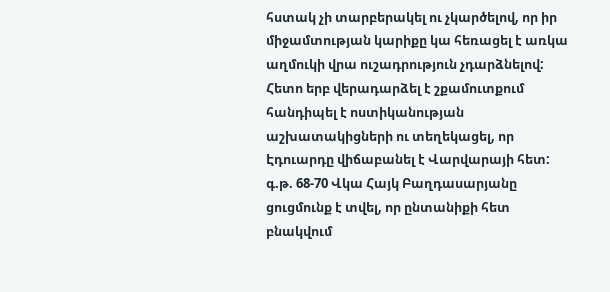հստակ չի տարբերակել ու չկարծելով, որ իր միջամտության կարիքը կա հեռացել է առկա աղմուկի վրա ուշադրություն չդարձնելով: Հետո երբ վերադարձել է շքամուտքում հանդիպել է ոստիկանության աշխատակիցների ու տեղեկացել, որ Էդուարդը վիճաբանել է Վարվարայի հետ: գ.թ. 68-70 Վկա Հայկ Բաղդասարյանը ցուցմունք է տվել, որ ընտանիքի հետ բնակվում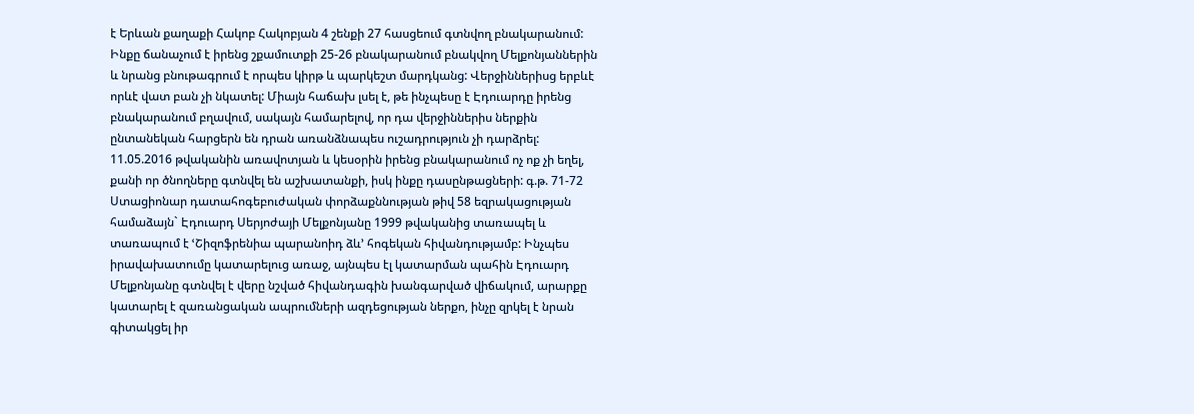է Երևան քաղաքի Հակոբ Հակոբյան 4 շենքի 27 հասցեում գտնվող բնակարանում: Ինքը ճանաչում է իրենց շքամուտքի 25-26 բնակարանում բնակվող Մելքոնյաններին և նրանց բնութագրում է որպես կիրթ և պարկեշտ մարդկանց: Վերջիններիսց երբևէ որևէ վատ բան չի նկատել: Միայն հաճախ լսել է, թե ինչպեսը է Էդուարդը իրենց բնակարանում բղավում, սակայն համարելով, որ դա վերջիններիս ներքին ընտանեկան հարցերն են դրան առանձնապես ուշադրություն չի դարձրել: 11.05.2016 թվականին առավոտյան և կեսօրին իրենց բնակարանում ոչ ոք չի եղել, քանի որ ծնողները գտնվել են աշխատանքի, իսկ ինքը դասընթացների: գ.թ. 71-72 Ստացիոնար դատահոգեբուժական փորձաքննության թիվ 58 եզրակացության համաձայն` Էդուարդ Սերյոժայի Մելքոնյանը 1999 թվականից տառապել և տառապում է ՙՇիզոֆրենիա պարանոիդ ձև՚ հոգեկան հիվանդությամբ: Ինչպես իրավախատումը կատարելուց առաջ, այնպես էլ կատարման պահին Էդուարդ Մելքոնյանը գտնվել է վերը նշված հիվանդագին խանգարված վիճակում, արարքը կատարել է զառանցական ապրումների ազդեցության ներքո, ինչը զրկել է նրան գիտակցել իր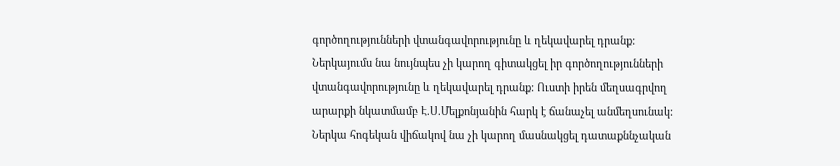գործողությունների վտանգավորությունը և ղեկավարել դրանք: Ներկայումս նա նույնպես չի կարող գիտակցել իր գործողությունների վտանգավորությունը և ղեկավարել դրանք: Ուստի իրեն մեղսագրվող արարքի նկատմամբ Է.Ս.Մելքոնյանին հարկ է ճանաչել անմեղսունակ: Ներկա հոգեկան վիճակով նա չի կարող մասնակցել դատաքննչական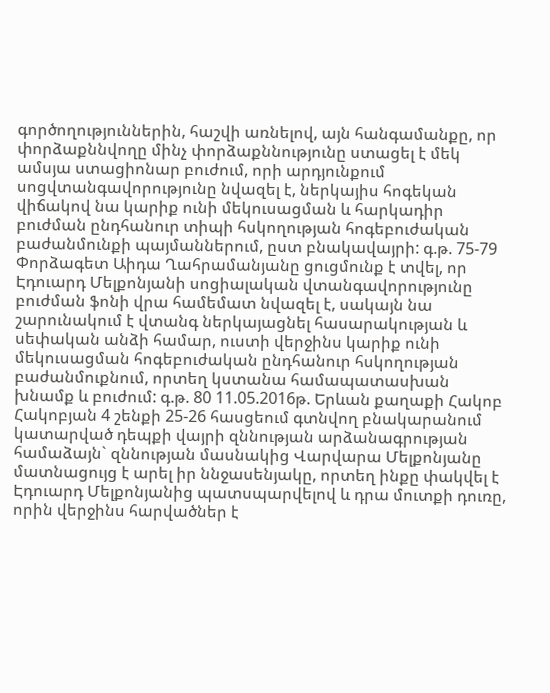գործողություններին, հաշվի առնելով, այն հանգամանքը, որ փորձաքննվողը մինչ փորձաքննությունը ստացել է մեկ ամսյա ստացիոնար բուժում, որի արդյունքում սոցվտանգավորությունը նվազել է, ներկայիս հոգեկան վիճակով նա կարիք ունի մեկուսացման և հարկադիր բուժման ընդհանուր տիպի հսկողության հոգեբուժական բաժանմունքի պայմաններում, ըստ բնակավայրի: գ.թ. 75-79 Փորձագետ Աիդա Ղահրամանյանը ցուցմունք է տվել, որ Էդուարդ Մելքոնյանի սոցիալական վտանգավորությունը բուժման ֆոնի վրա համեմատ նվազել է, սակայն նա շարունակում է վտանգ ներկայացնել հասարակության և սեփական անձի համար, ուստի վերջինս կարիք ունի մեկուսացման հոգեբուժական ընդհանուր հսկողության բաժանմուքնում, որտեղ կստանա համապատասխան խնամք և բուժում: գ.թ. 80 11.05.2016թ. Երևան քաղաքի Հակոբ Հակոբյան 4 շենքի 25-26 հասցեում գտնվող բնակարանում կատարված դեպքի վայրի զննության արձանագրության համաձայն` զննության մասնակից Վարվարա Մելքոնյանը մատնացույց է արել իր ննջասենյակը, որտեղ ինքը փակվել է Էդուարդ Մելքոնյանից պատսպարվելով և դրա մուտքի դուռը, որին վերջինս հարվածներ է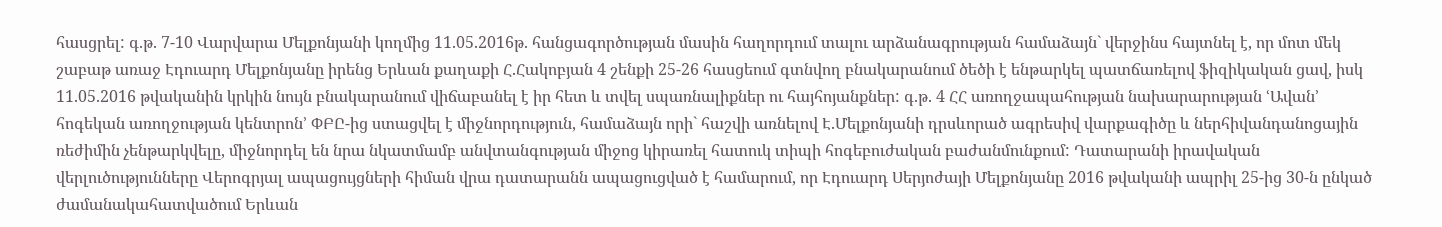հասցրել: գ.թ. 7-10 Վարվարա Մելքոնյանի կողմից 11.05.2016թ. հանցագործության մասին հաղորդում տալու արձանագրության համաձայն` վերջինս հայտնել է, որ մոտ մեկ շաբաթ առաջ Էդուարդ Մելքոնյանը իրենց Երևան քաղաքի Հ.Հակոբյան 4 շենքի 25-26 հասցեում գտնվող բնակարանում ծեծի է ենթարկել պատճառելով ֆիզիկական ցավ, իսկ 11.05.2016 թվականին կրկին նույն բնակարանում վիճաբանել է իր հետ և տվել սպառնալիքներ ու հայհոյանքներ: գ.թ. 4 ՀՀ առողջապահության նախարարության ՙԱվան՚ հոգեկան առողջության կենտրոն՚ ՓԲԸ-ից ստացվել է միջնորդություն, համաձայն որի` հաշվի առնելով Է.Մելքոնյանի դրսևորած ագրեսիվ վարքագիծը և ներհիվանդանոցային ռեժիմին չենթարկվելը, միջնորդել են նրա նկատմամբ անվտանգության միջոց կիրառել հատուկ տիպի հոգեբուժական բաժանմունքում: Դատարանի իրավական վերլուծությունները Վերոգրյալ ապացույցների հիման վրա դատարանն ապացուցված է համարում, որ Էդուարդ Սերյոժայի Մելքոնյանը 2016 թվականի ապրիլ 25-ից 30-ն ընկած ժամանակահատվածում Երևան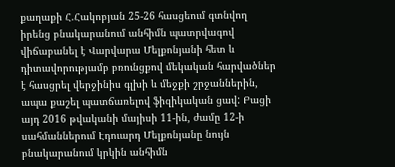քաղաքի Հ.Հակոբյան 25-26 հասցեում գտնվող իրենց բնակարանում անհիմն պատրվագով վիճաբանել է Վարվարա Մելքոնյանի հետ և դիտավորությամբ բռունցքով մեկական հարվածներ է հասցրել վերջինիս գլխի և մեջքի շրջաններին, ապա քաշել պատճառելով ֆիզիկական ցավ: Բացի այդ 2016 թվականի մայիսի 11-ին, ժամը 12-ի սահմաններում Էդուարդ Մելքոնյանը նույն բնակարանում կրկին անհիմն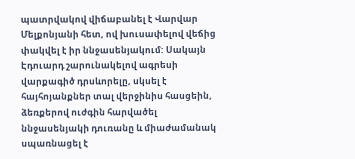պատրվակով վիճաբանել է Վարվար Մելքոնյանի հետ, ով խուսափելով վեճից փակվել է իր ննջասենյակում: Սակայն Էդուարդ շարունակելով ագրեսի վարքագիծ դրսևորելը, սկսել է հայհոյանքներ տալ վերջինիս հասցեին, ձեռքերով ուժգին հարվածել ննջասենյակի դուռանը և միաժամանակ սպառնացել է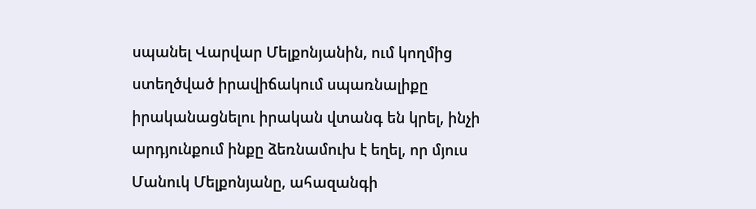սպանել Վարվար Մելքոնյանին, ում կողմից ստեղծված իրավիճակում սպառնալիքը իրականացնելու իրական վտանգ են կրել, ինչի արդյունքում ինքը ձեռնամուխ է եղել, որ մյուս Մանուկ Մելքոնյանը, ահազանգի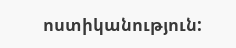ոստիկանություն: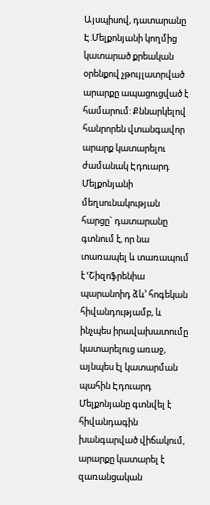Այսպիսով, դատարանը Է.Մելքոնյանի կողմից կատարած քրեական օրենքով չթույլատրված արարքը ապացուցված է համարում: Քննարկելով հանրորեն վտանգավոր արարք կատարելու ժամանակ Էդուարդ Մելքոնյանի մեղսունակության հարցը` դատարանը գտնում է, որ նա տառապել և տառապում է ՙՇիզոֆրենիա պարանոիդ ձև՚ հոգեկան հիվանդությամբ, և ինչպես իրավախատումը կատարելուց առաջ, այնպես էլ կատարման պահին Էդուարդ Մելքոնյանը գտնվել է հիվանդագին խանգարված վիճակում, արարքը կատարել է զառանցական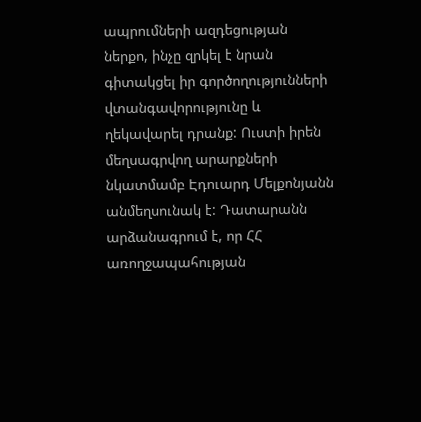ապրումների ազդեցության ներքո, ինչը զրկել է նրան գիտակցել իր գործողությունների վտանգավորությունը և ղեկավարել դրանք: Ուստի իրեն մեղսագրվող արարքների նկատմամբ Էդուարդ Մելքոնյանն անմեղսունակ է: Դատարանն արձանագրում է, որ ՀՀ առողջապահության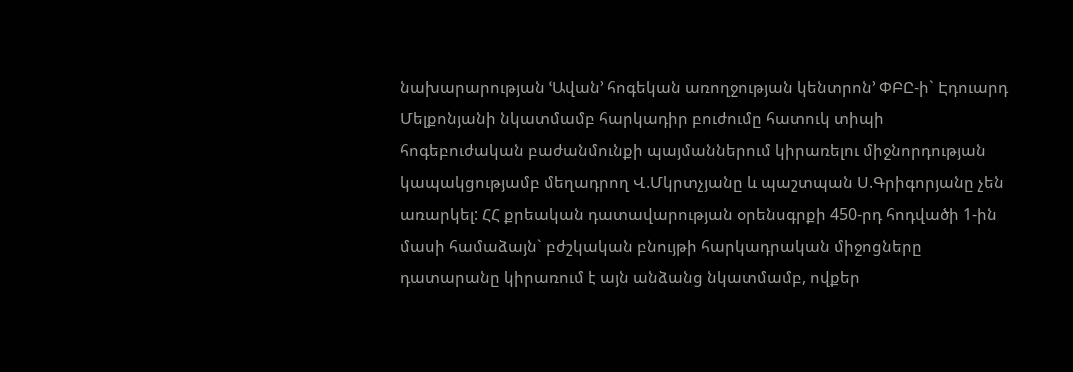նախարարության ՙԱվան՚ հոգեկան առողջության կենտրոն՚ ՓԲԸ-ի` Էդուարդ Մելքոնյանի նկատմամբ հարկադիր բուժումը հատուկ տիպի հոգեբուժական բաժանմունքի պայմաններում կիրառելու միջնորդության կապակցությամբ մեղադրող Վ.Մկրտչյանը և պաշտպան Ս.Գրիգորյանը չեն առարկել: ՀՀ քրեական դատավարության օրենսգրքի 450-րդ հոդվածի 1-ին մասի համաձայն` բժշկական բնույթի հարկադրական միջոցները դատարանը կիրառում է այն անձանց նկատմամբ, ովքեր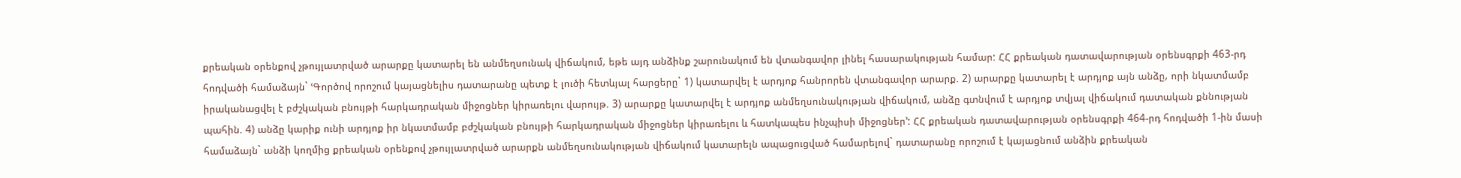քրեական օրենքով չթույլատրված արարքը կատարել են անմեղսունակ վիճակում, եթե այդ անձինք շարունակում են վտանգավոր լինել հասարակության համար: ՀՀ քրեական դատավարության օրենսգրքի 463-րդ հոդվածի համաձայն` ՙԳործով որոշում կայացնելիս դատարանը պետք է լուծի հետևյալ հարցերը` 1) կատարվել է արդյոք հանրորեն վտանգավոր արարք. 2) արարքը կատարել է արդյոք այն անձը, որի նկատմամբ իրականացվել է բժշկական բնույթի հարկադրական միջոցներ կիրառելու վարույթ. 3) արարքը կատարվել է արդյոք անմեղսունակության վիճակում, անձը գտնվում է արդյոք տվյալ վիճակում դատական քննության պահին. 4) անձը կարիք ունի արդյոք իր նկատմամբ բժշկական բնույթի հարկադրական միջոցներ կիրառելու և հատկապես ինչպիսի միջոցներ՚: ՀՀ քրեական դատավարության օրենսգրքի 464-րդ հոդվածի 1-ին մասի համաձայն` անձի կողմից քրեական օրենքով չթույլատրված արարքն անմեղսունակության վիճակում կատարելն ապացուցված համարելով` դատարանը որոշում է կայացնում անձին քրեական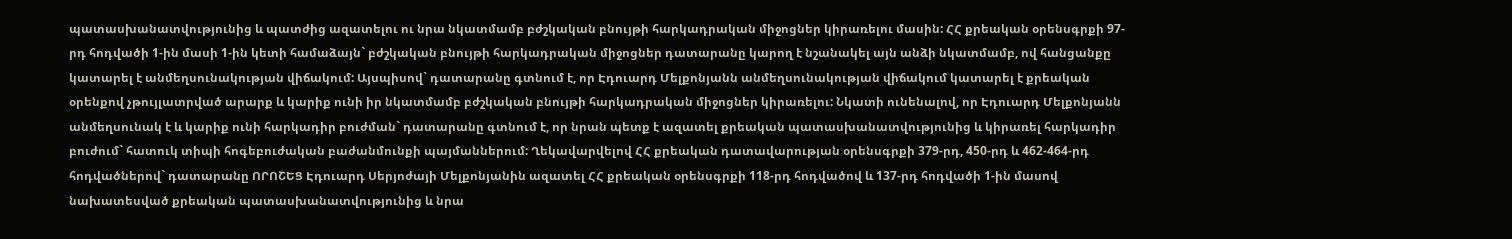պատասխանատվությունից և պատժից ազատելու ու նրա նկատմամբ բժշկական բնույթի հարկադրական միջոցներ կիրառելու մասին: ՀՀ քրեական օրենսգրքի 97-րդ հոդվածի 1-ին մասի 1-ին կետի համաձայն` բժշկական բնույթի հարկադրական միջոցներ դատարանը կարող է նշանակել այն անձի նկատմամբ, ով հանցանքը կատարել է անմեղսունակության վիճակում: Այսպիսով` դատարանը գտնում է, որ Էդուարդ Մելքոնյանն անմեղսունակության վիճակում կատարել է քրեական օրենքով չթույլատրված արարք և կարիք ունի իր նկատմամբ բժշկական բնույթի հարկադրական միջոցներ կիրառելու: Նկատի ունենալով, որ Էդուարդ Մելքոնյանն անմեղսունակ է և կարիք ունի հարկադիր բուժման` դատարանը գտնում է, որ նրան պետք է ազատել քրեական պատասխանատվությունից և կիրառել հարկադիր բուժում` հատուկ տիպի հոգեբուժական բաժանմունքի պայմաններում: Ղեկավարվելով ՀՀ քրեական դատավարության օրենսգրքի 379-րդ, 450-րդ և 462-464-րդ հոդվածներով` դատարանը ՈՐՈՇԵՑ Էդուարդ Սերյոժայի Մելքոնյանին ազատել ՀՀ քրեական օրենսգրքի 118-րդ հոդվածով և 137-րդ հոդվածի 1-ին մասով նախատեսված քրեական պատասխանատվությունից և նրա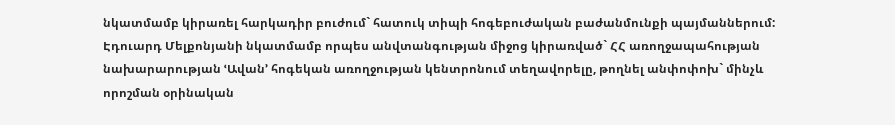նկատմամբ կիրառել հարկադիր բուժում` հատուկ տիպի հոգեբուժական բաժանմունքի պայմաններում: Էդուարդ Մելքոնյանի նկատմամբ որպես անվտանգության միջոց կիրառված` ՀՀ առողջապահության նախարարության ՙԱվան՚ հոգեկան առողջության կենտրոնում տեղավորելը, թողնել անփոփոխ` մինչև որոշման օրինական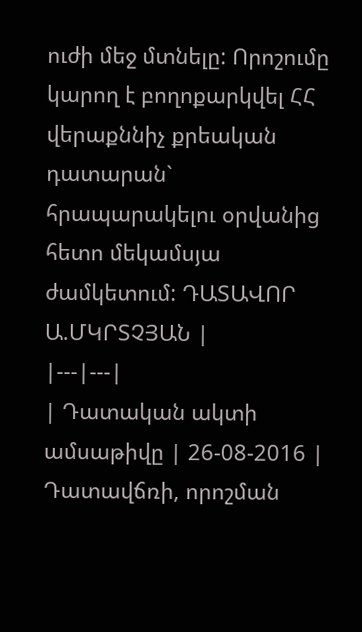ուժի մեջ մտնելը: Որոշումը կարող է բողոքարկվել ՀՀ վերաքննիչ քրեական դատարան` հրապարակելու օրվանից հետո մեկամսյա ժամկետում: ԴԱՏԱՎՈՐ Ա.ՄԿՐՏՉՅԱՆ |
|---|---|
| Դատական ակտի ամսաթիվը | 26-08-2016 |
Դատավճռի, որոշման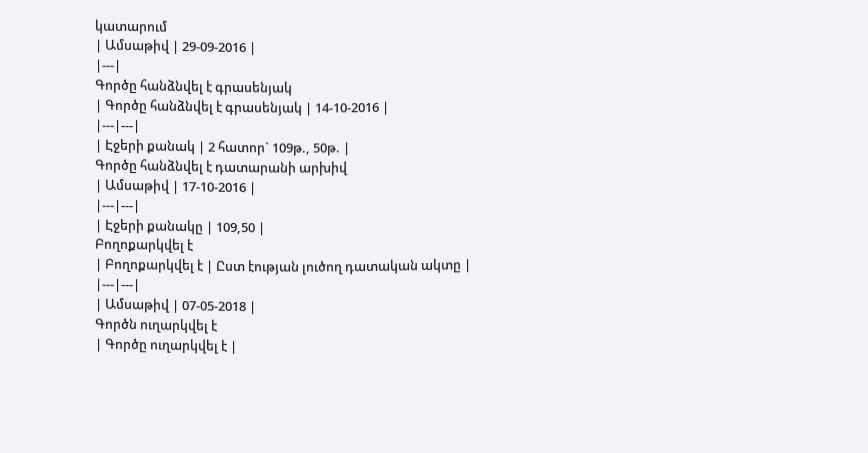կատարում
| Ամսաթիվ | 29-09-2016 |
|---|
Գործը հանձնվել է գրասենյակ
| Գործը հանձնվել է գրասենյակ | 14-10-2016 |
|---|---|
| Էջերի քանակ | 2 հատոր` 109թ., 50թ. |
Գործը հանձնվել է դատարանի արխիվ
| Ամսաթիվ | 17-10-2016 |
|---|---|
| Էջերի քանակը | 109,50 |
Բողոքարկվել է
| Բողոքարկվել է | Ըստ էության լուծող դատական ակտը |
|---|---|
| Ամսաթիվ | 07-05-2018 |
Գործն ուղարկվել է
| Գործը ուղարկվել է |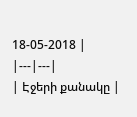18-05-2018 |
|---|---|
| Էջերի քանակը |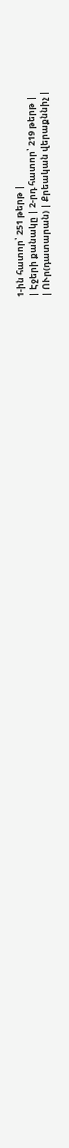1-ին հատոր՝ 251 թերթ |
| Էջերի քանակը | 2-րդ հատոր՝ 219 թերթ |
| ՈՒր(դատարան) | Քրեական վերաքննիչ |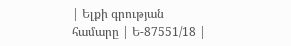| Ելքի գրության համարը | Ե-87551/18 |